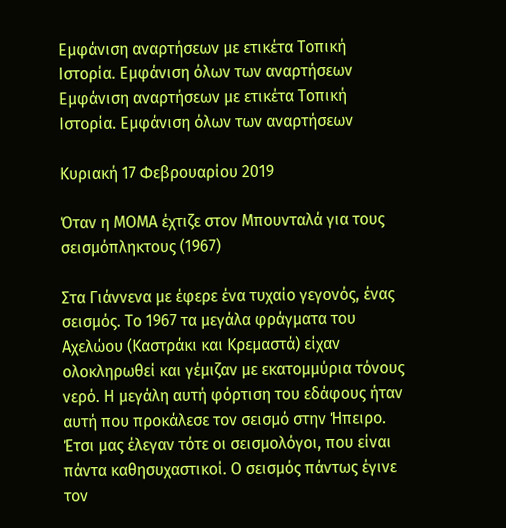Εμφάνιση αναρτήσεων με ετικέτα Τοπική Ιστορία. Εμφάνιση όλων των αναρτήσεων
Εμφάνιση αναρτήσεων με ετικέτα Τοπική Ιστορία. Εμφάνιση όλων των αναρτήσεων

Κυριακή 17 Φεβρουαρίου 2019

Όταν η ΜΟΜΑ έχτιζε στον Μπουνταλά για τους σεισμόπληκτους (1967)

Στα Γιάννενα με έφερε ένα τυχαίο γεγονός, ένας σεισμός. Το 1967 τα μεγάλα φράγματα του Αχελώου (Καστράκι και Κρεμαστά) είχαν ολοκληρωθεί και γέμιζαν με εκατομμύρια τόνους νερό. Η μεγάλη αυτή φόρτιση του εδάφους ήταν αυτή που προκάλεσε τον σεισμό στην Ήπειρο. Έτσι μας έλεγαν τότε οι σεισμολόγοι, που είναι πάντα καθησυχαστικοί. Ο σεισμός πάντως έγινε τον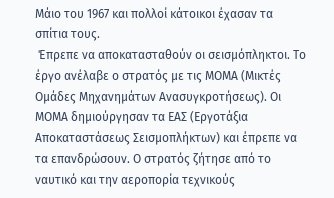Μάιο του 1967 και πολλοί κάτοικοι έχασαν τα σπίτια τους.
 Έπρεπε να αποκατασταθούν οι σεισμόπληκτοι. Το έργο ανέλαβε ο στρατός με τις ΜΟΜΑ (Μικτές Ομάδες Μηχανημάτων Ανασυγκροτήσεως). Οι ΜΟΜΑ δημιούργησαν τα ΕΑΣ (Εργοτάξια Αποκαταστάσεως Σεισμοπλήκτων) και έπρεπε να τα επανδρώσουν. Ο στρατός ζήτησε από το ναυτικό και την αεροπορία τεχνικούς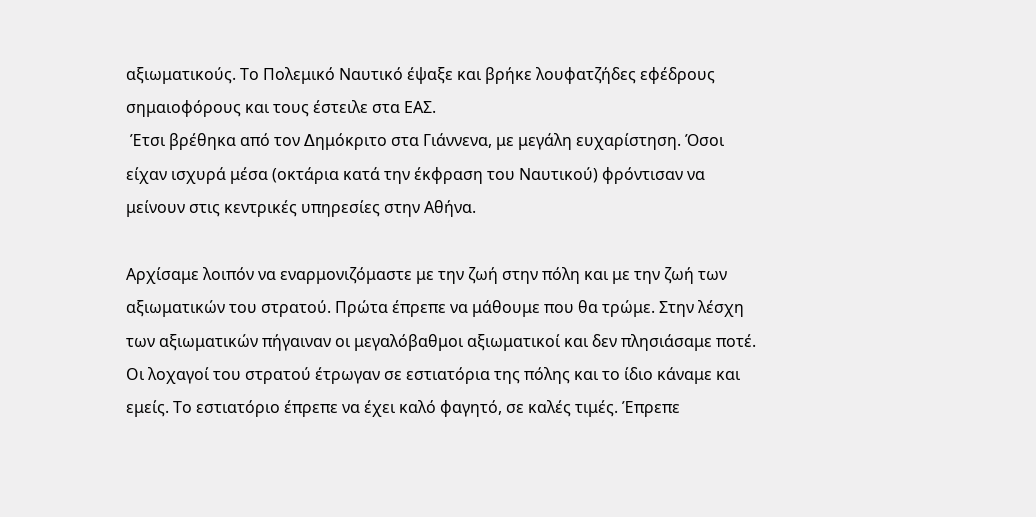αξιωματικούς. Το Πολεμικό Ναυτικό έψαξε και βρήκε λουφατζήδες εφέδρους σημαιοφόρους και τους έστειλε στα ΕΑΣ.
 Έτσι βρέθηκα από τον ∆ημόκριτο στα Γιάννενα, με μεγάλη ευχαρίστηση. Όσοι είχαν ισχυρά μέσα (οκτάρια κατά την έκφραση του Ναυτικού) φρόντισαν να μείνουν στις κεντρικές υπηρεσίες στην Αθήνα.

Αρχίσαμε λοιπόν να εναρμονιζόμαστε με την ζωή στην πόλη και με την ζωή των αξιωματικών του στρατού. Πρώτα έπρεπε να μάθουμε που θα τρώμε. Στην λέσχη των αξιωματικών πήγαιναν οι μεγαλόβαθμοι αξιωματικοί και δεν πλησιάσαμε ποτέ. Οι λοχαγοί του στρατού έτρωγαν σε εστιατόρια της πόλης και το ίδιο κάναμε και εμείς. Το εστιατόριο έπρεπε να έχει καλό φαγητό, σε καλές τιμές. Έπρεπε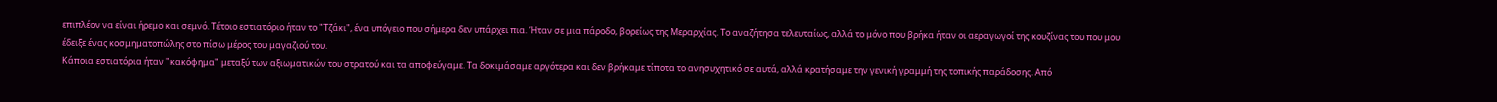επιπλέον να είναι ήρεμο και σεμνό. Τέτοιο εστιατόριο ήταν το "Τζάκι", ένα υπόγειο που σήμερα δεν υπάρχει πια. Ήταν σε μια πάροδο, βορείως της Μεραρχίας. Το αναζήτησα τελευταίως, αλλά το μόνο που βρήκα ήταν οι αεραγωγοί της κουζίνας του που μου έδειξε ένας κοσμηματοπώλης στο πίσω μέρος του μαγαζιού του.
Κάποια εστιατόρια ήταν "κακόφημα" μεταξύ των αξιωματικών του στρατού και τα αποφεύγαμε. Τα δοκιμάσαμε αργότερα και δεν βρήκαμε τίποτα το ανησυχητικό σε αυτά, αλλά κρατήσαμε την γενική γραμμή της τοπικής παράδοσης. Από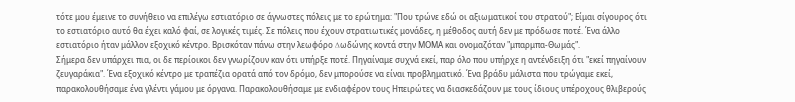τότε μου έμεινε το συνήθειο να επιλέγω εστιατόριο σε άγνωστες πόλεις με το ερώτημα: "Που τρώνε εδώ οι αξιωματικοί του στρατού"; Είμαι σίγουρος ότι το εστιατόριο αυτό θα έχει καλό φαί, σε λογικές τιμές. Σε πόλεις που έχουν στρατιωτικές μονάδες, η μέθοδος αυτή δεν με πρόδωσε ποτέ. Ένα άλλο εστιατόριο ήταν μάλλον εξοχικό κέντρο. Βρισκόταν πάνω στην λεωφόρο ∆ωδώνης κοντά στην ΜΟΜΑ και ονομαζόταν "μπαρμπα-Θωμάς".
Σήμερα δεν υπάρχει πια, οι δε περίοικοι δεν γνωρίζουν καν ότι υπήρξε ποτέ. Πηγαίναμε συχνά εκεί, παρ όλο που υπήρχε η αντένδειξη ότι "εκεί πηγαίνουν ζευγαράκια". Ένα εξοχικό κέντρο με τραπέζια ορατά από τον δρόμο, δεν μπορούσε να είναι προβληματικό. Ένα βράδυ μάλιστα που τρώγαμε εκεί, παρακολουθήσαμε ένα γλέντι γάμου με όργανα. Παρακολουθήσαμε με ενδιαφέρον τους Ηπειρώτες να διασκεδάζουν με τους ίδιους υπέροχους θλιβερούς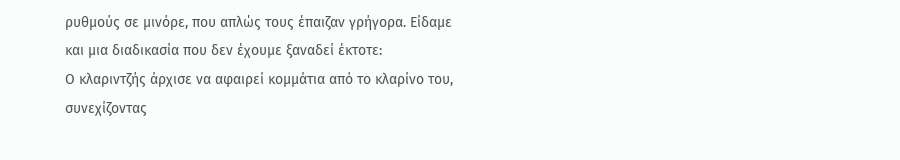ρυθμούς σε μινόρε, που απλώς τους έπαιζαν γρήγορα. Είδαμε και μια διαδικασία που δεν έχουμε ξαναδεί έκτοτε:
Ο κλαριντζής άρχισε να αφαιρεί κομμάτια από το κλαρίνο του, συνεχίζοντας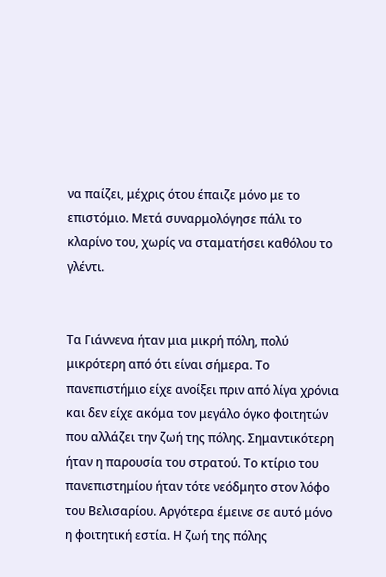να παίζει, μέχρις ότου έπαιζε μόνο με το επιστόμιο. Μετά συναρμολόγησε πάλι το κλαρίνο του, χωρίς να σταματήσει καθόλου το γλέντι.


Τα Γιάννενα ήταν μια μικρή πόλη, πολύ μικρότερη από ότι είναι σήμερα. Το πανεπιστήμιο είχε ανοίξει πριν από λίγα χρόνια και δεν είχε ακόμα τον μεγάλο όγκο φοιτητών που αλλάζει την ζωή της πόλης. Σημαντικότερη ήταν η παρουσία του στρατού. Το κτίριο του πανεπιστημίου ήταν τότε νεόδμητο στον λόφο του Βελισαρίου. Αργότερα έμεινε σε αυτό μόνο η φοιτητική εστία. Η ζωή της πόλης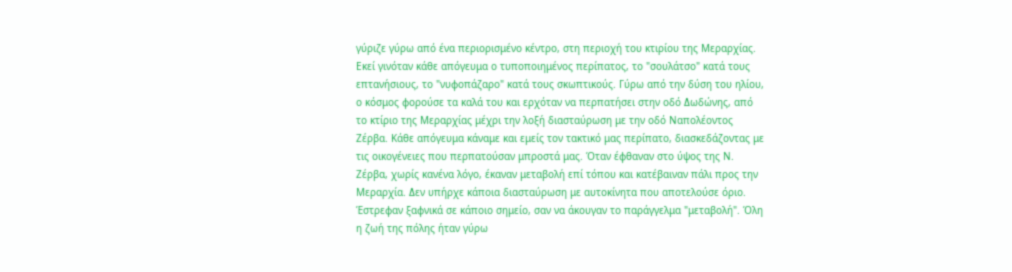γύριζε γύρω από ένα περιορισμένο κέντρο, στη περιοχή του κτιρίου της Μεραρχίας. Εκεί γινόταν κάθε απόγευμα ο τυποποιημένος περίπατος, το "σουλάτσο" κατά τους επτανήσιους, το "νυφοπάζαρο" κατά τους σκωπτικούς. Γύρω από την δύση του ηλίου, ο κόσμος φορούσε τα καλά του και ερχόταν να περπατήσει στην οδό ∆ωδώνης, από το κτίριο της Μεραρχίας μέχρι την λοξή διασταύρωση με την οδό Ναπολέοντος Ζέρβα. Κάθε απόγευμα κάναμε και εμείς τον τακτικό μας περίπατο, διασκεδάζοντας με τις οικογένειες που περπατούσαν μπροστά μας. Όταν έφθαναν στο ύψος της Ν. Ζέρβα, χωρίς κανένα λόγο, έκαναν μεταβολή επί τόπου και κατέβαιναν πάλι προς την Μεραρχία. ∆εν υπήρχε κάποια διασταύρωση με αυτοκίνητα που αποτελούσε όριο. Έστρεφαν ξαφνικά σε κάποιο σημείο, σαν να άκουγαν το παράγγελμα "μεταβολή". Όλη η ζωή της πόλης ήταν γύρω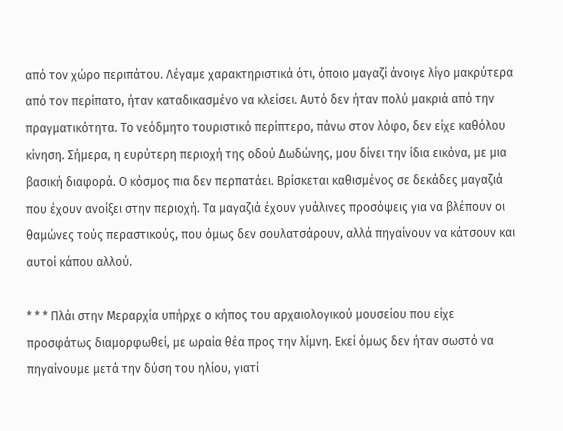από τον χώρο περιπάτου. Λέγαμε χαρακτηριστικά ότι, όποιο μαγαζί άνοιγε λίγο μακρύτερα από τον περίπατο, ήταν καταδικασμένο να κλείσει. Αυτό δεν ήταν πολύ μακριά από την πραγματικότητα. Το νεόδμητο τουριστικό περίπτερο, πάνω στον λόφο, δεν είχε καθόλου κίνηση. Σήμερα, η ευρύτερη περιοχή της οδού ∆ωδώνης, μου δίνει την ίδια εικόνα, με μια βασική διαφορά. Ο κόσμος πια δεν περπατάει. Βρίσκεται καθισμένος σε δεκάδες μαγαζιά που έχουν ανοίξει στην περιοχή. Τα μαγαζιά έχουν γυάλινες προσόψεις για να βλέπουν οι θαμώνες τούς περαστικούς, που όμως δεν σουλατσάρουν, αλλά πηγαίνουν να κάτσουν και αυτοί κάπου αλλού.

* * * Πλάι στην Μεραρχία υπήρχε ο κήπος του αρχαιολογικού μουσείου που είχε προσφάτως διαμορφωθεί, με ωραία θέα προς την λίμνη. Εκεί όμως δεν ήταν σωστό να πηγαίνουμε μετά την δύση του ηλίου, γιατί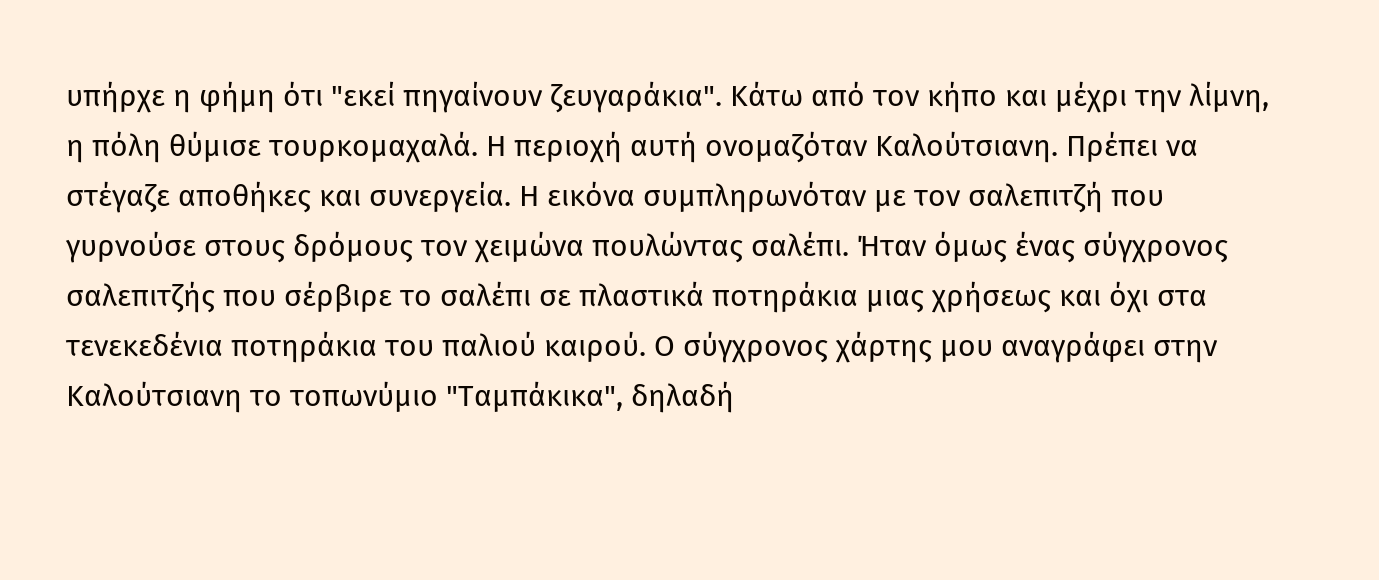υπήρχε η φήμη ότι "εκεί πηγαίνουν ζευγαράκια". Κάτω από τον κήπο και μέχρι την λίμνη, η πόλη θύμισε τουρκομαχαλά. Η περιοχή αυτή ονομαζόταν Καλούτσιανη. Πρέπει να στέγαζε αποθήκες και συνεργεία. Η εικόνα συμπληρωνόταν με τον σαλεπιτζή που γυρνούσε στους δρόμους τον χειμώνα πουλώντας σαλέπι. Ήταν όμως ένας σύγχρονος σαλεπιτζής που σέρβιρε το σαλέπι σε πλαστικά ποτηράκια μιας χρήσεως και όχι στα τενεκεδένια ποτηράκια του παλιού καιρού. Ο σύγχρονος χάρτης μου αναγράφει στην Καλούτσιανη το τοπωνύμιο "Ταμπάκικα", δηλαδή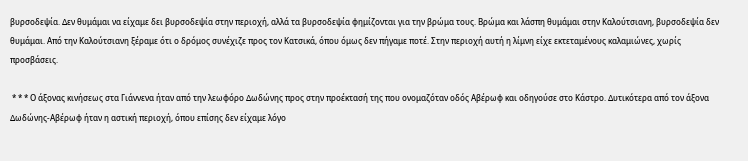βυρσοδεψία. ∆εν θυμάμαι να είχαμε δει βυρσοδεψία στην περιοχή, αλλά τα βυρσοδεψία φημίζονται για την βρώμα τους. Βρώμα και λάσπη θυμάμαι στην Καλούτσιανη, βυρσοδεψία δεν θυμάμαι. Από την Καλούτσιανη ξέραμε ότι ο δρόμος συνέχιζε προς τον Κατσικά, όπου όμως δεν πήγαμε ποτέ. Στην περιοχή αυτή η λίμνη είχε εκτεταμένους καλαμιώνες, χωρίς προσβάσεις.

 * * * Ο άξονας κινήσεως στα Γιάννενα ήταν από την λεωφόρο ∆ωδώνης προς στην προέκτασή της που ονομαζόταν οδός Αβέρωφ και οδηγούσε στο Κάστρο. ∆υτικότερα από τον άξονα ∆ωδώνης-Αβέρωφ ήταν η αστική περιοχή, όπου επίσης δεν είχαμε λόγο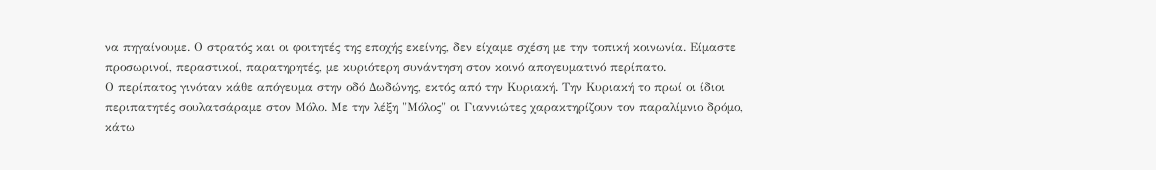να πηγαίνουμε. Ο στρατός και οι φοιτητές της εποχής εκείνης, δεν είχαμε σχέση με την τοπική κοινωνία. Είμαστε προσωρινοί, περαστικοί, παρατηρητές, με κυριότερη συνάντηση στον κοινό απογευματινό περίπατο.
Ο περίπατος γινόταν κάθε απόγευμα στην οδό ∆ωδώνης, εκτός από την Κυριακή. Την Κυριακή το πρωί οι ίδιοι περιπατητές σουλατσάραμε στον Μόλο. Με την λέξη "Μόλος" οι Γιαννιώτες χαρακτηρίζουν τον παραλίμνιο δρόμο, κάτω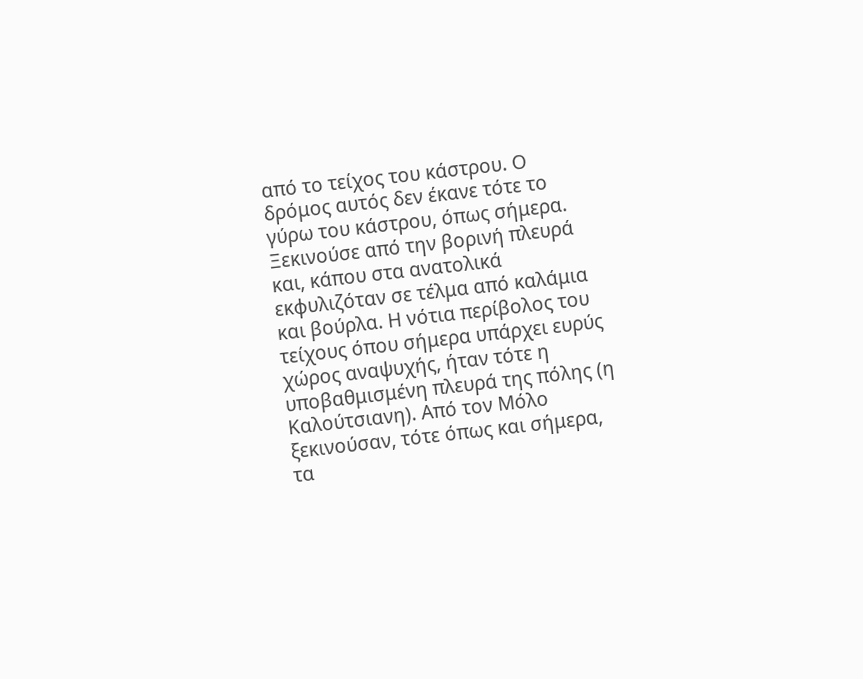από το τείχος του κάστρου. Ο δρόμος αυτός δεν έκανε τότε το γύρω του κάστρου, όπως σήμερα. Ξεκινούσε από την βορινή πλευρά και, κάπου στα ανατολικά εκφυλιζόταν σε τέλμα από καλάμια και βούρλα. Η νότια περίβολος του τείχους όπου σήμερα υπάρχει ευρύς χώρος αναψυχής, ήταν τότε η υποβαθμισμένη πλευρά της πόλης (η Καλούτσιανη). Από τον Μόλο ξεκινούσαν, τότε όπως και σήμερα, τα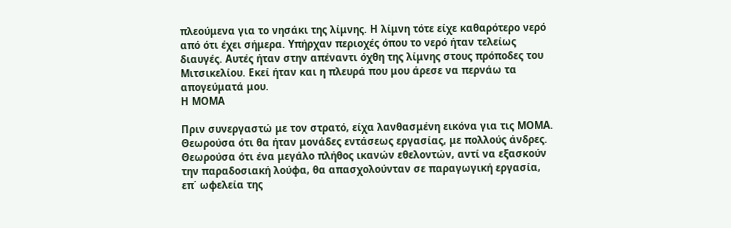πλεούμενα για το νησάκι της λίμνης. Η λίμνη τότε είχε καθαρότερο νερό από ότι έχει σήμερα. Υπήρχαν περιοχές όπου το νερό ήταν τελείως διαυγές. Αυτές ήταν στην απέναντι όχθη της λίμνης στους πρόποδες του Μιτσικελίου. Εκεί ήταν και η πλευρά που μου άρεσε να περνάω τα απογεύματά μου.
Η ΜΟΜΑ

Πριν συνεργαστώ με τον στρατό, είχα λανθασμένη εικόνα για τις ΜΟΜΑ. Θεωρούσα ότι θα ήταν μονάδες εντάσεως εργασίας, με πολλούς άνδρες. Θεωρούσα ότι ένα μεγάλο πλήθος ικανών εθελοντών, αντί να εξασκούν την παραδοσιακή λούφα, θα απασχολούνταν σε παραγωγική εργασία, επ΄ ωφελεία της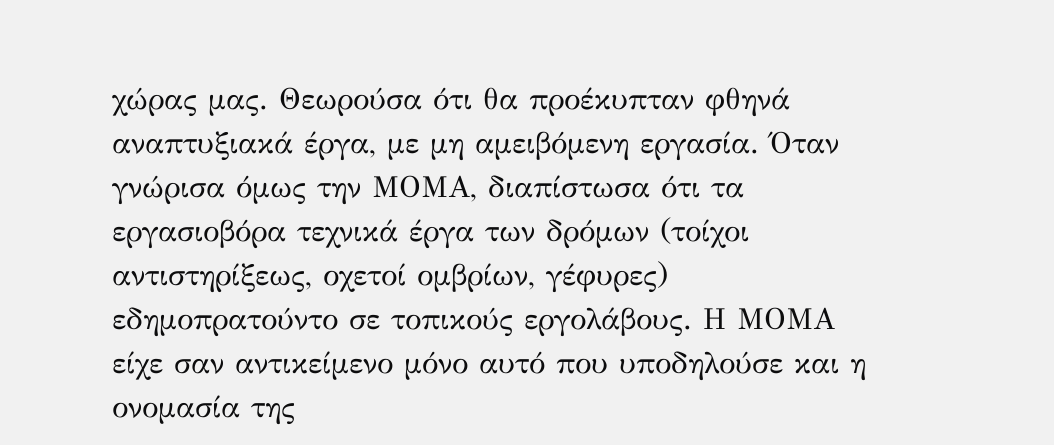χώρας μας. Θεωρούσα ότι θα προέκυπταν φθηνά αναπτυξιακά έργα, με μη αμειβόμενη εργασία. Όταν γνώρισα όμως την ΜΟΜΑ, διαπίστωσα ότι τα εργασιοβόρα τεχνικά έργα των δρόμων (τοίχοι αντιστηρίξεως, οχετοί ομβρίων, γέφυρες) εδημοπρατούντο σε τοπικούς εργολάβους. Η ΜΟΜΑ είχε σαν αντικείμενο μόνο αυτό που υποδηλούσε και η ονομασία της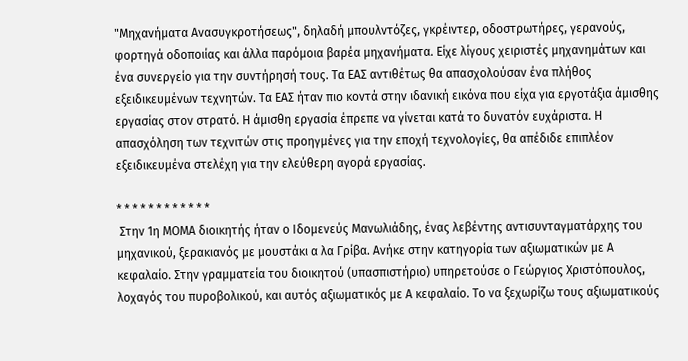"Μηχανήματα Ανασυγκροτήσεως", δηλαδή μπουλντόζες, γκρέιντερ, οδοστρωτήρες, γερανούς, φορτηγά οδοποιίας και άλλα παρόμοια βαρέα μηχανήματα. Είχε λίγους χειριστές μηχανημάτων και ένα συνεργείο για την συντήρησή τους. Τα ΕΑΣ αντιθέτως θα απασχολούσαν ένα πλήθος εξειδικευμένων τεχνητών. Τα ΕΑΣ ήταν πιο κοντά στην ιδανική εικόνα που είχα για εργοτάξια άμισθης εργασίας στον στρατό. Η άμισθη εργασία έπρεπε να γίνεται κατά το δυνατόν ευχάριστα. Η απασχόληση των τεχνιτών στις προηγμένες για την εποχή τεχνολογίες, θα απέδιδε επιπλέον εξειδικευμένα στελέχη για την ελεύθερη αγορά εργασίας.

* * * * * * * * * * * *
 Στην 1η ΜΟΜΑ διοικητής ήταν ο Ιδομενεύς Μανωλιάδης, ένας λεβέντης αντισυνταγματάρχης του μηχανικού, ξερακιανός με μουστάκι α λα Γρίβα. Ανήκε στην κατηγορία των αξιωματικών με Α κεφαλαίο. Στην γραμματεία του διοικητού (υπασπιστήριο) υπηρετούσε ο Γεώργιος Χριστόπουλος, λοχαγός του πυροβολικού, και αυτός αξιωματικός με Α κεφαλαίο. Το να ξεχωρίζω τους αξιωματικούς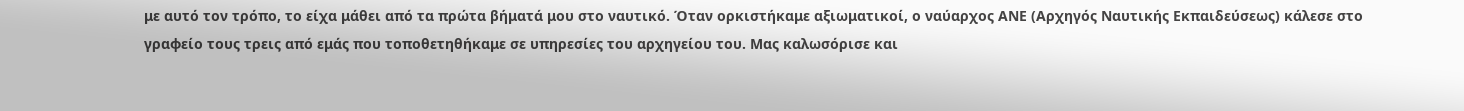με αυτό τον τρόπο, το είχα μάθει από τα πρώτα βήματά μου στο ναυτικό. Όταν ορκιστήκαμε αξιωματικοί, ο ναύαρχος ΑΝΕ (Αρχηγός Ναυτικής Εκπαιδεύσεως) κάλεσε στο γραφείο τους τρεις από εμάς που τοποθετηθήκαμε σε υπηρεσίες του αρχηγείου του. Μας καλωσόρισε και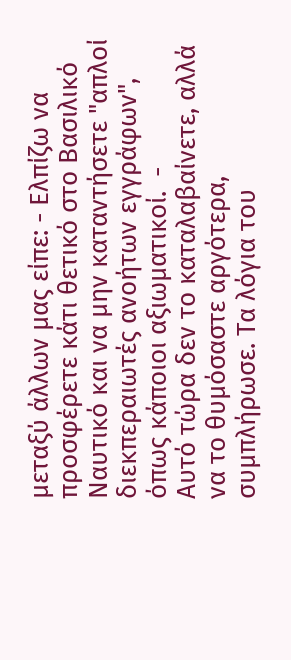μεταξύ άλλων μας είπε: - Ελπίζω να προσφέρετε κάτι θετικό στο Βασιλικό Ναυτικό και να μην καταντήσετε "απλοί διεκπεραιωτές ανοήτων εγγράφων", όπως κάποιοι αξιωματικοί.  -
Αυτό τώρα δεν το καταλαβαίνετε, αλλά να το θυμόσαστε αργότερα, συμπλήρωσε. Τα λόγια του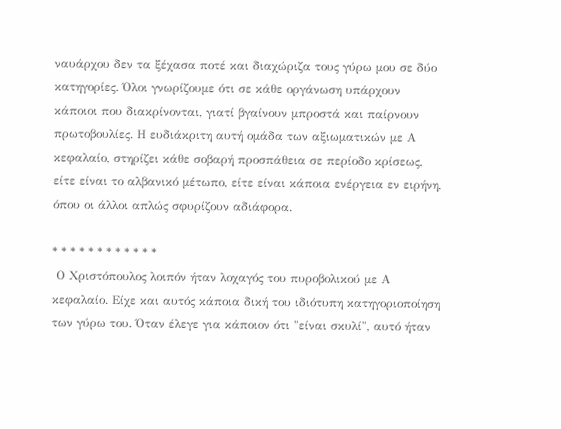ναυάρχου δεν τα ξέχασα ποτέ και διαχώριζα τους γύρω μου σε δύο κατηγορίες. Όλοι γνωρίζουμε ότι σε κάθε οργάνωση υπάρχουν κάποιοι που διακρίνονται, γιατί βγαίνουν μπροστά και παίρνουν πρωτοβουλίες. Η ευδιάκριτη αυτή ομάδα των αξιωματικών με Α κεφαλαίο, στηρίζει κάθε σοβαρή προσπάθεια σε περίοδο κρίσεως, είτε είναι το αλβανικό μέτωπο, είτε είναι κάποια ενέργεια εν ειρήνη, όπου οι άλλοι απλώς σφυρίζουν αδιάφορα.

* * * * * * * * * * * *
 Ο Χριστόπουλος λοιπόν ήταν λοχαγός του πυροβολικού με Α κεφαλαίο. Είχε και αυτός κάποια δική του ιδιότυπη κατηγοριοποίηση των γύρω του. Όταν έλεγε για κάποιον ότι "είναι σκυλί", αυτό ήταν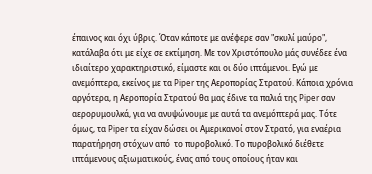έπαινος και όχι ύβρις. Όταν κάποτε με ανέφερε σαν "σκυλί μαύρο", κατάλαβα ότι με είχε σε εκτίμηση. Με τον Χριστόπουλο μάς συνέδεε ένα ιδιαίτερο χαρακτηριστικό, είμαστε και οι δύο ιπτάμενοι. Εγώ με ανεμόπτερα, εκείνος με τα Piper της Αεροπορίας Στρατού. Κάποια χρόνια αργότερα, η Αεροπορία Στρατού θα μας έδινε τα παλιά της Piper σαν αερορυμουλκά, για να ανυψώνουμε με αυτά τα ανεμόπτερά μας. Τότε όμως, τα Piper τα είχαν δώσει οι Αμερικανοί στον Στρατό, για εναέρια παρατήρηση στόχων από  το πυροβολικό. Το πυροβολικό διέθετε ιπτάμενους αξιωματικούς, ένας από τους οποίους ήταν και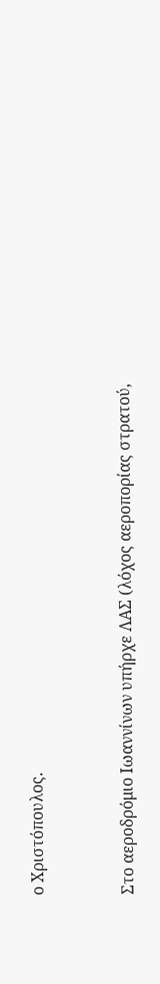ο Χριστόπουλος.


Στο αεροδρόμιο Ιωαννίνων υπήρχε ΛΑΣ (λόχος αεροπορίας στρατού,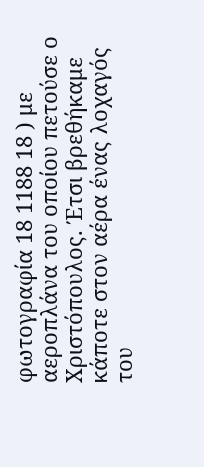φωτογραφία 18 1188 18 ) με αεροπλάνα του οποίου πετούσε ο Χριστόπουλος. Έτσι βρεθήκαμε κάποτε στον αέρα ένας λοχαγός του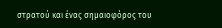στρατού και ένας σημαιοφόρος του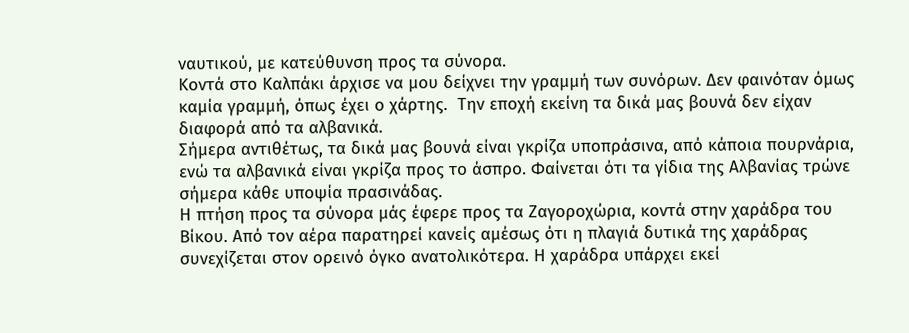ναυτικού, με κατεύθυνση προς τα σύνορα.
Κοντά στο Καλπάκι άρχισε να μου δείχνει την γραμμή των συνόρων. ∆εν φαινόταν όμως καμία γραμμή, όπως έχει ο χάρτης.  Την εποχή εκείνη τα δικά μας βουνά δεν είχαν διαφορά από τα αλβανικά.
Σήμερα αντιθέτως, τα δικά μας βουνά είναι γκρίζα υποπράσινα, από κάποια πουρνάρια, ενώ τα αλβανικά είναι γκρίζα προς το άσπρο. Φαίνεται ότι τα γίδια της Αλβανίας τρώνε σήμερα κάθε υποψία πρασινάδας.
Η πτήση προς τα σύνορα μάς έφερε προς τα Ζαγοροχώρια, κοντά στην χαράδρα του Βίκου. Από τον αέρα παρατηρεί κανείς αμέσως ότι η πλαγιά δυτικά της χαράδρας συνεχίζεται στον ορεινό όγκο ανατολικότερα. Η χαράδρα υπάρχει εκεί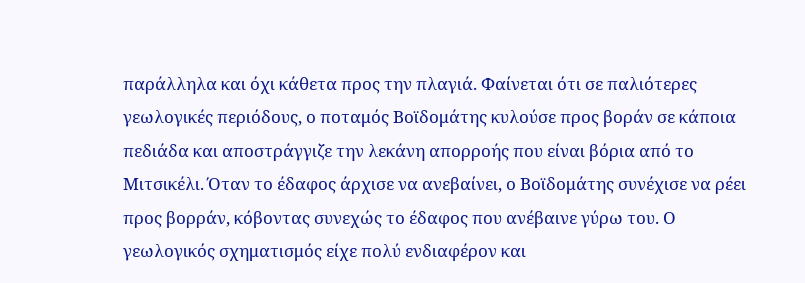παράλληλα και όχι κάθετα προς την πλαγιά. Φαίνεται ότι σε παλιότερες γεωλογικές περιόδους, ο ποταμός Βοϊδομάτης κυλούσε προς βοράν σε κάποια πεδιάδα και αποστράγγιζε την λεκάνη απορροής που είναι βόρια από το Μιτσικέλι. Όταν το έδαφος άρχισε να ανεβαίνει, ο Βοϊδομάτης συνέχισε να ρέει προς βορράν, κόβοντας συνεχώς το έδαφος που ανέβαινε γύρω του. Ο γεωλογικός σχηματισμός είχε πολύ ενδιαφέρον και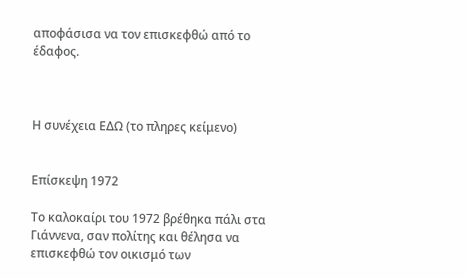αποφάσισα να τον επισκεφθώ από το έδαφος.



Η συνέχεια ΕΔΩ (το πληρες κείμενο)


Επίσκεψη 1972

Το καλοκαίρι του 1972 βρέθηκα πάλι στα Γιάννενα, σαν πολίτης και θέλησα να επισκεφθώ τον οικισμό των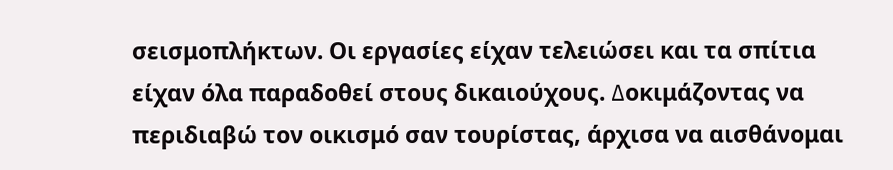σεισμοπλήκτων. Οι εργασίες είχαν τελειώσει και τα σπίτια είχαν όλα παραδοθεί στους δικαιούχους. ∆οκιμάζοντας να περιδιαβώ τον οικισμό σαν τουρίστας, άρχισα να αισθάνομαι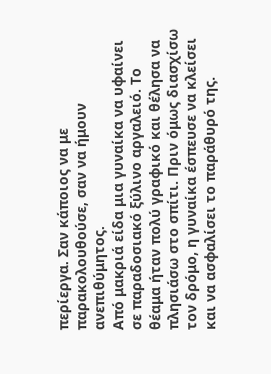περίεργα. Σαν κάποιος να με παρακολουθούσε, σαν να ήμουν ανεπιθύμητος.
Από μακριά είδα μια γυναίκα να υφαίνει σε παραδοσιακό ξύλινο αργαλειό. Το θέαμα ήταν πολύ γραφικό και θέλησα να πλησιάσω στο σπίτι. Πριν όμως διασχίσω τον δρόμο, η γυναίκα έσπευσε να κλείσει και να ασφαλίσει το παράθυρό της.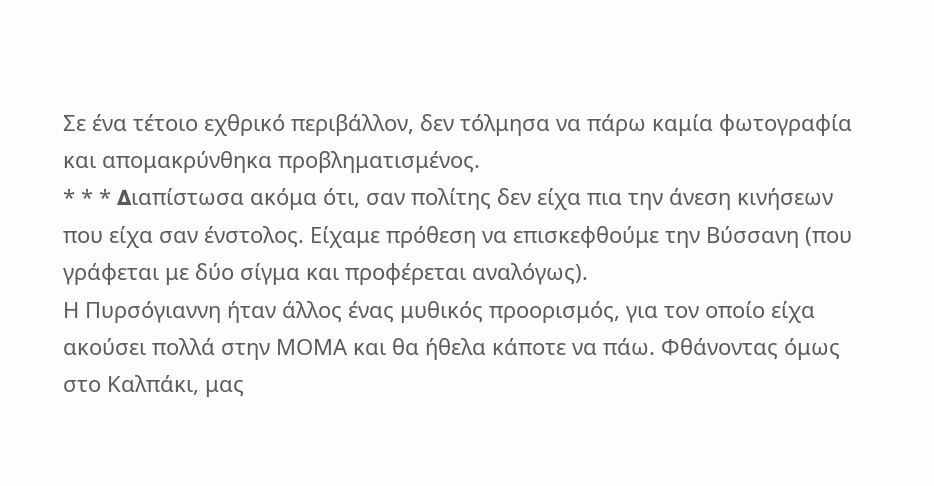Σε ένα τέτοιο εχθρικό περιβάλλον, δεν τόλμησα να πάρω καμία φωτογραφία και απομακρύνθηκα προβληματισμένος.
* * * ∆ιαπίστωσα ακόμα ότι, σαν πολίτης δεν είχα πια την άνεση κινήσεων που είχα σαν ένστολος. Είχαμε πρόθεση να επισκεφθούμε την Βύσσανη (που γράφεται με δύο σίγμα και προφέρεται αναλόγως).
Η Πυρσόγιαννη ήταν άλλος ένας μυθικός προορισμός, για τον οποίο είχα ακούσει πολλά στην ΜΟΜΑ και θα ήθελα κάποτε να πάω. Φθάνοντας όμως στο Καλπάκι, μας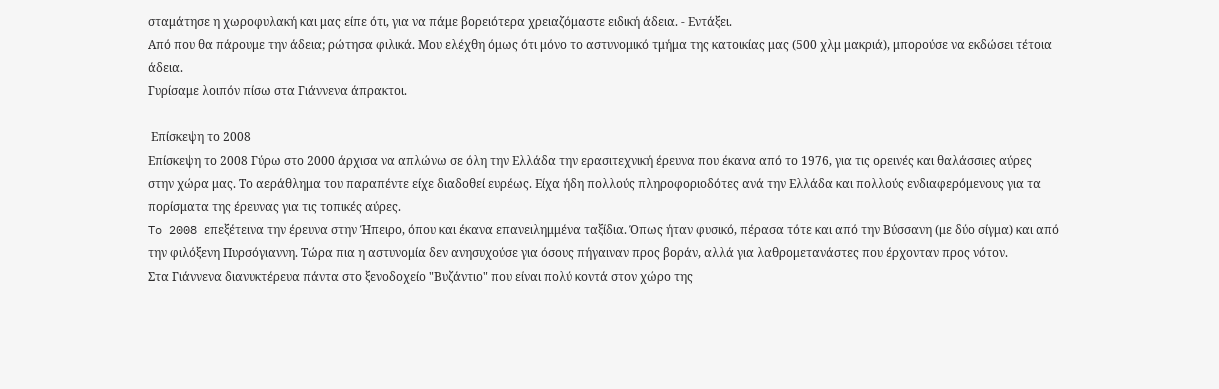σταμάτησε η χωροφυλακή και μας είπε ότι, για να πάμε βορειότερα χρειαζόμαστε ειδική άδεια. - Εντάξει.
Από που θα πάρουμε την άδεια; ρώτησα φιλικά. Μου ελέχθη όμως ότι μόνο το αστυνομικό τμήμα της κατοικίας μας (500 χλμ μακριά), μπορούσε να εκδώσει τέτοια άδεια.
Γυρίσαμε λοιπόν πίσω στα Γιάννενα άπρακτοι.

 Επίσκεψη το 2008
Επίσκεψη το 2008 Γύρω στο 2000 άρχισα να απλώνω σε όλη την Ελλάδα την ερασιτεχνική έρευνα που έκανα από το 1976, για τις ορεινές και θαλάσσιες αύρες στην χώρα μας. Το αεράθλημα του παραπέντε είχε διαδοθεί ευρέως. Είχα ήδη πολλούς πληροφοριοδότες ανά την Ελλάδα και πολλούς ενδιαφερόμενους για τα πορίσματα της έρευνας για τις τοπικές αύρες.
To 2008 επεξέτεινα την έρευνα στην Ήπειρο, όπου και έκανα επανειλημμένα ταξίδια. Όπως ήταν φυσικό, πέρασα τότε και από την Βύσσανη (με δύο σίγμα) και από την φιλόξενη Πυρσόγιαννη. Τώρα πια η αστυνομία δεν ανησυχούσε για όσους πήγαιναν προς βοράν, αλλά για λαθρομετανάστες που έρχονταν προς νότον.
Στα Γιάννενα διανυκτέρευα πάντα στο ξενοδοχείο "Βυζάντιο" που είναι πολύ κοντά στον χώρο της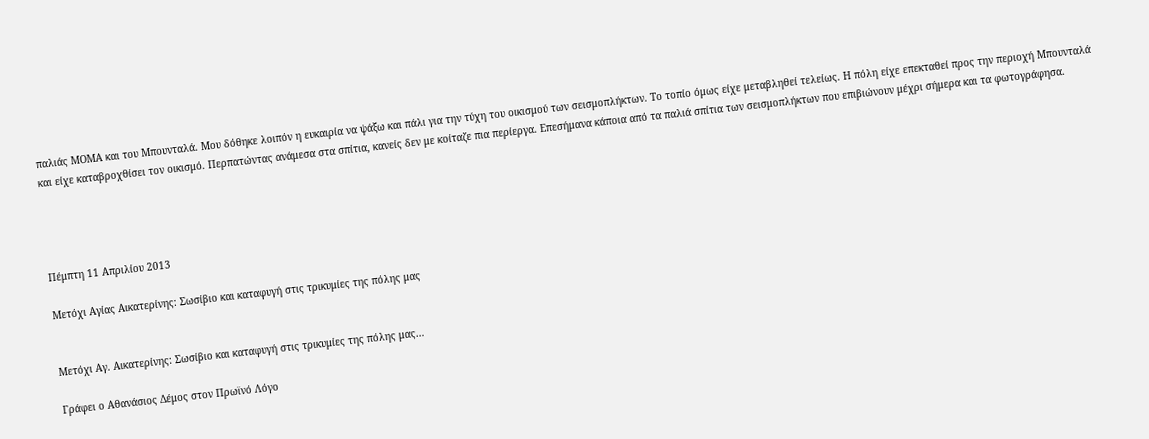παλιάς ΜΟΜΑ και του Μπουνταλά. Μου δόθηκε λοιπόν η ευκαιρία να ψάξω και πάλι για την τύχη του οικισμού των σεισμοπλήκτων. Το τοπίο όμως είχε μεταβληθεί τελείως. Η πόλη είχε επεκταθεί προς την περιοχή Μπουνταλά και είχε καταβροχθίσει τον οικισμό. Περπατώντας ανάμεσα στα σπίτια, κανείς δεν με κοίταζε πια περίεργα. Επεσήμανα κάποια από τα παλιά σπίτια των σεισμοπλήκτων που επιβιώνουν μέχρι σήμερα και τα φωτογράφησα.




Πέμπτη 11 Απριλίου 2013

Μετόχι Αγίας Αικατερίνης: Σωσίβιο και καταφυγή στις τρικυμίες της πόλης μας


Μετόχι Αγ. Αικατερίνης: Σωσίβιο και καταφυγή στις τρικυμίες της πόλης μας…

Γράφει ο Αθανάσιος Δέμος στον Πρωϊνό Λόγο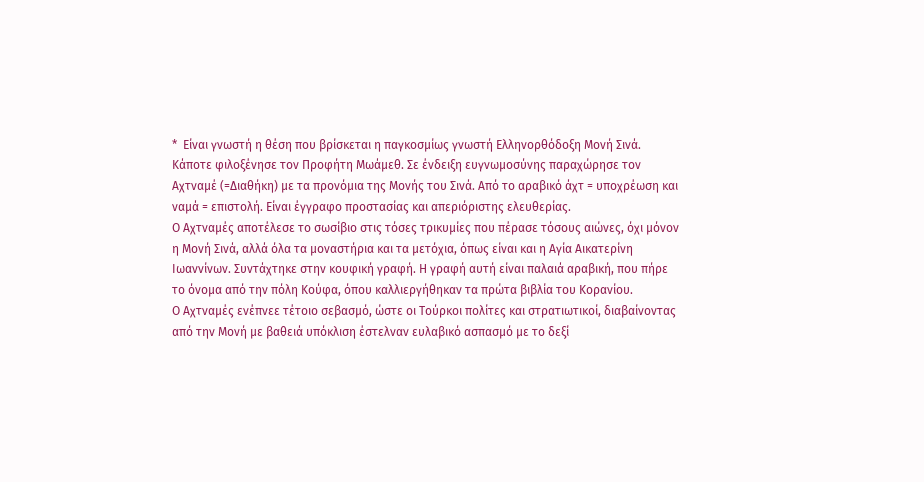*  Είναι γνωστή η θέση που βρίσκεται η παγκοσμίως γνωστή Ελληνορθόδοξη Μονή Σινά. Κάποτε φιλοξένησε τον Προφήτη Μωάμεθ. Σε ένδειξη ευγνωμοσύνης παραχώρησε τον Αχτναμέ (=Διαθήκη) με τα προνόμια της Μονής του Σινά. Από το αραβικό άχτ = υποχρέωση και ναμά = επιστολή. Είναι έγγραφο προστασίας και απεριόριστης ελευθερίας.
Ο Αχτναμές αποτέλεσε το σωσίβιο στις τόσες τρικυμίες που πέρασε τόσους αιώνες, όχι μόνον η Μονή Σινά, αλλά όλα τα μοναστήρια και τα μετόχια, όπως είναι και η Αγία Αικατερίνη Ιωαννίνων. Συντάχτηκε στην κουφική γραφή. Η γραφή αυτή είναι παλαιά αραβική, που πήρε το όνομα από την πόλη Κούφα, όπου καλλιεργήθηκαν τα πρώτα βιβλία του Κορανίου.
Ο Αχτναμές ενέπνεε τέτοιο σεβασμό, ώστε οι Τούρκοι πολίτες και στρατιωτικοί, διαβαίνοντας από την Μονή με βαθειά υπόκλιση έστελναν ευλαβικό ασπασμό με το δεξί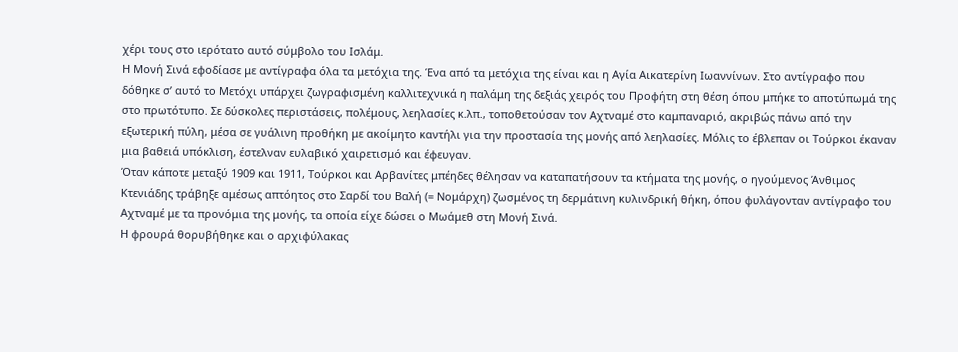χέρι τους στο ιερότατο αυτό σύμβολο του Ισλάμ.
Η Μονή Σινά εφοδίασε με αντίγραφα όλα τα μετόχια της. Ένα από τα μετόχια της είναι και η Αγία Αικατερίνη Ιωαννίνων. Στο αντίγραφο που δόθηκε σ’ αυτό το Μετόχι υπάρχει ζωγραφισμένη καλλιτεχνικά η παλάμη της δεξιάς χειρός του Προφήτη στη θέση όπου μπήκε το αποτύπωμά της στο πρωτότυπο. Σε δύσκολες περιστάσεις, πολέμους, λεηλασίες κ.λπ., τοποθετούσαν τον Αχτναμέ στο καμπαναριό, ακριβώς πάνω από την εξωτερική πύλη, μέσα σε γυάλινη προθήκη με ακοίμητο καντήλι για την προστασία της μονής από λεηλασίες. Μόλις το έβλεπαν οι Τούρκοι έκαναν μια βαθειά υπόκλιση, έστελναν ευλαβικό χαιρετισμό και έφευγαν.
Όταν κάποτε μεταξύ 1909 και 1911, Τούρκοι και Αρβανίτες μπέηδες θέλησαν να καταπατήσουν τα κτήματα της μονής, ο ηγούμενος Άνθιμος Κτενιάδης τράβηξε αμέσως απτόητος στο Σαρδί του Βαλή (= Νομάρχη) ζωσμένος τη δερμάτινη κυλινδρική θήκη, όπου φυλάγονταν αντίγραφο του Αχτναμέ με τα προνόμια της μονής, τα οποία είχε δώσει ο Μωάμεθ στη Μονή Σινά.
Η φρουρά θορυβήθηκε και ο αρχιφύλακας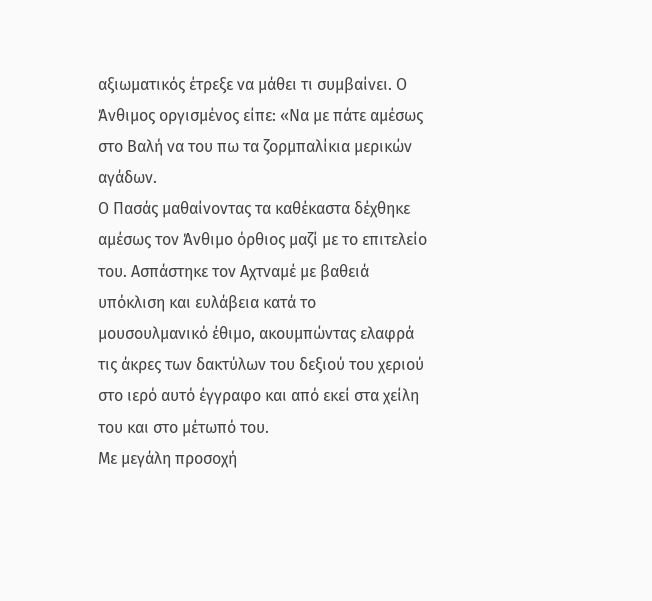αξιωματικός έτρεξε να μάθει τι συμβαίνει. Ο Άνθιμος οργισμένος είπε: «Να με πάτε αμέσως στο Βαλή να του πω τα ζορμπαλίκια μερικών αγάδων.
Ο Πασάς μαθαίνοντας τα καθέκαστα δέχθηκε αμέσως τον Άνθιμο όρθιος μαζί με το επιτελείο του. Ασπάστηκε τον Αχτναμέ με βαθειά υπόκλιση και ευλάβεια κατά το μουσουλμανικό έθιμο, ακουμπώντας ελαφρά τις άκρες των δακτύλων του δεξιού του χεριού στο ιερό αυτό έγγραφο και από εκεί στα χείλη του και στο μέτωπό του.
Με μεγάλη προσοχή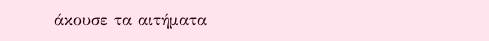άκουσε τα αιτήματα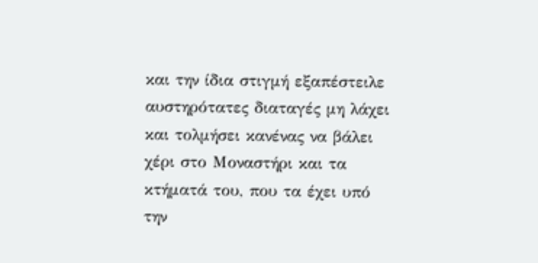και την ίδια στιγμή εξαπέστειλε αυστηρότατες διαταγές μη λάχει και τολμήσει κανένας να βάλει χέρι στο Μοναστήρι και τα κτήματά του, που τα έχει υπό την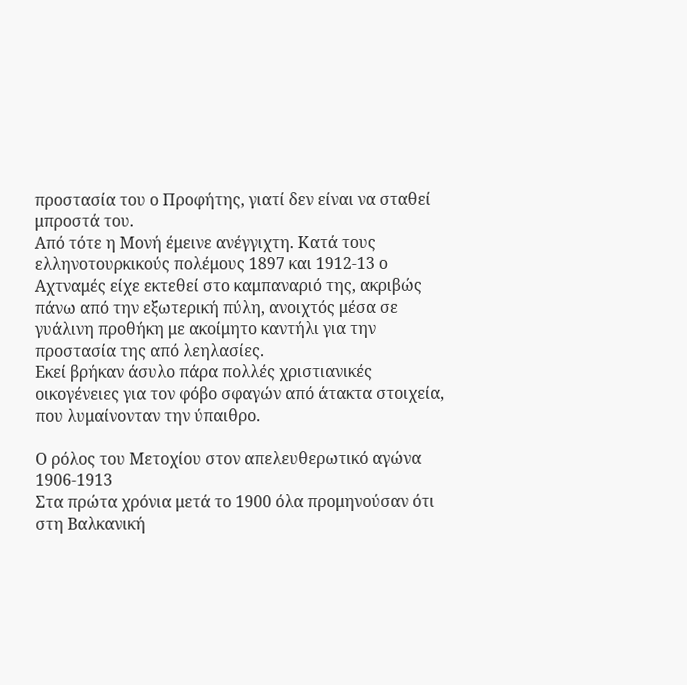προστασία του ο Προφήτης, γιατί δεν είναι να σταθεί μπροστά του.
Από τότε η Μονή έμεινε ανέγγιχτη. Κατά τους ελληνοτουρκικούς πολέμους 1897 και 1912-13 ο Αχτναμές είχε εκτεθεί στο καμπαναριό της, ακριβώς πάνω από την εξωτερική πύλη, ανοιχτός μέσα σε γυάλινη προθήκη με ακοίμητο καντήλι για την προστασία της από λεηλασίες.
Εκεί βρήκαν άσυλο πάρα πολλές χριστιανικές οικογένειες για τον φόβο σφαγών από άτακτα στοιχεία, που λυμαίνονταν την ύπαιθρο.

Ο ρόλος του Μετοχίου στον απελευθερωτικό αγώνα 1906-1913
Στα πρώτα χρόνια μετά το 1900 όλα προμηνούσαν ότι στη Βαλκανική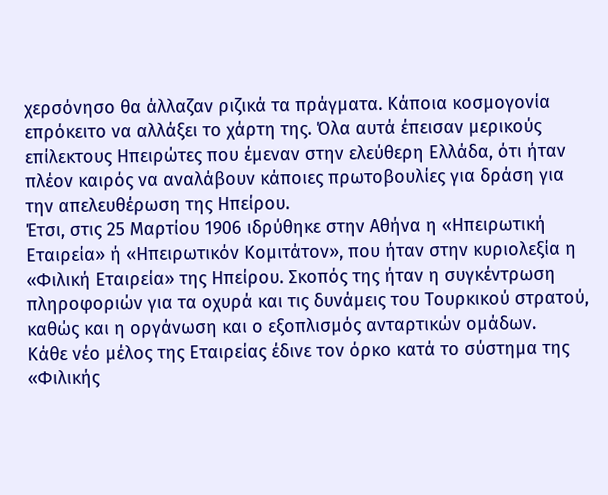χερσόνησο θα άλλαζαν ριζικά τα πράγματα. Κάποια κοσμογονία επρόκειτο να αλλάξει το χάρτη της. Όλα αυτά έπεισαν μερικούς επίλεκτους Ηπειρώτες που έμεναν στην ελεύθερη Ελλάδα, ότι ήταν πλέον καιρός να αναλάβουν κάποιες πρωτοβουλίες για δράση για την απελευθέρωση της Ηπείρου.
Έτσι, στις 25 Μαρτίου 1906 ιδρύθηκε στην Αθήνα η «Ηπειρωτική Εταιρεία» ή «Ηπειρωτικόν Κομιτάτον», που ήταν στην κυριολεξία η «Φιλική Εταιρεία» της Ηπείρου. Σκοπός της ήταν η συγκέντρωση πληροφοριών για τα οχυρά και τις δυνάμεις του Τουρκικού στρατού, καθώς και η οργάνωση και ο εξοπλισμός ανταρτικών ομάδων.
Κάθε νέο μέλος της Εταιρείας έδινε τον όρκο κατά το σύστημα της «Φιλικής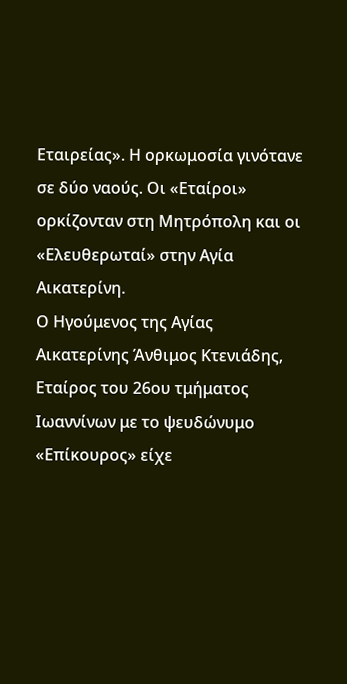Εταιρείας». Η ορκωμοσία γινότανε σε δύο ναούς. Οι «Εταίροι» ορκίζονταν στη Μητρόπολη και οι «Ελευθερωταί» στην Αγία Αικατερίνη.
Ο Ηγούμενος της Αγίας Αικατερίνης Άνθιμος Κτενιάδης, Εταίρος του 26ου τμήματος Ιωαννίνων με το ψευδώνυμο «Επίκουρος» είχε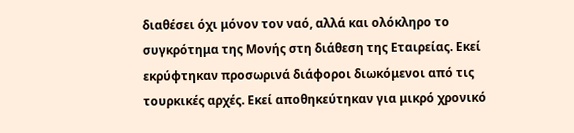διαθέσει όχι μόνον τον ναό, αλλά και ολόκληρο το συγκρότημα της Μονής στη διάθεση της Εταιρείας. Εκεί εκρύφτηκαν προσωρινά διάφοροι διωκόμενοι από τις τουρκικές αρχές. Εκεί αποθηκεύτηκαν για μικρό χρονικό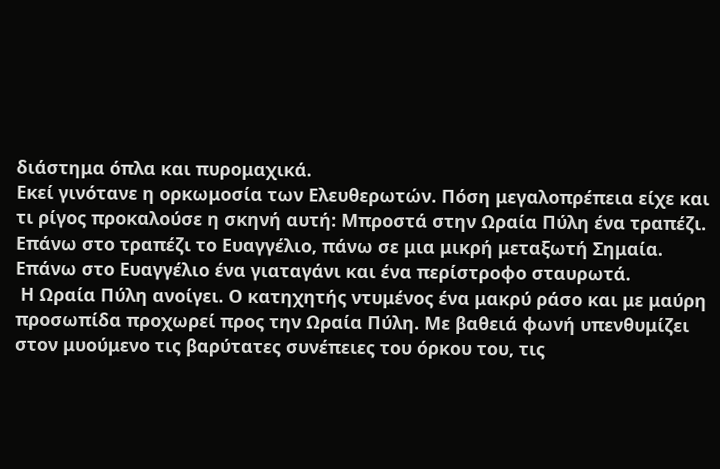διάστημα όπλα και πυρομαχικά.
Εκεί γινότανε η ορκωμοσία των Ελευθερωτών. Πόση μεγαλοπρέπεια είχε και τι ρίγος προκαλούσε η σκηνή αυτή: Μπροστά στην Ωραία Πύλη ένα τραπέζι. Επάνω στο τραπέζι το Ευαγγέλιο, πάνω σε μια μικρή μεταξωτή Σημαία. Επάνω στο Ευαγγέλιο ένα γιαταγάνι και ένα περίστροφο σταυρωτά.
 Η Ωραία Πύλη ανοίγει. Ο κατηχητής ντυμένος ένα μακρύ ράσο και με μαύρη προσωπίδα προχωρεί προς την Ωραία Πύλη. Με βαθειά φωνή υπενθυμίζει στον μυούμενο τις βαρύτατες συνέπειες του όρκου του, τις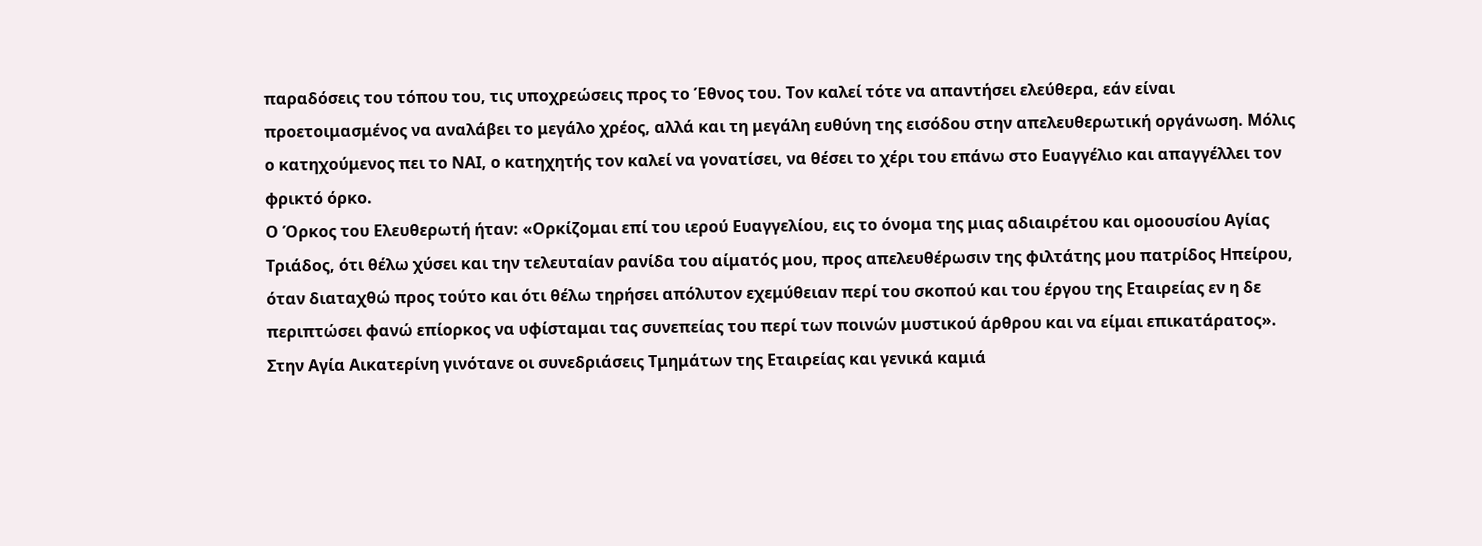παραδόσεις του τόπου του, τις υποχρεώσεις προς το Έθνος του. Τον καλεί τότε να απαντήσει ελεύθερα, εάν είναι προετοιμασμένος να αναλάβει το μεγάλο χρέος, αλλά και τη μεγάλη ευθύνη της εισόδου στην απελευθερωτική οργάνωση. Μόλις ο κατηχούμενος πει το ΝΑΙ, ο κατηχητής τον καλεί να γονατίσει, να θέσει το χέρι του επάνω στο Ευαγγέλιο και απαγγέλλει τον φρικτό όρκο.
Ο Όρκος του Ελευθερωτή ήταν: «Ορκίζομαι επί του ιερού Ευαγγελίου, εις το όνομα της μιας αδιαιρέτου και ομοουσίου Αγίας Τριάδος, ότι θέλω χύσει και την τελευταίαν ρανίδα του αίματός μου, προς απελευθέρωσιν της φιλτάτης μου πατρίδος Ηπείρου, όταν διαταχθώ προς τούτο και ότι θέλω τηρήσει απόλυτον εχεμύθειαν περί του σκοπού και του έργου της Εταιρείας εν η δε περιπτώσει φανώ επίορκος να υφίσταμαι τας συνεπείας του περί των ποινών μυστικού άρθρου και να είμαι επικατάρατος».
Στην Αγία Αικατερίνη γινότανε οι συνεδριάσεις Τμημάτων της Εταιρείας και γενικά καμιά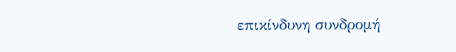επικίνδυνη συνδρομή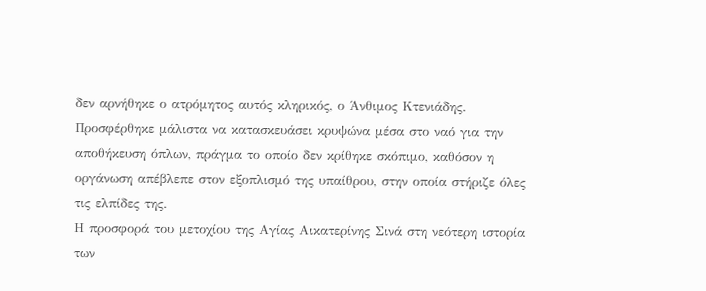δεν αρνήθηκε ο ατρόμητος αυτός κληρικός, ο Άνθιμος Κτενιάδης. Προσφέρθηκε μάλιστα να κατασκευάσει κρυψώνα μέσα στο ναό για την αποθήκευση όπλων, πράγμα το οποίο δεν κρίθηκε σκόπιμο, καθόσον η οργάνωση απέβλεπε στον εξοπλισμό της υπαίθρου, στην οποία στήριζε όλες τις ελπίδες της.
Η προσφορά του μετοχίου της Αγίας Αικατερίνης Σινά στη νεότερη ιστορία των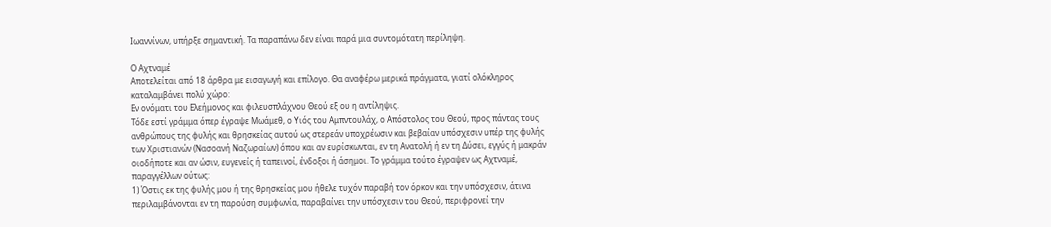Ιωαννίνων, υπήρξε σημαντική. Τα παραπάνω δεν είναι παρά μια συντομότατη περίληψη.

Ο Αχτναμέ
Αποτελείται από 18 άρθρα με εισαγωγή και επίλογο. Θα αναφέρω μερικά πράγματα, γιατί ολόκληρος καταλαμβάνει πολύ χώρο:
Εν ονόματι του Ελεήμονος και φιλευσπλάχνου Θεού εξ ου η αντίληψις.
Τόδε εστί γράμμα όπερ έγραψε Μωάμεθ, ο Υιός του Αμπντουλάχ, ο Απόστολος του Θεού, προς πάντας τους ανθρώπους της φυλής και θρησκείας αυτού ως στερεάν υποχρέωσιν και βεβαίαν υπόσχεσιν υπέρ της φυλής των Χριστιανών (Νασοανή Ναζωραίων) όπου και αν ευρίσκωνται, εν τη Ανατολή ή εν τη Δύσει, εγγύς ή μακράν οιοδήποτε και αν ώσιν, ευγενείς ή ταπεινοί, ένδοξοι ή άσημοι. Το γράμμα τούτο έγραψεν ως Αχτναμέ, παραγγέλλων ούτως:
1) Όστις εκ της φυλής μου ή της θρησκείας μου ήθελε τυχόν παραβή τον όρκον και την υπόσχεσιν, άτινα περιλαμβάνονται εν τη παρούση συμφωνία, παραβαίνει την υπόσχεσιν του Θεού, περιφρονεί την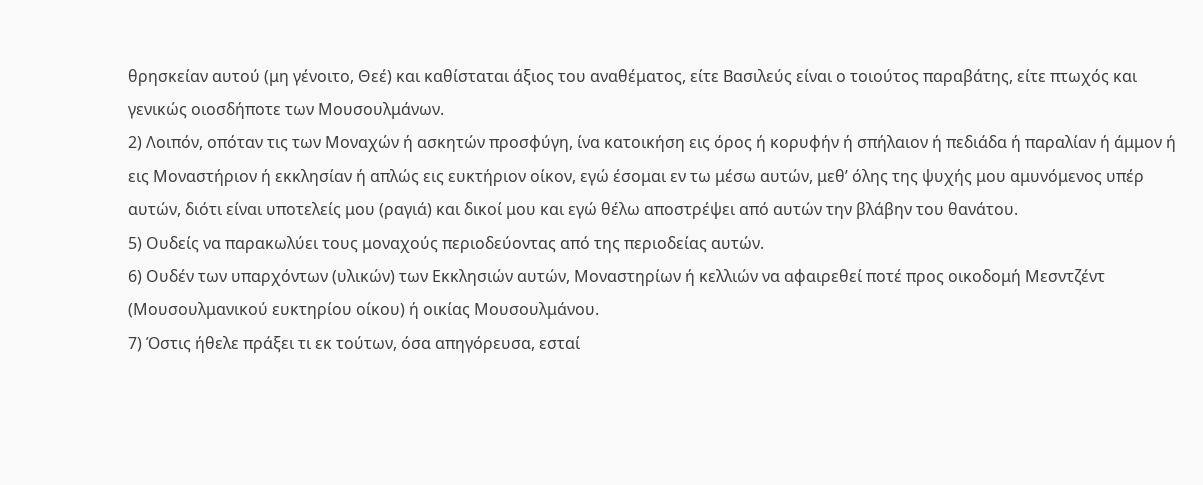θρησκείαν αυτού (μη γένοιτο, Θεέ) και καθίσταται άξιος του αναθέματος, είτε Βασιλεύς είναι ο τοιούτος παραβάτης, είτε πτωχός και γενικώς οιοσδήποτε των Μουσουλμάνων.
2) Λοιπόν, οπόταν τις των Μοναχών ή ασκητών προσφύγη, ίνα κατοικήση εις όρος ή κορυφήν ή σπήλαιον ή πεδιάδα ή παραλίαν ή άμμον ή εις Μοναστήριον ή εκκλησίαν ή απλώς εις ευκτήριον οίκον, εγώ έσομαι εν τω μέσω αυτών, μεθ’ όλης της ψυχής μου αμυνόμενος υπέρ αυτών, διότι είναι υποτελείς μου (ραγιά) και δικοί μου και εγώ θέλω αποστρέψει από αυτών την βλάβην του θανάτου.
5) Ουδείς να παρακωλύει τους μοναχούς περιοδεύοντας από της περιοδείας αυτών.
6) Ουδέν των υπαρχόντων (υλικών) των Εκκλησιών αυτών, Μοναστηρίων ή κελλιών να αφαιρεθεί ποτέ προς οικοδομή Μεσντζέντ (Μουσουλμανικού ευκτηρίου οίκου) ή οικίας Μουσουλμάνου.
7) Όστις ήθελε πράξει τι εκ τούτων, όσα απηγόρευσα, εσταί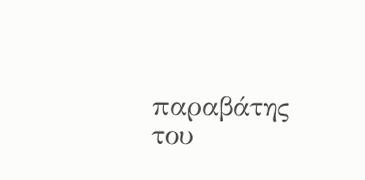παραβάτης του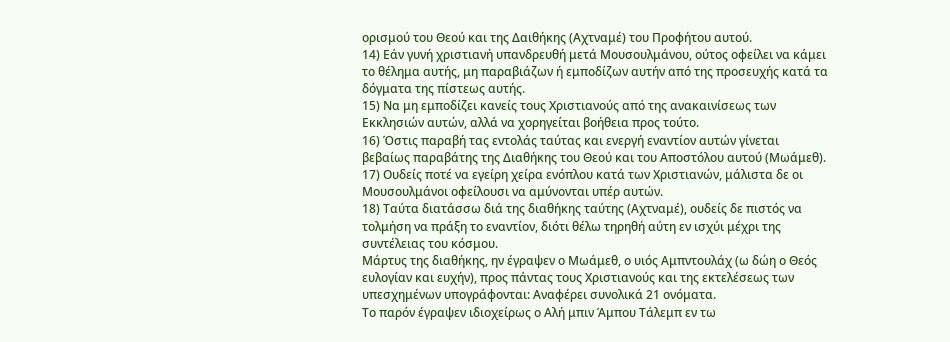ορισμού του Θεού και της Δαιθήκης (Αχτναμέ) του Προφήτου αυτού.
14) Εάν γυνή χριστιανή υπανδρευθή μετά Μουσουλμάνου, ούτος οφείλει να κάμει το θέλημα αυτής, μη παραβιάζων ή εμποδίζων αυτήν από της προσευχής κατά τα δόγματα της πίστεως αυτής.
15) Να μη εμποδίζει κανείς τους Χριστιανούς από της ανακαινίσεως των Εκκλησιών αυτών, αλλά να χορηγείται βοήθεια προς τούτο.
16) Όστις παραβή τας εντολάς ταύτας και ενεργή εναντίον αυτών γίνεται βεβαίως παραβάτης της Διαθήκης του Θεού και του Αποστόλου αυτού (Μωάμεθ).
17) Ουδείς ποτέ να εγείρη χείρα ενόπλου κατά των Χριστιανών, μάλιστα δε οι Μουσουλμάνοι οφείλουσι να αμύνονται υπέρ αυτών.
18) Ταύτα διατάσσω διά της διαθήκης ταύτης (Αχτναμέ), ουδείς δε πιστός να τολμήση να πράξη το εναντίον, διότι θέλω τηρηθή αύτη εν ισχύι μέχρι της συντέλειας του κόσμου.
Μάρτυς της διαθήκης, ην έγραψεν ο Μωάμεθ, ο υιός Αμπντουλάχ (ω δώη ο Θεός ευλογίαν και ευχήν), προς πάντας τους Χριστιανούς και της εκτελέσεως των υπεσχημένων υπογράφονται: Αναφέρει συνολικά 21 ονόματα.
Το παρόν έγραψεν ιδιοχείρως ο Αλή μπιν Άμπου Τάλεμπ εν τω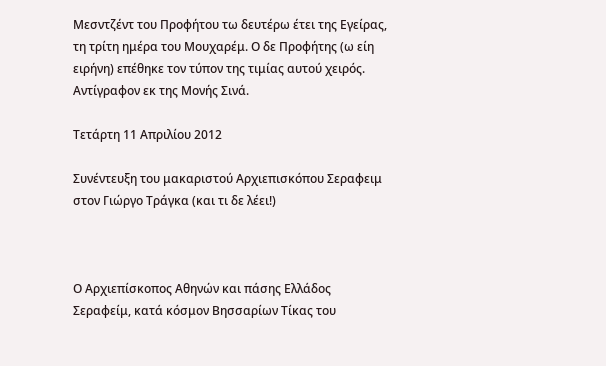Μεσντζέντ του Προφήτου τω δευτέρω έτει της Εγείρας, τη τρίτη ημέρα του Μουχαρέμ. Ο δε Προφήτης (ω είη ειρήνη) επέθηκε τον τύπον της τιμίας αυτού χειρός.
Αντίγραφον εκ της Μονής Σινά.

Τετάρτη 11 Απριλίου 2012

Συνέντευξη του μακαριστού Αρχιεπισκόπου Σεραφειμ στον Γιώργο Τράγκα (και τι δε λέει!)



Ο Αρχιεπίσκοπος Αθηνών και πάσης Ελλάδος Σεραφείμ, κατά κόσμον Βησσαρίων Τίκας του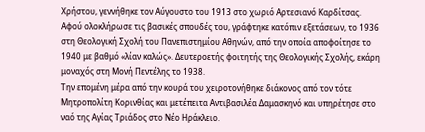Χρήστου, γεννήθηκε τον Αύγουστο του 1913 στο χωριό Αρτεσιανό Καρδίτσας.
Αφού ολοκλήρωσε τις βασικές σπουδές του, γράφτηκε κατόπιν εξετάσεων, το 1936 στη Θεολογική Σχολή του Πανεπιστημίου Αθηνών, από την οποία αποφοίτησε το 1940 με βαθμό «λίαν καλώς». Δευτεροετής φοιτητής της Θεολογικής Σχολής, εκάρη μοναχός στη Μονή Πεντέλης το 1938.
Την επομένη μέρα από την κουρά του χειροτονήθηκε διάκονος από τον τότε Μητροπολίτη Κορινθίας και μετέπειτα Αντιβασιλέα Δαμασκηνό και υπηρέτησε στο ναό της Αγίας Τριάδος στο Νέο Ηράκλειο.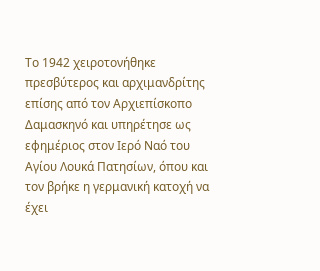Το 1942 χειροτονήθηκε πρεσβύτερος και αρχιμανδρίτης επίσης από τον Αρχιεπίσκοπο Δαμασκηνό και υπηρέτησε ως εφημέριος στον Ιερό Ναό του Αγίου Λουκά Πατησίων, όπου και τον βρήκε η γερμανική κατοχή να έχει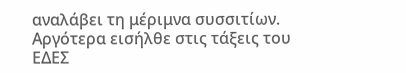αναλάβει τη μέριμνα συσσιτίων. Αργότερα εισήλθε στις τάξεις του ΕΔΕΣ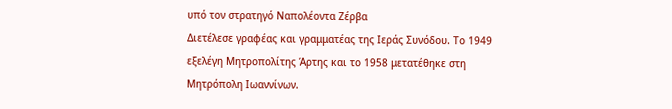υπό τον στρατηγό Ναπολέοντα Ζέρβα
Διετέλεσε γραφέας και γραμματέας της Ιεράς Συνόδου. Το 1949 εξελέγη Μητροπολίτης Άρτης και το 1958 μετατέθηκε στη Μητρόπολη Ιωαννίνων.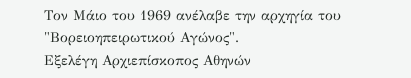Τον Μάιο του 1969 ανέλαβε την αρχηγία του "Βορειοηπειρωτικού Αγώνος".
Εξελέγη Αρχιεπίσκοπος Αθηνών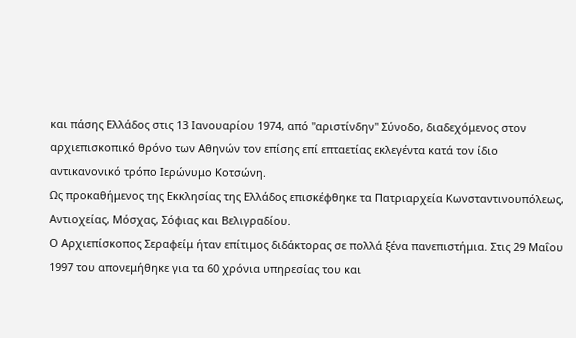και πάσης Ελλάδος στις 13 Ιανουαρίου 1974, από "αριστίνδην" Σύνοδο, διαδεχόμενος στον αρχιεπισκοπικό θρόνο των Αθηνών τον επίσης επί επταετίας εκλεγέντα κατά τον ίδιο αντικανονικό τρόπο Ιερώνυμο Κοτσώνη.
Ως προκαθήμενος της Εκκλησίας της Ελλάδος επισκέφθηκε τα Πατριαρχεία Κωνσταντινουπόλεως, Αντιοχείας, Μόσχας, Σόφιας και Βελιγραδίου.
Ο Αρχιεπίσκοπος Σεραφείμ ήταν επίτιμος διδάκτορας σε πολλά ξένα πανεπιστήμια. Στις 29 Μαΐου 1997 του απονεμήθηκε για τα 60 χρόνια υπηρεσίας του και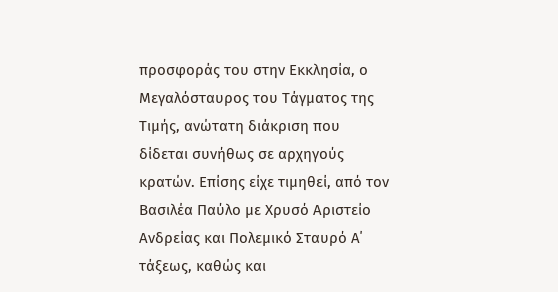προσφοράς του στην Εκκλησία, ο Μεγαλόσταυρος του Τάγματος της Τιμής, ανώτατη διάκριση που δίδεται συνήθως σε αρχηγούς κρατών. Επίσης είχε τιμηθεί, από τον Βασιλέα Παύλο με Χρυσό Αριστείο Ανδρείας και Πολεμικό Σταυρό Α΄ τάξεως, καθώς και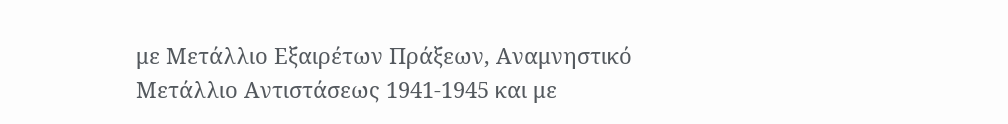με Μετάλλιο Εξαιρέτων Πράξεων, Αναμνηστικό Μετάλλιο Αντιστάσεως 1941-1945 και με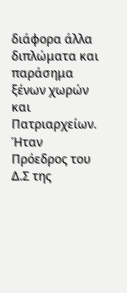διάφορα άλλα διπλώματα και παράσημα ξένων χωρών και Πατριαρχείων. Ήταν Πρόεδρος του Δ.Σ της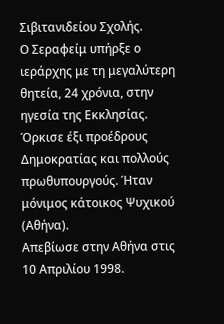Σιβιτανιδείου Σχολής.
Ο Σεραφείμ υπήρξε ο ιεράρχης με τη μεγαλύτερη θητεία, 24 χρόνια, στην ηγεσία της Εκκλησίας. Όρκισε έξι προέδρους Δημοκρατίας και πολλούς πρωθυπουργούς. Ήταν μόνιμος κάτοικος Ψυχικού (Αθήνα).
Απεβίωσε στην Αθήνα στις 10 Απριλίου 1998.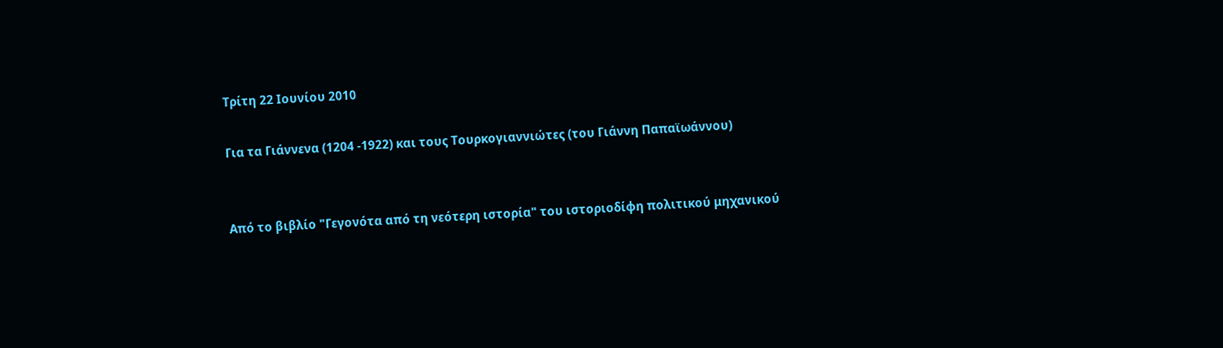Τρίτη 22 Ιουνίου 2010

Για τα Γιάννενα (1204 -1922) και τους Τουρκογιαννιώτες (του Γιάννη Παπαϊωάννου)


Από το βιβλίο "Γεγονότα από τη νεότερη ιστορία" του ιστοριοδίφη πολιτικού μηχανικού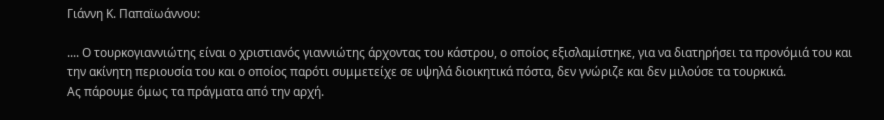Γιάννη Κ. Παπαϊωάννου:

.... Ο τουρκογιαννιώτης είναι ο χριστιανός γιαννιώτης άρχοντας του κάστρου, ο οποίος εξισλαμίστηκε, για να διατηρήσει τα προνόμιά του και την ακίνητη περιουσία του και ο οποίος παρότι συμμετείχε σε υψηλά διοικητικά πόστα, δεν γνώριζε και δεν μιλούσε τα τουρκικά.
Ας πάρουμε όμως τα πράγματα από την αρχή.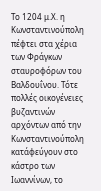Το 1204 μ.Χ. η Κωνσταντινούπολη πέφτει στα χέρια των Φράγκων σταυροφόρων του Βαλδουΐνου. Τότε πολλές οικογένειες βυζαντινών αρχόντων από την Κωνσταντινούπολη κατάφεύγουν στο κάστρο των Ιωαννίνων, το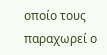οποίο τους παραχωρεί ο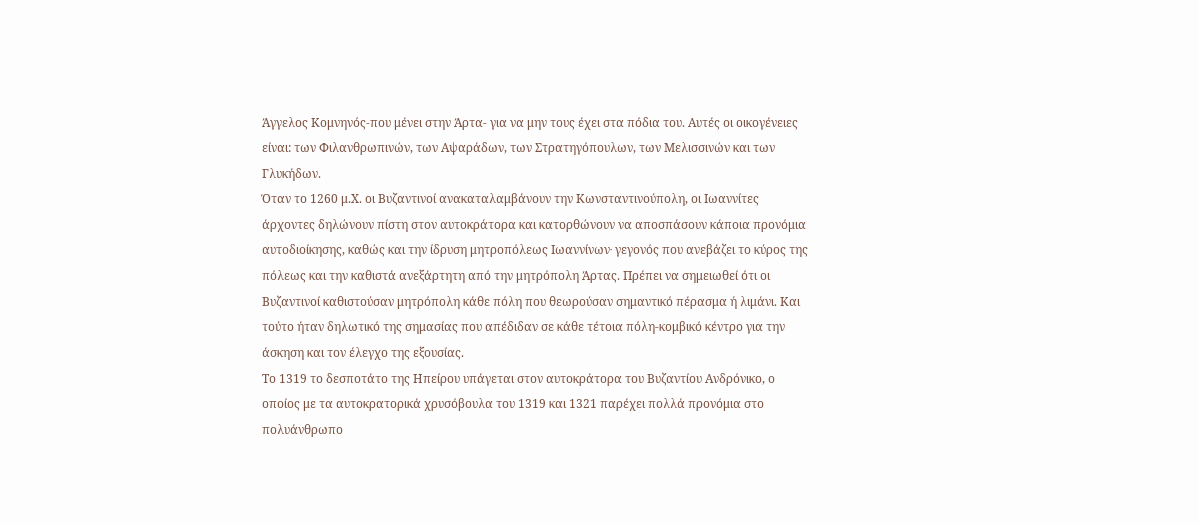Άγγελος Κομνηνός-που μένει στην Άρτα- για να μην τους έχει στα πόδια του. Αυτές οι οικογένειες είναι: των Φιλανθρωπινών, των Αψαράδων, των Στρατηγόπουλων, των Μελισσινών και των Γλυκήδων.
Όταν το 1260 μ.Χ. οι Βυζαντινοί ανακαταλαμβάνουν την Κωνσταντινούπολη, οι Ιωαννίτες άρχοντες δηλώνουν πίστη στον αυτοκράτορα και κατορθώνουν να αποσπάσουν κάποια προνόμια αυτοδιοίκησης, καθώς και την ίδρυση μητροπόλεως Ιωαννίνων∙ γεγονός που ανεβάζει το κύρος της πόλεως και την καθιστά ανεξάρτητη από την μητρόπολη Άρτας. Πρέπει να σημειωθεί ότι οι Βυζαντινοί καθιστούσαν μητρόπολη κάθε πόλη που θεωρούσαν σημαντικό πέρασμα ή λιμάνι. Και τούτο ήταν δηλωτικό της σημασίας που απέδιδαν σε κάθε τέτοια πόλη-κομβικό κέντρο για την άσκηση και τον έλεγχο της εξουσίας.
Το 1319 το δεσποτάτο της Ηπείρου υπάγεται στον αυτοκράτορα του Βυζαντίου Ανδρόνικο, ο οποίος με τα αυτοκρατορικά χρυσόβουλα του 1319 και 1321 παρέχει πολλά προνόμια στο πολυάνθρωπο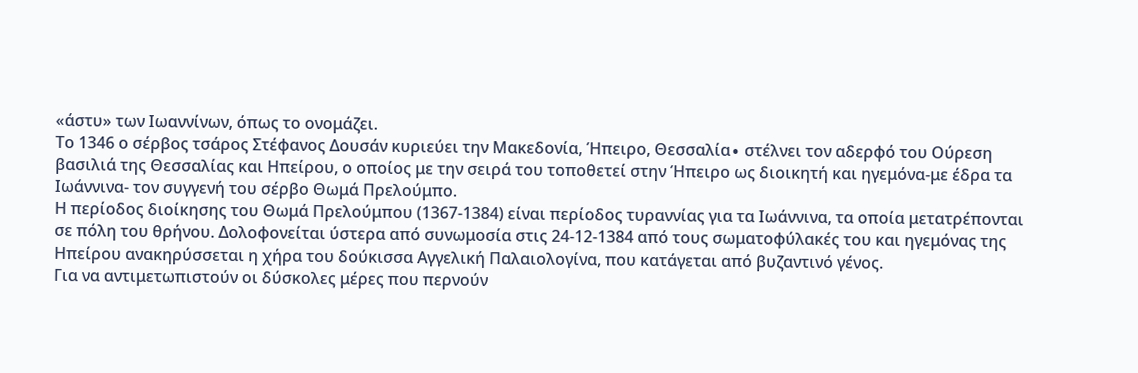«άστυ» των Ιωαννίνων, όπως το ονομάζει.
Το 1346 ο σέρβος τσάρος Στέφανος Δουσάν κυριεύει την Μακεδονία, Ήπειρο, Θεσσαλία∙ στέλνει τον αδερφό του Ούρεση βασιλιά της Θεσσαλίας και Ηπείρου, ο οποίος με την σειρά του τοποθετεί στην Ήπειρο ως διοικητή και ηγεμόνα-με έδρα τα Ιωάννινα- τον συγγενή του σέρβο Θωμά Πρελούμπο.
Η περίοδος διοίκησης του Θωμά Πρελούμπου (1367-1384) είναι περίοδος τυραννίας για τα Ιωάννινα, τα οποία μετατρέπονται σε πόλη του θρήνου. Δολοφονείται ύστερα από συνωμοσία στις 24-12-1384 από τους σωματοφύλακές του και ηγεμόνας της Ηπείρου ανακηρύσσεται η χήρα του δούκισσα Αγγελική Παλαιολογίνα, που κατάγεται από βυζαντινό γένος.
Για να αντιμετωπιστούν οι δύσκολες μέρες που περνούν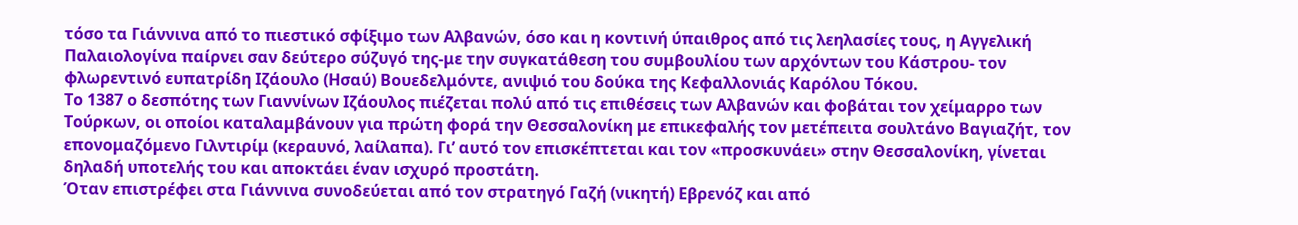τόσο τα Γιάννινα από το πιεστικό σφίξιμο των Αλβανών, όσο και η κοντινή ύπαιθρος από τις λεηλασίες τους, η Αγγελική Παλαιολογίνα παίρνει σαν δεύτερο σύζυγό της-με την συγκατάθεση του συμβουλίου των αρχόντων του Κάστρου- τον φλωρεντινό ευπατρίδη Ιζάουλο (Ησαύ) Βουεδελμόντε, ανιψιό του δούκα της Κεφαλλονιάς Καρόλου Τόκου.
Το 1387 ο δεσπότης των Γιαννίνων Ιζάουλος πιέζεται πολύ από τις επιθέσεις των Αλβανών και φοβάται τον χείμαρρο των Τούρκων, οι οποίοι καταλαμβάνουν για πρώτη φορά την Θεσσαλονίκη με επικεφαλής τον μετέπειτα σουλτάνο Βαγιαζήτ, τον επονομαζόμενο Γιλντιρίμ (κεραυνό, λαίλαπα). Γι’ αυτό τον επισκέπτεται και τον «προσκυνάει» στην Θεσσαλονίκη, γίνεται δηλαδή υποτελής του και αποκτάει έναν ισχυρό προστάτη.
Όταν επιστρέφει στα Γιάννινα συνοδεύεται από τον στρατηγό Γαζή (νικητή) Εβρενόζ και από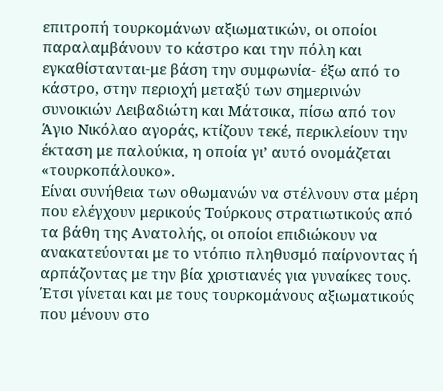επιτροπή τουρκομάνων αξιωματικών, οι οποίοι παραλαμβάνουν το κάστρο και την πόλη και εγκαθίστανται-με βάση την συμφωνία- έξω από το κάστρο, στην περιοχή μεταξύ των σημερινών συνοικιών Λειβαδιώτη και Μάτσικα, πίσω από τον Άγιο Νικόλαο αγοράς, κτίζουν τεκέ, περικλείουν την έκταση με παλούκια, η οποία γι’ αυτό ονομάζεται «τουρκοπάλουκο».
Είναι συνήθεια των οθωμανών να στέλνουν στα μέρη που ελέγχουν μερικούς Τούρκους στρατιωτικούς από τα βάθη της Ανατολής, οι οποίοι επιδιώκουν να ανακατεύονται με το ντόπιο πληθυσμό παίρνοντας ή αρπάζοντας με την βία χριστιανές για γυναίκες τους.
Έτσι γίνεται και με τους τουρκομάνους αξιωματικούς που μένουν στο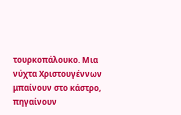τουρκοπάλουκο. Μια νύχτα Χριστουγέννων μπαίνουν στο κάστρο, πηγαίνουν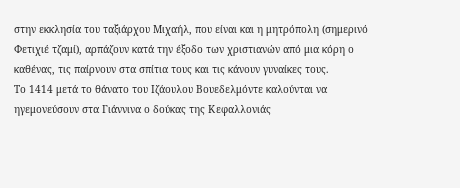στην εκκλησία του ταξιάρχου Μιχαήλ, που είναι και η μητρόπολη (σημερινό Φετιχιέ τζαμί), αρπάζουν κατά την έξοδο των χριστιανών από μια κόρη ο καθένας, τις παίρνουν στα σπίτια τους και τις κάνουν γυναίκες τους.
Το 1414 μετά το θάνατο του Ιζάουλου Βουεδελμόντε καλούνται να ηγεμονεύσουν στα Γιάννινα ο δούκας της Κεφαλλονιάς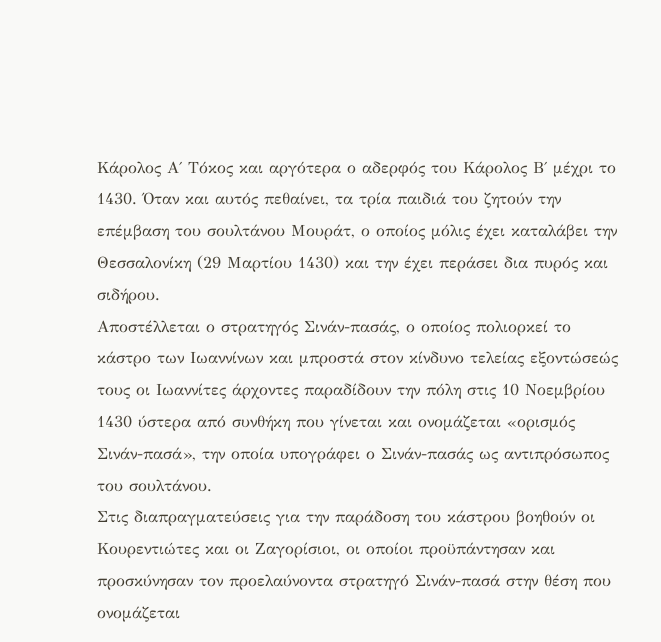Κάρολος Α΄ Τόκος και αργότερα ο αδερφός του Κάρολος Β΄ μέχρι το 1430. Όταν και αυτός πεθαίνει, τα τρία παιδιά του ζητούν την επέμβαση του σουλτάνου Μουράτ, ο οποίος μόλις έχει καταλάβει την Θεσσαλονίκη (29 Μαρτίου 1430) και την έχει περάσει δια πυρός και σιδήρου.
Αποστέλλεται ο στρατηγός Σινάν-πασάς, ο οποίος πολιορκεί το κάστρο των Ιωαννίνων και μπροστά στον κίνδυνο τελείας εξοντώσεώς τους οι Ιωαννίτες άρχοντες παραδίδουν την πόλη στις 10 Νοεμβρίου 1430 ύστερα από συνθήκη που γίνεται και ονομάζεται «ορισμός Σινάν-πασά», την οποία υπογράφει ο Σινάν-πασάς ως αντιπρόσωπος του σουλτάνου.
Στις διαπραγματεύσεις για την παράδοση του κάστρου βοηθούν οι Κουρεντιώτες και οι Ζαγορίσιοι, οι οποίοι προϋπάντησαν και προσκύνησαν τον προελαύνοντα στρατηγό Σινάν-πασά στην θέση που ονομάζεται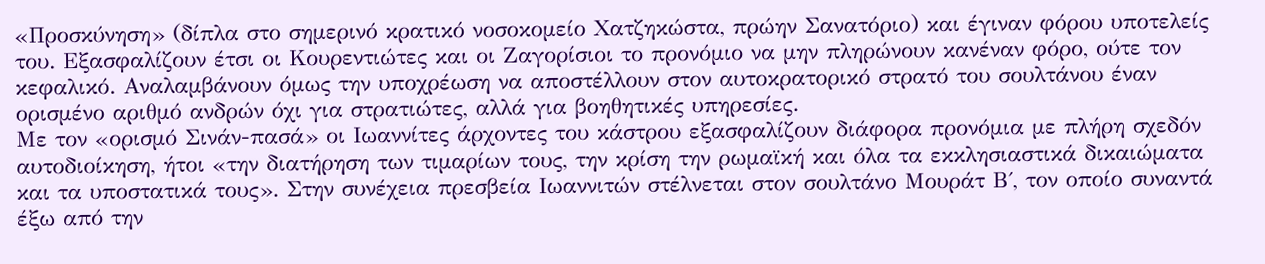«Προσκύνηση» (δίπλα στο σημερινό κρατικό νοσοκομείο Χατζηκώστα, πρώην Σανατόριο) και έγιναν φόρου υποτελείς του. Εξασφαλίζουν έτσι οι Κουρεντιώτες και οι Ζαγορίσιοι το προνόμιο να μην πληρώνουν κανέναν φόρο, ούτε τον κεφαλικό. Αναλαμβάνουν όμως την υποχρέωση να αποστέλλουν στον αυτοκρατορικό στρατό του σουλτάνου έναν ορισμένο αριθμό ανδρών όχι για στρατιώτες, αλλά για βοηθητικές υπηρεσίες.
Με τον «ορισμό Σινάν-πασά» οι Ιωαννίτες άρχοντες του κάστρου εξασφαλίζουν διάφορα προνόμια με πλήρη σχεδόν αυτοδιοίκηση, ήτοι «την διατήρηση των τιμαρίων τους, την κρίση την ρωμαϊκή και όλα τα εκκλησιαστικά δικαιώματα και τα υποστατικά τους». Στην συνέχεια πρεσβεία Ιωαννιτών στέλνεται στον σουλτάνο Μουράτ Β΄, τον οποίο συναντά έξω από την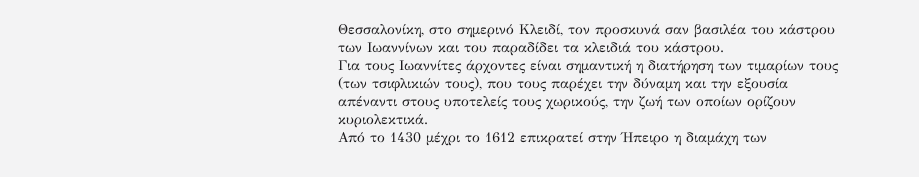Θεσσαλονίκη, στο σημερινό Κλειδί, τον προσκυνά σαν βασιλέα του κάστρου των Ιωαννίνων και του παραδίδει τα κλειδιά του κάστρου.
Για τους Ιωαννίτες άρχοντες είναι σημαντική η διατήρηση των τιμαρίων τους (των τσιφλικιών τους), που τους παρέχει την δύναμη και την εξουσία απέναντι στους υποτελείς τους χωρικούς, την ζωή των οποίων ορίζουν κυριολεκτικά.
Από το 1430 μέχρι το 1612 επικρατεί στην Ήπειρο η διαμάχη των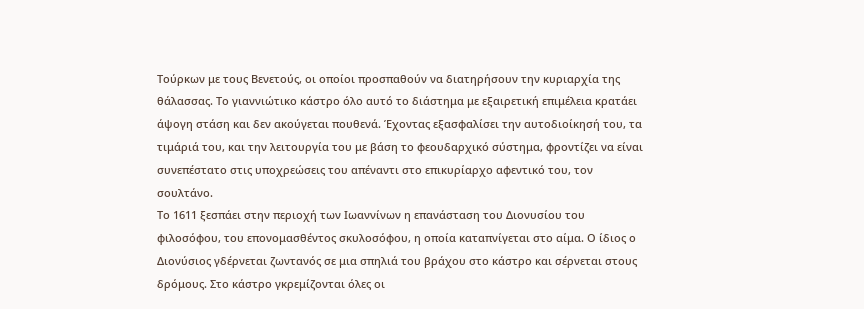Τούρκων με τους Βενετούς, οι οποίοι προσπαθούν να διατηρήσουν την κυριαρχία της θάλασσας. Το γιαννιώτικο κάστρο όλο αυτό το διάστημα με εξαιρετική επιμέλεια κρατάει άψογη στάση και δεν ακούγεται πουθενά. Έχοντας εξασφαλίσει την αυτοδιοίκησή του, τα τιμάριά του, και την λειτουργία του με βάση το φεουδαρχικό σύστημα, φροντίζει να είναι συνεπέστατο στις υποχρεώσεις του απέναντι στο επικυρίαρχο αφεντικό του, τον σουλτάνο.
Το 1611 ξεσπάει στην περιοχή των Ιωαννίνων η επανάσταση του Διονυσίου του φιλοσόφου, του επονομασθέντος σκυλοσόφου, η οποία καταπνίγεται στο αίμα. Ο ίδιος ο Διονύσιος γδέρνεται ζωντανός σε μια σπηλιά του βράχου στο κάστρο και σέρνεται στους δρόμους. Στο κάστρο γκρεμίζονται όλες οι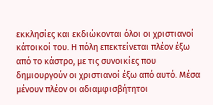εκκλησίες και εκδιώκονται όλοι οι χριστιανοί κάτοικοί του. Η πόλη επεκτείνεται πλέον έξω από το κάστρο, με τις συνοικίες που δημιουργούν οι χριστιανοί έξω από αυτό. Μέσα μένουν πλέον οι αδιαμφισβήτητοι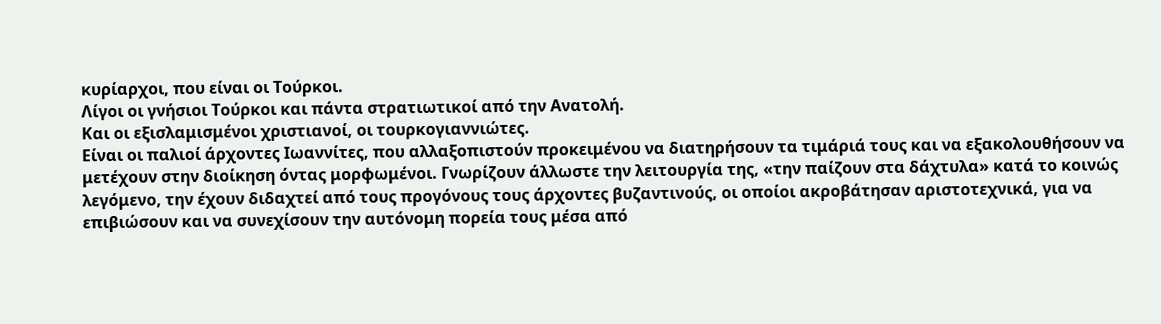κυρίαρχοι, που είναι οι Τούρκοι.
Λίγοι οι γνήσιοι Τούρκοι και πάντα στρατιωτικοί από την Ανατολή.
Και οι εξισλαμισμένοι χριστιανοί, οι τουρκογιαννιώτες.
Είναι οι παλιοί άρχοντες Ιωαννίτες, που αλλαξοπιστούν προκειμένου να διατηρήσουν τα τιμάριά τους και να εξακολουθήσουν να μετέχουν στην διοίκηση όντας μορφωμένοι. Γνωρίζουν άλλωστε την λειτουργία της, «την παίζουν στα δάχτυλα» κατά το κοινώς λεγόμενο, την έχουν διδαχτεί από τους προγόνους τους άρχοντες βυζαντινούς, οι οποίοι ακροβάτησαν αριστοτεχνικά, για να επιβιώσουν και να συνεχίσουν την αυτόνομη πορεία τους μέσα από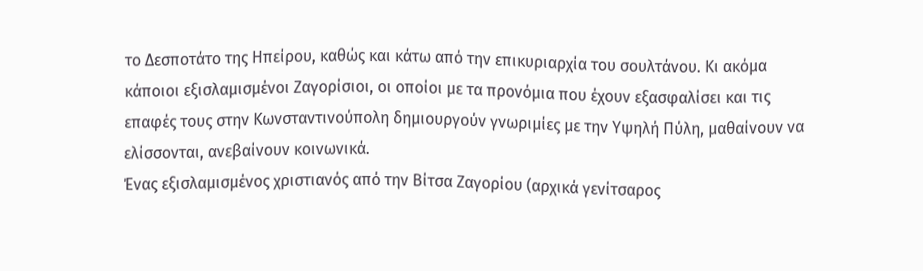το Δεσποτάτο της Ηπείρου, καθώς και κάτω από την επικυριαρχία του σουλτάνου. Κι ακόμα κάποιοι εξισλαμισμένοι Ζαγορίσιοι, οι οποίοι με τα προνόμια που έχουν εξασφαλίσει και τις επαφές τους στην Κωνσταντινούπολη δημιουργούν γνωριμίες με την Υψηλή Πύλη, μαθαίνουν να ελίσσονται, ανεβαίνουν κοινωνικά.
Ένας εξισλαμισμένος χριστιανός από την Βίτσα Ζαγορίου (αρχικά γενίτσαρος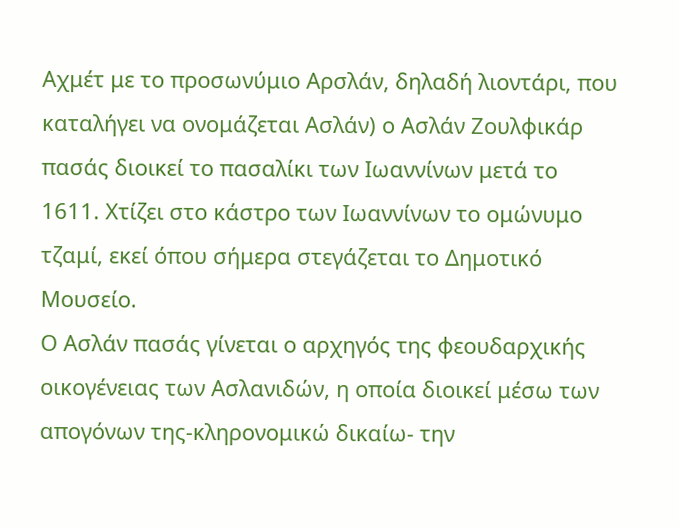Αχμέτ με το προσωνύμιο Αρσλάν, δηλαδή λιοντάρι, που καταλήγει να ονομάζεται Ασλάν) ο Ασλάν Ζουλφικάρ πασάς διοικεί το πασαλίκι των Ιωαννίνων μετά το 1611. Χτίζει στο κάστρο των Ιωαννίνων το ομώνυμο τζαμί, εκεί όπου σήμερα στεγάζεται το Δημοτικό Μουσείο.
Ο Ασλάν πασάς γίνεται ο αρχηγός της φεουδαρχικής οικογένειας των Ασλανιδών, η οποία διοικεί μέσω των απογόνων της-κληρονομικώ δικαίω- την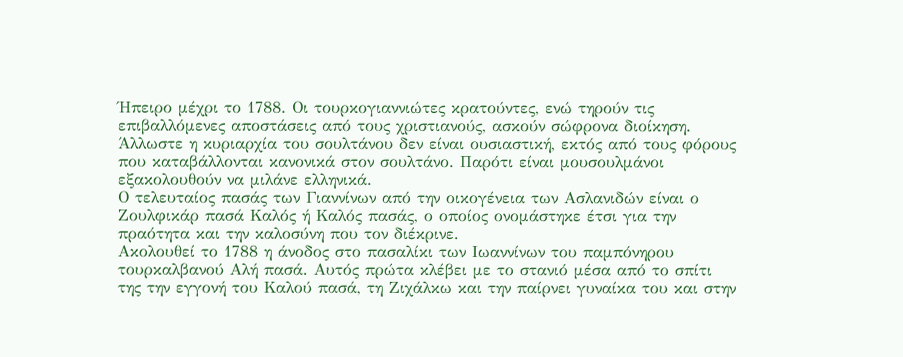Ήπειρο μέχρι το 1788. Οι τουρκογιαννιώτες κρατούντες, ενώ τηρούν τις επιβαλλόμενες αποστάσεις από τους χριστιανούς, ασκούν σώφρονα διοίκηση. Άλλωστε η κυριαρχία του σουλτάνου δεν είναι ουσιαστική, εκτός από τους φόρους που καταβάλλονται κανονικά στον σουλτάνο. Παρότι είναι μουσουλμάνοι εξακολουθούν να μιλάνε ελληνικά.
Ο τελευταίος πασάς των Γιαννίνων από την οικογένεια των Ασλανιδών είναι ο Ζουλφικάρ πασά Καλός ή Καλός πασάς, ο οποίος ονομάστηκε έτσι για την πραότητα και την καλοσύνη που τον διέκρινε.
Ακολουθεί το 1788 η άνοδος στο πασαλίκι των Ιωαννίνων του παμπόνηρου τουρκαλβανού Αλή πασά. Αυτός πρώτα κλέβει με το στανιό μέσα από το σπίτι της την εγγονή του Καλού πασά, τη Ζιχάλκω και την παίρνει γυναίκα του και στην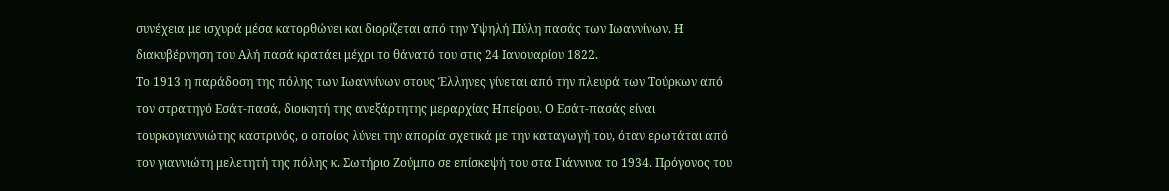συνέχεια με ισχυρά μέσα κατορθώνει και διορίζεται από την Υψηλή Πύλη πασάς των Ιωαννίνων. Η διακυβέρνηση του Αλή πασά κρατάει μέχρι το θάνατό του στις 24 Ιανουαρίου 1822.
Το 1913 η παράδοση της πόλης των Ιωαννίνων στους Έλληνες γίνεται από την πλευρά των Τούρκων από τον στρατηγό Εσάτ-πασά, διοικητή της ανεξάρτητης μεραρχίας Ηπείρου. Ο Εσάτ-πασάς είναι τουρκογιαννιώτης καστρινός, ο οποίος λύνει την απορία σχετικά με την καταγωγή του, όταν ερωτάται από τον γιαννιώτη μελετητή της πόλης κ. Σωτήριο Ζούμπο σε επίσκεψή του στα Γιάννινα το 1934. Πρόγονος του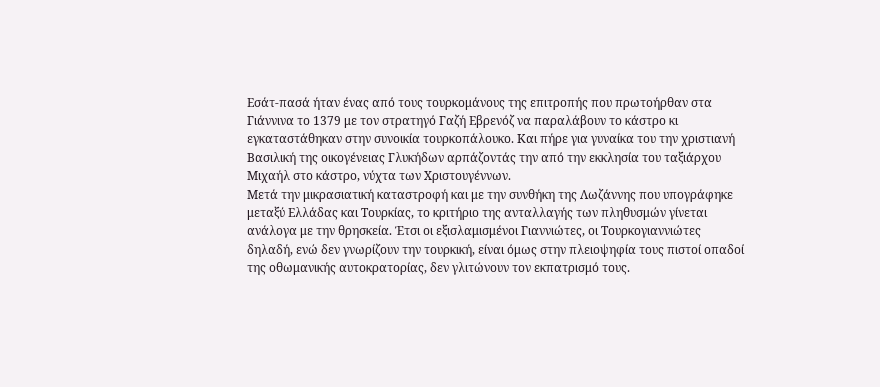Εσάτ-πασά ήταν ένας από τους τουρκομάνους της επιτροπής που πρωτοήρθαν στα Γιάννινα το 1379 με τον στρατηγό Γαζή Εβρενόζ να παραλάβουν το κάστρο κι εγκαταστάθηκαν στην συνοικία τουρκοπάλουκο. Και πήρε για γυναίκα του την χριστιανή Βασιλική της οικογένειας Γλυκήδων αρπάζοντάς την από την εκκλησία του ταξιάρχου Μιχαήλ στο κάστρο, νύχτα των Χριστουγέννων.
Μετά την μικρασιατική καταστροφή και με την συνθήκη της Λωζάννης που υπογράφηκε μεταξύ Ελλάδας και Τουρκίας, το κριτήριο της ανταλλαγής των πληθυσμών γίνεται ανάλογα με την θρησκεία. Έτσι οι εξισλαμισμένοι Γιαννιώτες, οι Τουρκογιαννιώτες δηλαδή, ενώ δεν γνωρίζουν την τουρκική, είναι όμως στην πλειοψηφία τους πιστοί οπαδοί της οθωμανικής αυτοκρατορίας, δεν γλιτώνουν τον εκπατρισμό τους.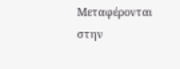Μεταφέρονται στην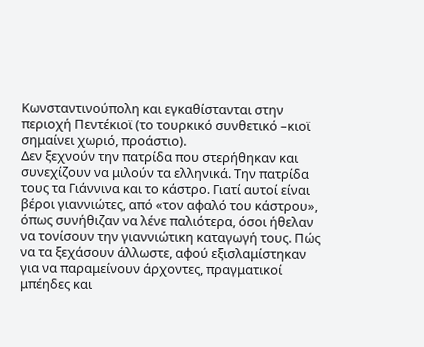Κωνσταντινούπολη και εγκαθίστανται στην περιοχή Πεντέκιοϊ (το τουρκικό συνθετικό –κιοϊ σημαίνει χωριό, προάστιο).
Δεν ξεχνούν την πατρίδα που στερήθηκαν και συνεχίζουν να μιλούν τα ελληνικά. Την πατρίδα τους τα Γιάννινα και το κάστρο. Γιατί αυτοί είναι βέροι γιαννιώτες, από «τον αφαλό του κάστρου», όπως συνήθιζαν να λένε παλιότερα, όσοι ήθελαν να τονίσουν την γιαννιώτικη καταγωγή τους. Πώς να τα ξεχάσουν άλλωστε, αφού εξισλαμίστηκαν για να παραμείνουν άρχοντες, πραγματικοί μπέηδες και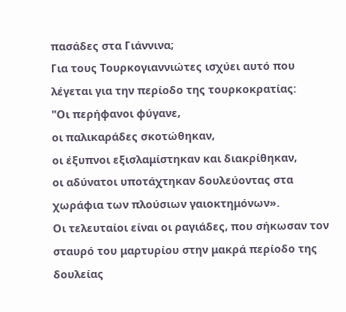πασάδες στα Γιάννινα;
Για τους Τουρκογιαννιώτες ισχύει αυτό που λέγεται για την περίοδο της τουρκοκρατίας:
"Οι περήφανοι φύγανε,
οι παλικαράδες σκοτώθηκαν,
οι έξυπνοι εξισλαμίστηκαν και διακρίθηκαν,
οι αδύνατοι υποτάχτηκαν δουλεύοντας στα χωράφια των πλούσιων γαιοκτημόνων».
Οι τελευταίοι είναι οι ραγιάδες, που σήκωσαν τον σταυρό του μαρτυρίου στην μακρά περίοδο της δουλείας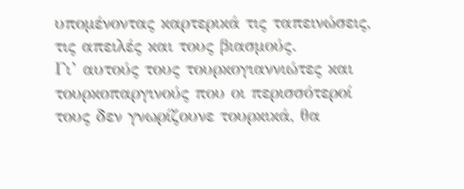υπομένοντας καρτερικά τις ταπεινώσεις, τις απειλές και τους βιασμούς.
Γι’ αυτούς τους τουρκογιαννιώτες και τουρκοπαργινούς που οι περισσότεροί τους δεν γνωρίζουνε τουρκικά, θα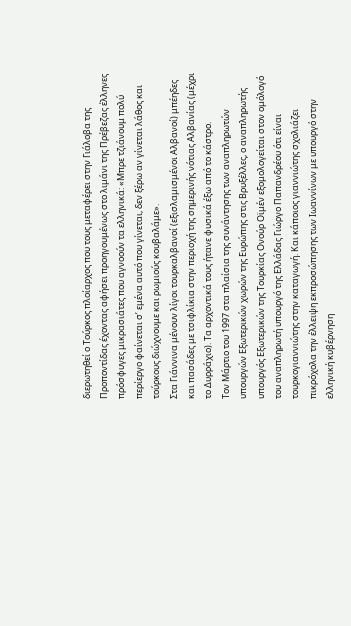διερωτηθεί ο Τούρκος πλοίαρχος που τους μεταφέρει στην Γιάλοβα της Προποντίδας έχοντας αφήσει προηγουμένως στο λιμάνι της Πρέβεζας έλληνες πρόσφυγες μικρασιάτες που αγνοούν τα ελληνικά: «Μπρε τζιάνουμ πολύ περίεργο φαίνεται σ’ εμένα αυτό που γίνεται, δεν ξέρω αν γίνεται λάθος και τούρκους διώχνουμε και ρωμιούς κουβαλάμε».
Στα Γιάννινα μένουν λίγοι τουρκαλβανοί (εξισλαμισμένοι Αλβανοί) μπέηδες και πασάδες με τσιφλίκια στην περιοχή της σημερινής νότιας Αλβανίας (μέχρι το Δυρράχιο). Τα αρχοντικά τους ήτανε φυσικά έξω από το κάστρο.
Τον Μάρτιο του 1997 στα πλαίσια της συνάντησης των αναπληρωτών υπουργών Εξωτερικών χωρών της Ευρώπης στις Βρυξέλλες, ο αναπληρωτής υπουργός Εξωτερικών της Τουρκίας Ονούρ Οϊμέν εξομολογείται στον ομόλογό του αναπληρωτή υπουργό της Ελλάδας Γιώργο Παπανδρέου ότι είναι τουρκογιαννιώτης στην καταγωγή. Και κάποιος γιαννιώτης σχολιάζει πικρόχολα την έλλειψη εκπροσώπησης των Ιωαννίνων με υπουργό στην ελληνική κυβέρνηση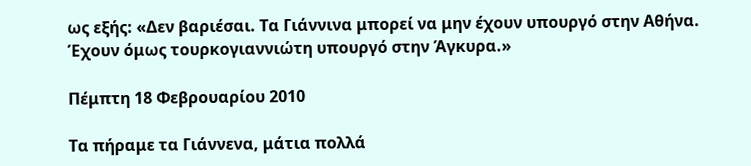ως εξής: «Δεν βαριέσαι. Τα Γιάννινα μπορεί να μην έχουν υπουργό στην Αθήνα. Έχουν όμως τουρκογιαννιώτη υπουργό στην Άγκυρα.»

Πέμπτη 18 Φεβρουαρίου 2010

Τα πήραμε τα Γιάννενα, μάτια πολλά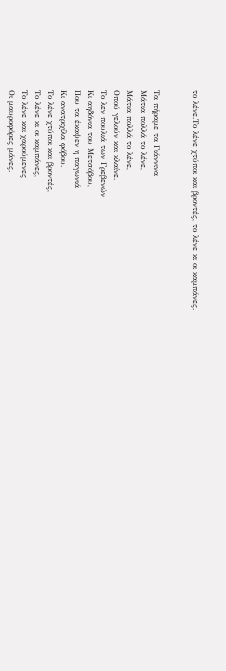το λένε.Το λένε χτύποι και βροντές, το λένε κι οι καμπάνες.


Τα πήραμε τα Γιάννινα
Μάτια πολλά το λένε,
Μάτια πολλά το λένε,
Οπού γελούν και κλαίνε.
Το λεν πουλιά των Γρεβενών
Κι αηδόνια του Μετσόβου,
Που τα έκαψεν η παγωνιά
Κι ανατριχίλα φόβου.
Το λένε χτύποι και βροντές,
Το λένε κι οι καμπάνες,
Το λένε και χαρούμενες
Οι μαυροφόρες μάνες.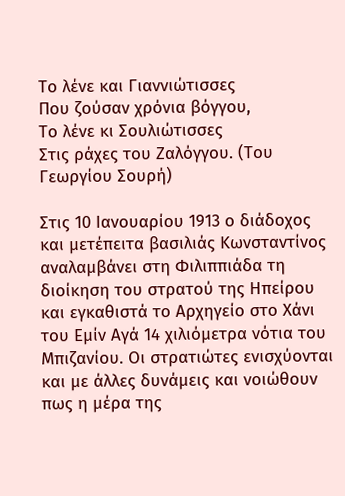Το λένε και Γιαννιώτισσες
Που ζούσαν χρόνια βόγγου,
Το λένε κι Σουλιώτισσες
Στις ράχες του Ζαλόγγου. (Του Γεωργίου Σουρή)

Στις 10 Ιανουαρίου 1913 ο διάδοχος και μετέπειτα βασιλιάς Κωνσταντίνος αναλαμβάνει στη Φιλιππιάδα τη διοίκηση του στρατού της Ηπείρου και εγκαθιστά το Αρχηγείο στο Χάνι του Εμίν Αγά 14 χιλιόμετρα νότια του Μπιζανίου. Οι στρατιώτες ενισχύονται και με άλλες δυνάμεις και νοιώθουν πως η μέρα της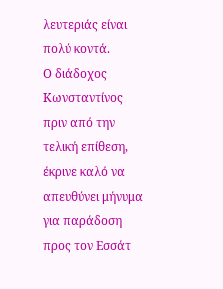λευτεριάς είναι πολύ κοντά.
Ο διάδοχος Κωνσταντίνος πριν από την τελική επίθεση, έκρινε καλό να απευθύνει μήνυμα για παράδοση προς τον Εσσάτ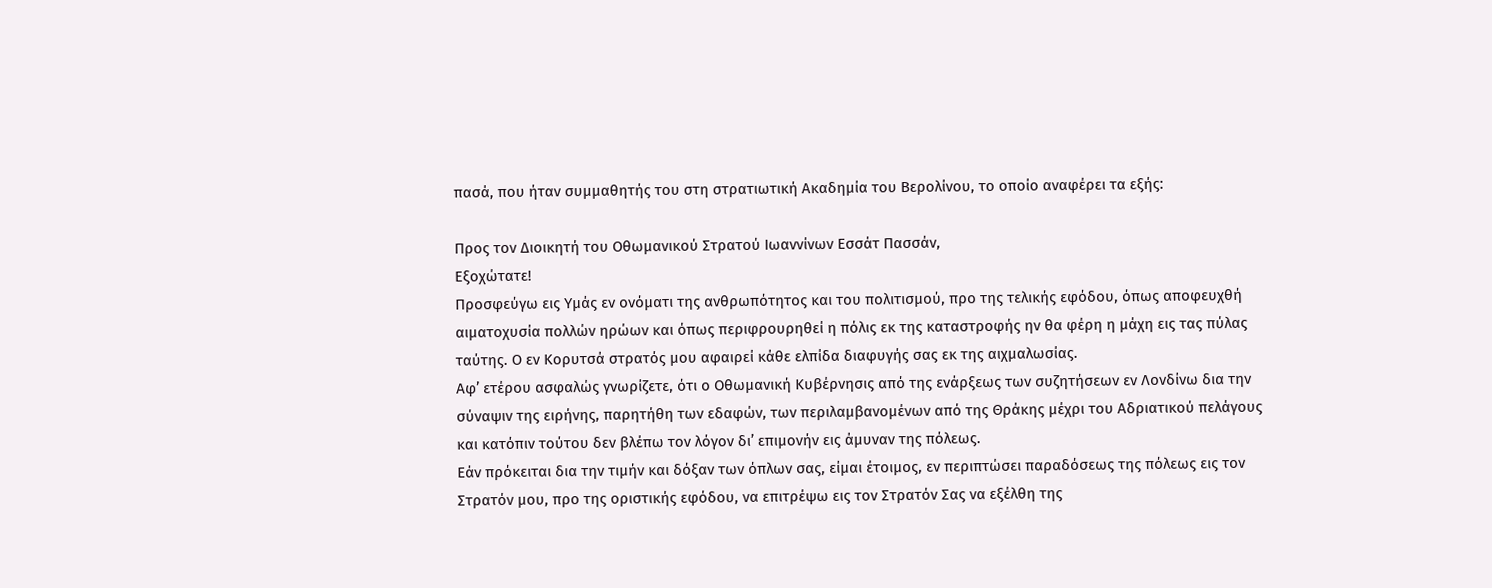πασά, που ήταν συμμαθητής του στη στρατιωτική Ακαδημία του Βερολίνου, το οποίο αναφέρει τα εξής:

Προς τον Διοικητή του Οθωμανικού Στρατού Ιωαννίνων Εσσάτ Πασσάν,
Εξοχώτατε!
Προσφεύγω εις Υμάς εν ονόματι της ανθρωπότητος και του πολιτισμού, προ της τελικής εφόδου, όπως αποφευχθή αιματοχυσία πολλών ηρώων και όπως περιφρουρηθεί η πόλις εκ της καταστροφής ην θα φέρη η μάχη εις τας πύλας ταύτης. Ο εν Κορυτσά στρατός μου αφαιρεί κάθε ελπίδα διαφυγής σας εκ της αιχμαλωσίας.
Αφ’ ετέρου ασφαλώς γνωρίζετε, ότι ο Οθωμανική Κυβέρνησις από της ενάρξεως των συζητήσεων εν Λονδίνω δια την σύναψιν της ειρήνης, παρητήθη των εδαφών, των περιλαμβανομένων από της Θράκης μέχρι του Αδριατικού πελάγους και κατόπιν τούτου δεν βλέπω τον λόγον δι’ επιμονήν εις άμυναν της πόλεως.
Εάν πρόκειται δια την τιμήν και δόξαν των όπλων σας, είμαι έτοιμος, εν περιπτώσει παραδόσεως της πόλεως εις τον Στρατόν μου, προ της οριστικής εφόδου, να επιτρέψω εις τον Στρατόν Σας να εξέλθη της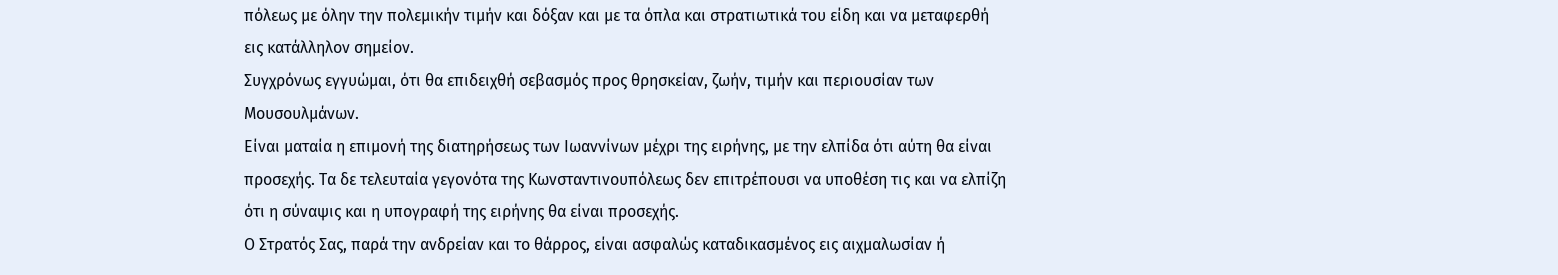πόλεως με όλην την πολεμικήν τιμήν και δόξαν και με τα όπλα και στρατιωτικά του είδη και να μεταφερθή εις κατάλληλον σημείον.
Συγχρόνως εγγυώμαι, ότι θα επιδειχθή σεβασμός προς θρησκείαν, ζωήν, τιμήν και περιουσίαν των Μουσουλμάνων.
Είναι ματαία η επιμονή της διατηρήσεως των Ιωαννίνων μέχρι της ειρήνης, με την ελπίδα ότι αύτη θα είναι προσεχής. Τα δε τελευταία γεγονότα της Κωνσταντινουπόλεως δεν επιτρέπουσι να υποθέση τις και να ελπίζη ότι η σύναψις και η υπογραφή της ειρήνης θα είναι προσεχής.
Ο Στρατός Σας, παρά την ανδρείαν και το θάρρος, είναι ασφαλώς καταδικασμένος εις αιχμαλωσίαν ή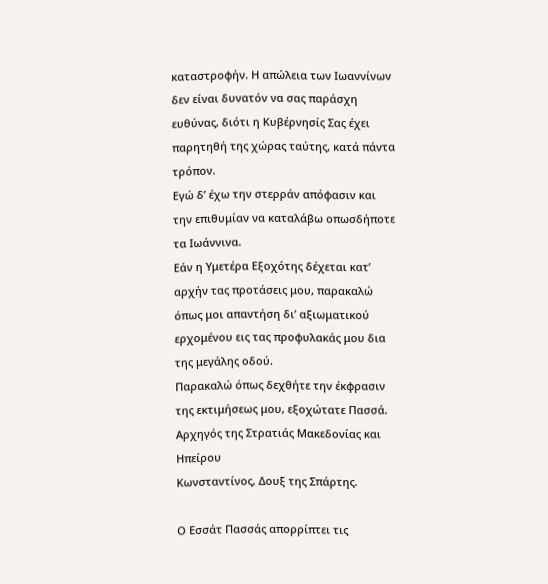καταστροφήν. Η απώλεια των Ιωαννίνων δεν είναι δυνατόν να σας παράσχη ευθύνας, διότι η Κυβέρνησίς Σας έχει παρητηθή της χώρας ταύτης, κατά πάντα τρόπον.
Εγώ δ’ έχω την στερράν απόφασιν και την επιθυμίαν να καταλάβω οπωσδήποτε τα Ιωάννινα.
Εάν η Υμετέρα Εξοχότης δέχεται κατ’ αρχήν τας προτάσεις μου, παρακαλώ όπως μοι απαντήση δι’ αξιωματικού ερχομένου εις τας προφυλακάς μου δια της μεγάλης οδού.
Παρακαλώ όπως δεχθήτε την έκφρασιν της εκτιμήσεως μου, εξοχώτατε Πασσά.
Αρχηγός της Στρατιάς Μακεδονίας και Ηπείρου
Κωνσταντίνος, Δουξ της Σπάρτης.

Ο Εσσάτ Πασσάς απορρίπτει τις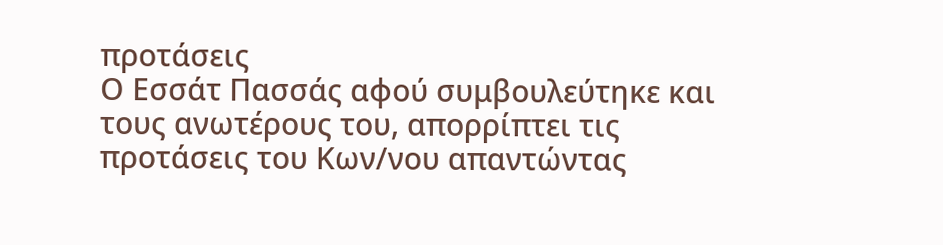προτάσεις
Ο Εσσάτ Πασσάς αφού συμβουλεύτηκε και τους ανωτέρους του, απορρίπτει τις προτάσεις του Κων/νου απαντώντας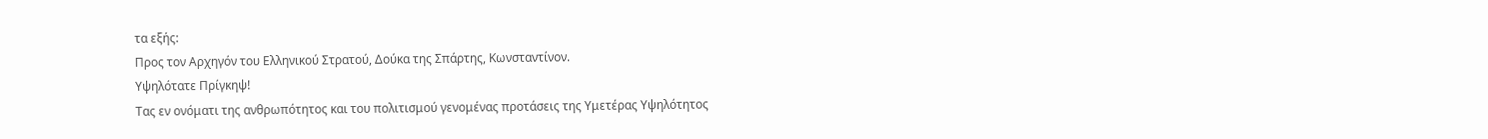τα εξής:
Προς τον Αρχηγόν του Ελληνικού Στρατού, Δούκα της Σπάρτης, Κωνσταντίνον.
Υψηλότατε Πρίγκηψ!
Τας εν ονόματι της ανθρωπότητος και του πολιτισμού γενομένας προτάσεις της Υμετέρας Υψηλότητος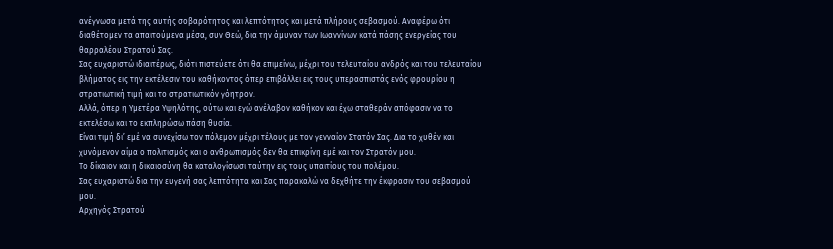ανέγνωσα μετά της αυτής σοβαρότητος και λεπτότητος και μετά πλήρους σεβασμού. Αναφέρω ότι διαθέτομεν τα απαιτούμενα μέσα, συν Θεώ, δια την άμυναν των Ιωαννίνων κατά πάσης ενεργείας του θαρραλέου Στρατού Σας.
Σας ευχαριστώ ιδιαιτέρως, διότι πιστεύετε ότι θα επιμείνω, μέχρι του τελευταίου ανδρός και του τελευταίου βλήματος εις την εκτέλεσιν του καθήκοντος όπερ επιβάλλει εις τους υπερασπιστάς ενός φρουρίου η στρατιωτική τιμή και το στρατιωτικόν γόητρον.
Αλλά, όπερ η Υμετέρα Υψηλότης, ούτω και εγώ ανέλαβον καθήκον και έχω σταθεράν απόφασιν να το εκτελέσω και το εκπληρώσω πάση θυσία.
Είναι τιμή δι’ εμέ να συνεχίσω τον πόλεμον μέχρι τέλους με τον γενναίον Στατόν Σας. Δια το χυθέν και χυνόμενον αίμα ο πολιτισμός και ο ανθρωπισμός δεν θα επικρίνη εμέ και τον Στρατόν μου.
Το δίκαιον και η δικαιοσύνη θα καταλογίσωσι ταύτην εις τους υπαιτίους του πολέμου.
Σας ευχαριστώ δια την ευγενή σας λεπτότητα και Σας παρακαλώ να δεχθήτε την έκφρασιν του σεβασμού μου.
Αρχηγός Στρατού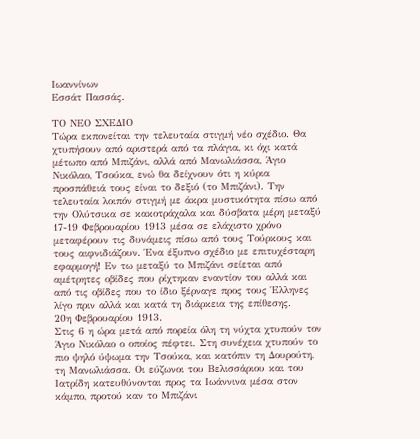Ιωαννίνων
Εσσάτ Πασσάς.

ΤΟ ΝΕΟ ΣΧΕΔΙΟ
Τώρα εκπονείται την τελευταία στιγμή νέο σχέδιο. Θα χτυπήσουν από αριστερά από τα πλάγια, κι όχι κατά μέτωπο από Μπιζάνι, αλλά από Μανωλιάσσα, Άγιο Νικόλαο, Τσούκα, ενώ θα δείχνουν ότι η κύρια προσπάθειά τους είναι το δεξιό (το Μπιζάνι). Την τελευταία λοιπόν στιγμή με άκρα μυστικότητα πίσω από την Ολύτσικα σε κακοτράχαλα και δύσβατα μέρη μεταξύ 17-19 Φεβρουαρίου 1913 μέσα σε ελάχιστο χρόνο μεταφέρουν τις δυνάμεις πίσω από τους Τούρκους και τους αιφνιδιάζουν. Ένα έξυπνο σχέδιο με επιτυχέσταρη εφαρμογή! Εν τω μεταξύ το Μπιζάνι σείεται από αμέτρητες οβίδες που ρίχτηκαν εναντίον του αλλά και από τις οβίδες που το ίδιο ξέρναγε προς τους Έλληνες λίγο πριν αλλά και κατά τη διάρκεια της επίθεσης.
20η Φεβρουαρίου 1913.
Στις 6 η ώρα μετά από πορεία όλη τη νύχτα χτυπούν τον Άγιο Νικόλαο ο οποίος πέφτει. Στη συνέχεια χτυπούν το πιο ψηλό ύψωμα την Τσούκα, και κατόπιν τη Δουρούτη, τη Μανωλιάσσα. Οι εύζωνοι του Βελισσάριου και του Ιατρίδη κατευθύνονται προς τα Ιωάννινα μέσα στον κάμπο, προτού καν το Μπιζάνι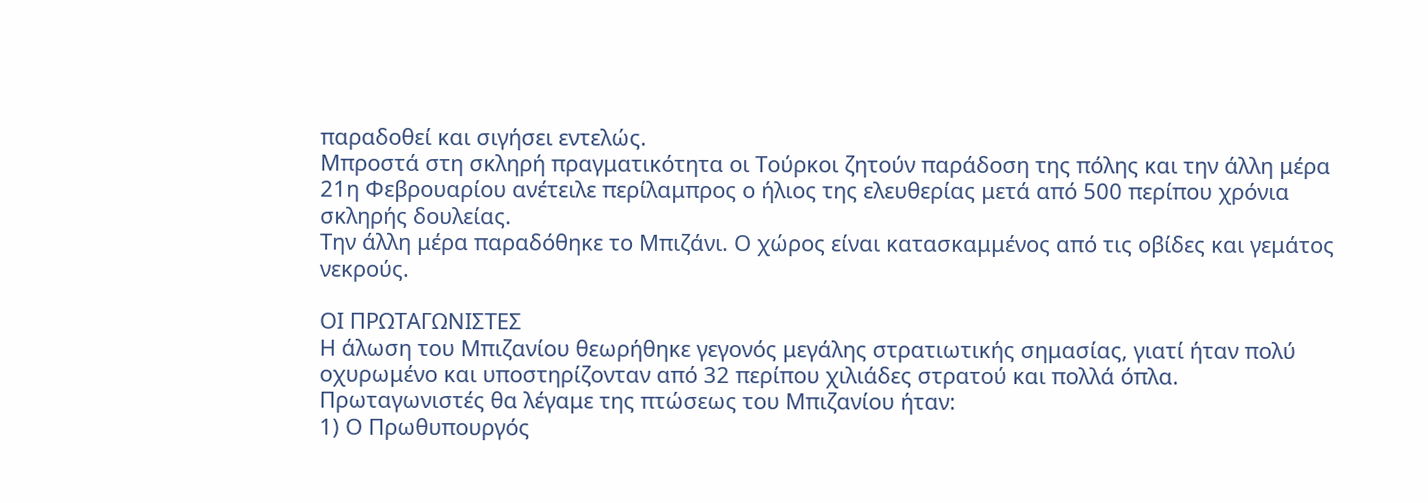παραδοθεί και σιγήσει εντελώς.
Μπροστά στη σκληρή πραγματικότητα οι Τούρκοι ζητούν παράδοση της πόλης και την άλλη μέρα 21η Φεβρουαρίου ανέτειλε περίλαμπρος ο ήλιος της ελευθερίας μετά από 500 περίπου χρόνια σκληρής δουλείας.
Την άλλη μέρα παραδόθηκε το Μπιζάνι. Ο χώρος είναι κατασκαμμένος από τις οβίδες και γεμάτος νεκρούς.

ΟΙ ΠΡΩΤΑΓΩΝΙΣΤΕΣ
Η άλωση του Μπιζανίου θεωρήθηκε γεγονός μεγάλης στρατιωτικής σημασίας, γιατί ήταν πολύ οχυρωμένο και υποστηρίζονταν από 32 περίπου χιλιάδες στρατού και πολλά όπλα. Πρωταγωνιστές θα λέγαμε της πτώσεως του Μπιζανίου ήταν:
1) Ο Πρωθυπουργός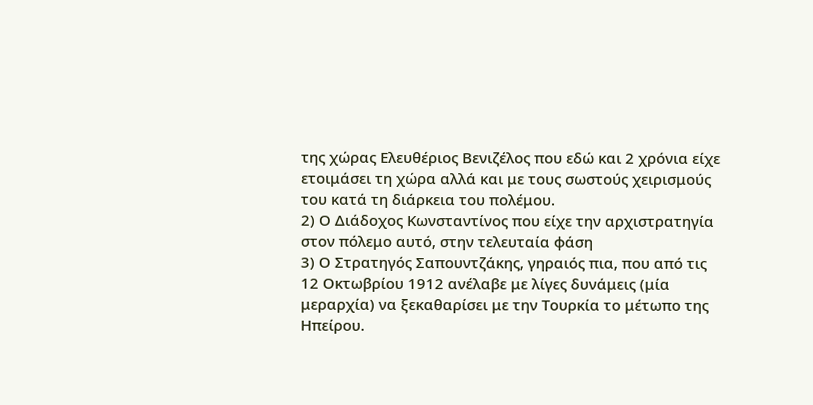της χώρας Ελευθέριος Βενιζέλος που εδώ και 2 χρόνια είχε ετοιμάσει τη χώρα αλλά και με τους σωστούς χειρισμούς του κατά τη διάρκεια του πολέμου.
2) Ο Διάδοχος Κωνσταντίνος που είχε την αρχιστρατηγία στον πόλεμο αυτό, στην τελευταία φάση
3) Ο Στρατηγός Σαπουντζάκης, γηραιός πια, που από τις 12 Οκτωβρίου 1912 ανέλαβε με λίγες δυνάμεις (μία μεραρχία) να ξεκαθαρίσει με την Τουρκία το μέτωπο της Ηπείρου.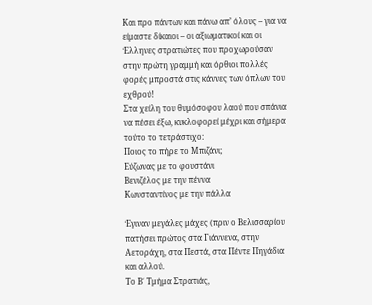Και προ πάντων και πάνω απ’ όλους – για να είμαστε δίκαιοι – οι αξιωματικοί και οι Έλληνες στρατιώτες που προχωρούσαν στην πρώτη γραμμή και όρθιοι πολλές φορές μπροστά στις κάννες των όπλων του εχθρού!
Στα χείλη του θυμόσοφου λαού που σπάνια να πέσει έξω, κυκλοφορεί μέχρι και σήμερα τούτο το τετράστιχο:
Ποιος το πήρε το Μπιζάνι;
Εύζωνας με το φουστάνι
Βενιζέλος με την πέννα
Κωνσταντίνος με την πάλλα

Έγιναν μεγάλες μάχες (πριν ο Βελισσαρίου πατήσει πρώτος στα Γιάννενα, στην Αετοράχη, στα Πεστά, στα Πέντε Πηγάδια και αλλού.
Το Β΄ Τμήμα Στρατιάς,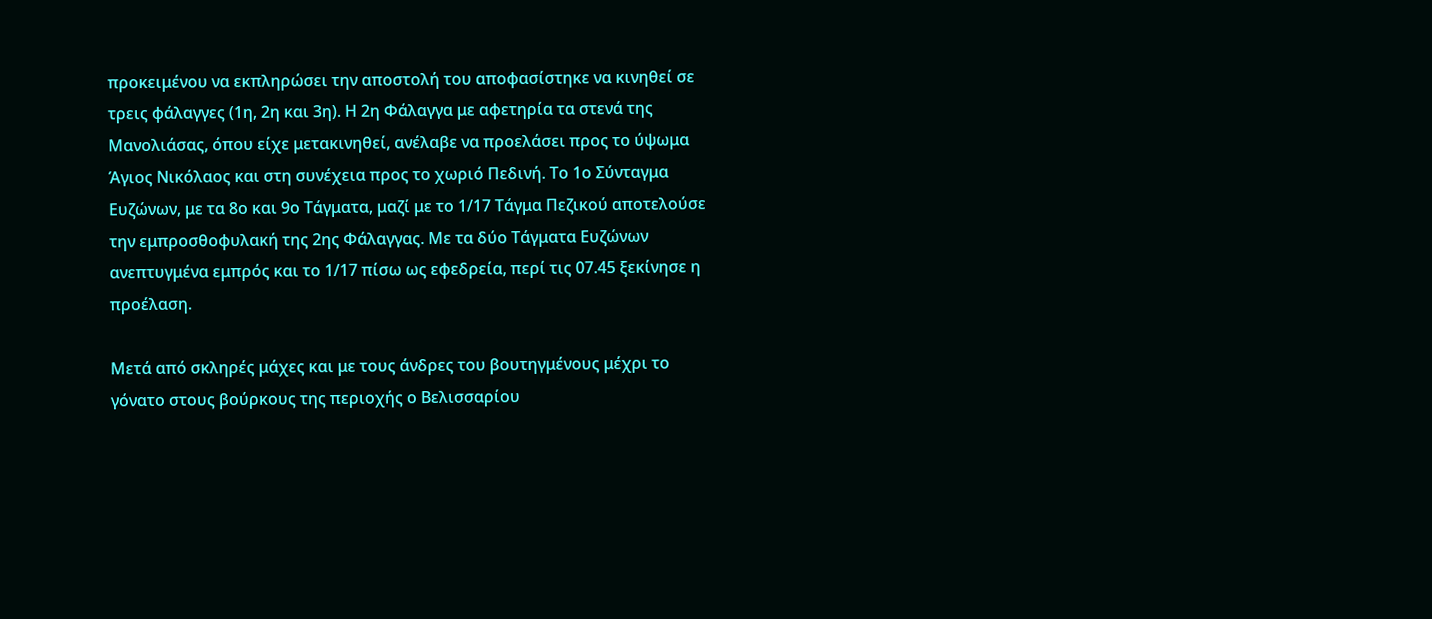προκειμένου να εκπληρώσει την αποστολή του αποφασίστηκε να κινηθεί σε τρεις φάλαγγες (1η, 2η και 3η). Η 2η Φάλαγγα με αφετηρία τα στενά της Μανολιάσας, όπου είχε μετακινηθεί, ανέλαβε να προελάσει προς το ύψωμα Άγιος Νικόλαος και στη συνέχεια προς το χωριό Πεδινή. Το 1ο Σύνταγμα Ευζώνων, με τα 8ο και 9ο Τάγματα, μαζί με το 1/17 Τάγμα Πεζικού αποτελούσε την εμπροσθοφυλακή της 2ης Φάλαγγας. Με τα δύο Τάγματα Ευζώνων ανεπτυγμένα εμπρός και το 1/17 πίσω ως εφεδρεία, περί τις 07.45 ξεκίνησε η προέλαση.

Μετά από σκληρές μάχες και με τους άνδρες του βουτηγμένους μέχρι το γόνατο στους βούρκους της περιοχής ο Βελισσαρίου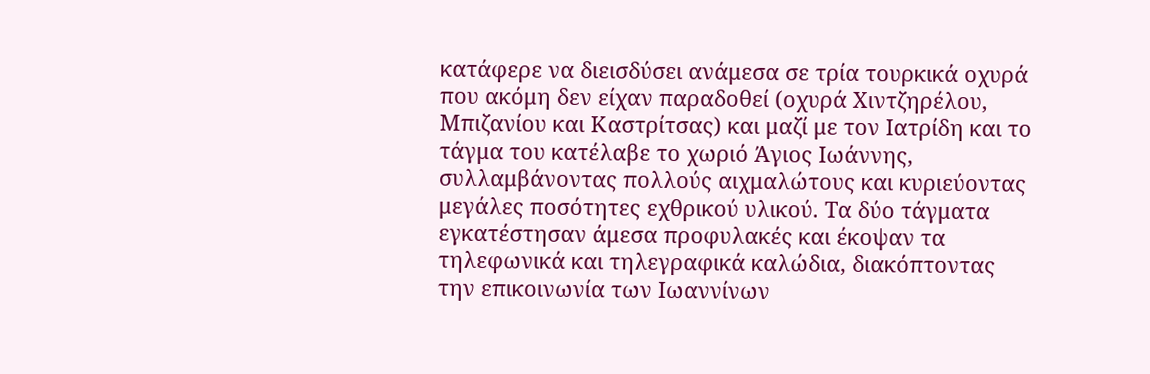κατάφερε να διεισδύσει ανάμεσα σε τρία τουρκικά οχυρά που ακόμη δεν είχαν παραδοθεί (οχυρά Χιντζηρέλου, Μπιζανίου και Καστρίτσας) και μαζί με τον Ιατρίδη και το τάγμα του κατέλαβε το χωριό Άγιος Ιωάννης, συλλαμβάνοντας πολλούς αιχμαλώτους και κυριεύοντας μεγάλες ποσότητες εχθρικού υλικού. Τα δύο τάγματα εγκατέστησαν άμεσα προφυλακές και έκοψαν τα τηλεφωνικά και τηλεγραφικά καλώδια, διακόπτοντας την επικοινωνία των Ιωαννίνων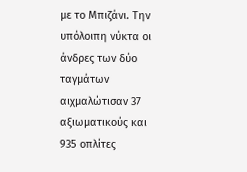με το Μπιζάνι. Την υπόλοιπη νύκτα οι άνδρες των δύο ταγμάτων αιχμαλώτισαν 37 αξιωματικούς και 935 οπλίτες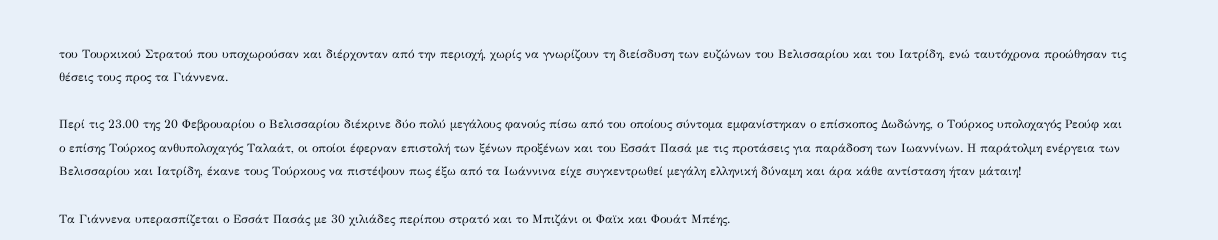του Τουρκικού Στρατού που υποχωρούσαν και διέρχονταν από την περιοχή, χωρίς να γνωρίζουν τη διείσδυση των ευζώνων του Βελισσαρίου και του Ιατρίδη, ενώ ταυτόχρονα προώθησαν τις θέσεις τους προς τα Γιάννενα.

Περί τις 23.00 της 20 Φεβρουαρίου ο Βελισσαρίου διέκρινε δύο πολύ μεγάλους φανούς πίσω από του οποίους σύντομα εμφανίστηκαν ο επίσκοπος Δωδώνης, ο Τούρκος υπολοχαγός Ρεούφ και ο επίσης Τούρκος ανθυπολοχαγός Ταλαάτ, οι οποίοι έφερναν επιστολή των ξένων προξένων και του Εσσάτ Πασά με τις προτάσεις για παράδοση των Ιωαννίνων. Η παράτολμη ενέργεια των Βελισσαρίου και Ιατρίδη, έκανε τους Τούρκους να πιστέψουν πως έξω από τα Ιωάννινα είχε συγκεντρωθεί μεγάλη ελληνική δύναμη και άρα κάθε αντίσταση ήταν μάταιη!

Τα Γιάννενα υπερασπίζεται ο Εσσάτ Πασάς με 30 χιλιάδες περίπου στρατό και το Μπιζάνι οι Φαϊκ και Φουάτ Μπέης.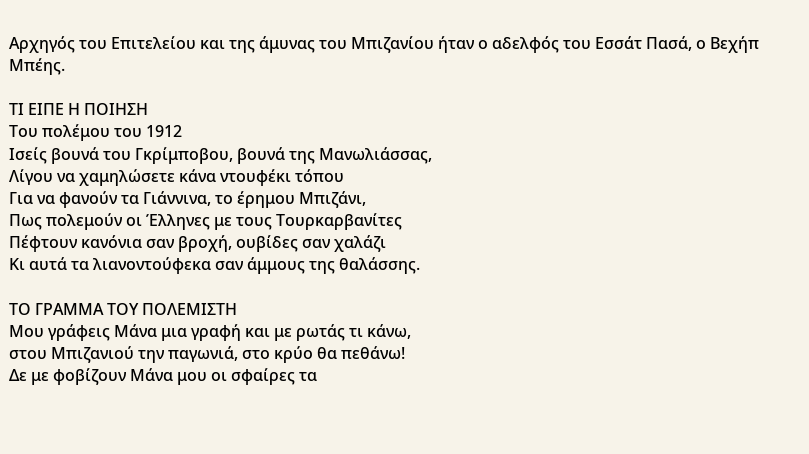Αρχηγός του Επιτελείου και της άμυνας του Μπιζανίου ήταν ο αδελφός του Εσσάτ Πασά, ο Βεχήπ Μπέης.

ΤΙ ΕΙΠΕ Η ΠΟΙΗΣΗ
Του πολέμου του 1912
Ισείς βουνά του Γκρίμποβου, βουνά της Μανωλιάσσας,
Λίγου να χαμηλώσετε κάνα ντουφέκι τόπου
Για να φανούν τα Γιάννινα, το έρημου Μπιζάνι,
Πως πολεμούν οι Έλληνες με τους Τουρκαρβανίτες
Πέφτουν κανόνια σαν βροχή, ουβίδες σαν χαλάζι
Κι αυτά τα λιανοντούφεκα σαν άμμους της θαλάσσης.

ΤΟ ΓΡΑΜΜΑ ΤΟΥ ΠΟΛΕΜΙΣΤΗ
Μου γράφεις Μάνα μια γραφή και με ρωτάς τι κάνω,
στου Μπιζανιού την παγωνιά, στο κρύο θα πεθάνω!
Δε με φοβίζουν Μάνα μου οι σφαίρες τα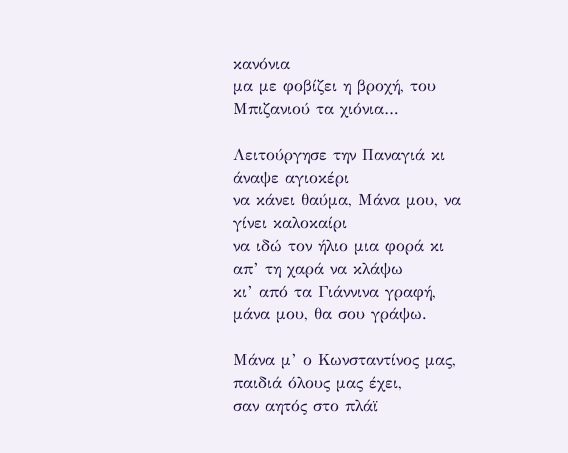κανόνια
μα με φοβίζει η βροχή, του Μπιζανιού τα χιόνια…

Λειτούργησε την Παναγιά κι άναψε αγιοκέρι
να κάνει θαύμα, Μάνα μου, να γίνει καλοκαίρι
να ιδώ τον ήλιο μια φορά κι απ’ τη χαρά να κλάψω
κι’ από τα Γιάννινα γραφή, μάνα μου, θα σου γράψω.

Μάνα μ’ ο Κωνσταντίνος μας, παιδιά όλους μας έχει,
σαν αητός στο πλάϊ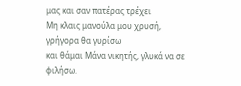μας και σαν πατέρας τρέχει
Μη κλαις μανούλα μου χρυσή, γρήγορα θα γυρίσω
και θάμαι Μάνα νικητής, γλυκά να σε φιλήσω.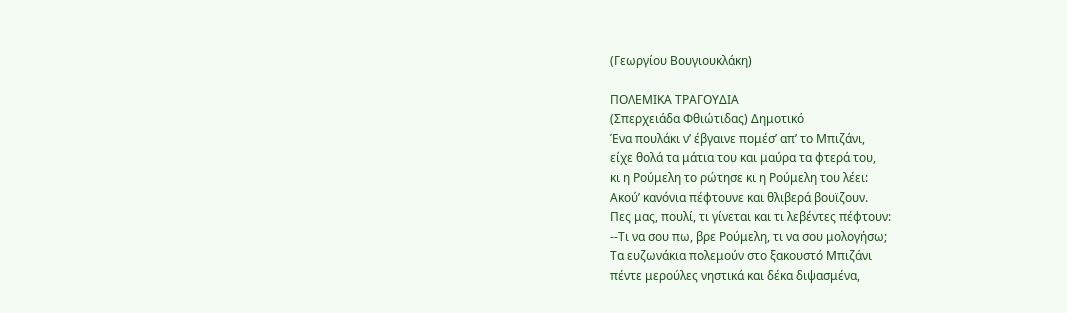(Γεωργίου Βουγιουκλάκη)

ΠΟΛΕΜΙΚΑ ΤΡΑΓΟΥΔΙΑ
(Σπερχειάδα Φθιώτιδας) Δημοτικό
Ένα πουλάκι ν’ έβγαινε πομέσ’ απ’ το Μπιζάνι,
είχε θολά τα μάτια του και μαύρα τα φτερά του,
κι η Ρούμελη το ρώτησε κι η Ρούμελη του λέει:
Ακού’ κανόνια πέφτουνε και θλιβερά βουϊζουν.
Πες μας, πουλί, τι γίνεται και τι λεβέντες πέφτουν:
--Τι να σου πω, βρε Ρούμελη, τι να σου μολογήσω;
Τα ευζωνάκια πολεμούν στο ξακουστό Μπιζάνι
πέντε μερούλες νηστικά και δέκα διψασμένα,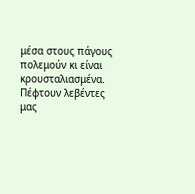μέσα στους πάγους πολεμούν κι είναι κρουσταλιασμένα.
Πέφτουν λεβέντες μας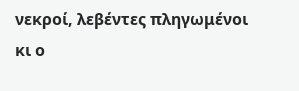νεκροί, λεβέντες πληγωμένοι
κι ο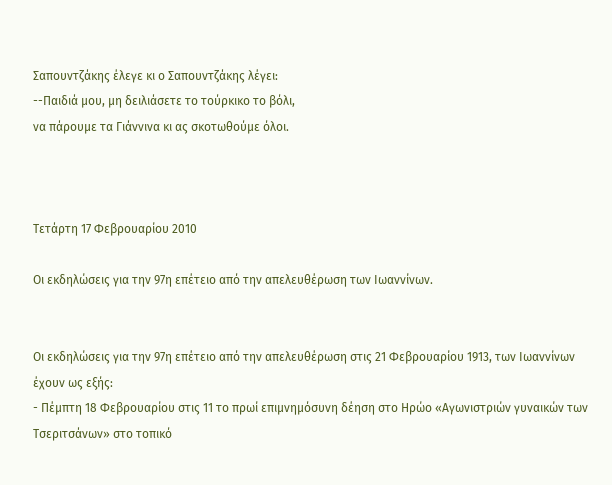Σαπουντζάκης έλεγε κι ο Σαπουντζάκης λέγει:
--Παιδιά μου, μη δειλιάσετε το τούρκικο το βόλι,
να πάρουμε τα Γιάννινα κι ας σκοτωθούμε όλοι.



Τετάρτη 17 Φεβρουαρίου 2010

Οι εκδηλώσεις για την 97η επέτειο από την απελευθέρωση των Ιωαννίνων.


Oι εκδηλώσεις για την 97η επέτειο από την απελευθέρωση στις 21 Φεβρουαρίου 1913, των Ιωαννίνων έχουν ως εξής:
- Πέμπτη 18 Φεβρουαρίου στις 11 το πρωί επιμνημόσυνη δέηση στο Ηρώο «Αγωνιστριών γυναικών των Τσεριτσάνων» στο τοπικό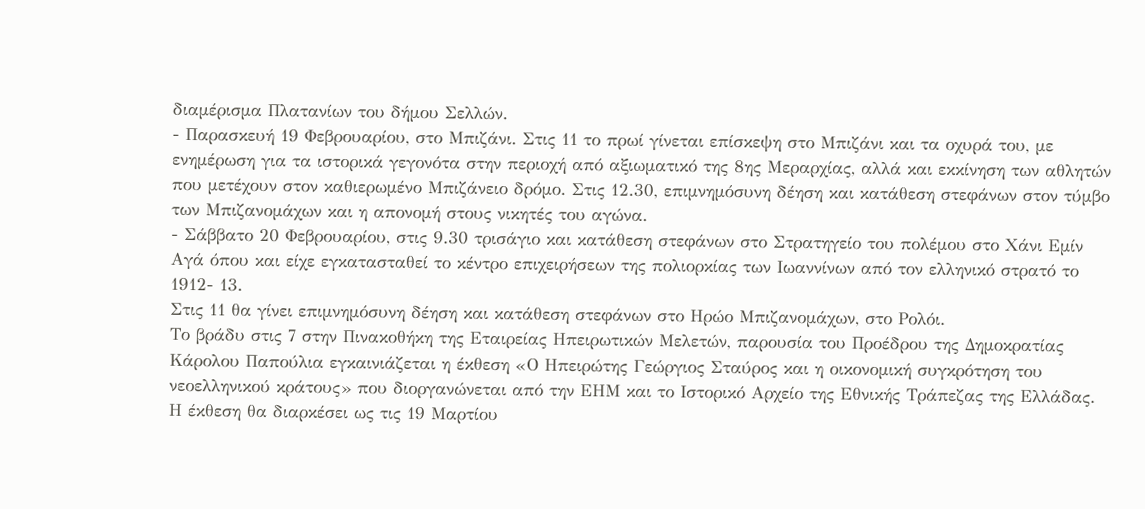διαμέρισμα Πλατανίων του δήμου Σελλών.
- Παρασκευή 19 Φεβρουαρίου, στο Μπιζάνι. Στις 11 το πρωί γίνεται επίσκεψη στο Μπιζάνι και τα οχυρά του, με ενημέρωση για τα ιστορικά γεγονότα στην περιοχή από αξιωματικό της 8ης Μεραρχίας, αλλά και εκκίνηση των αθλητών που μετέχουν στον καθιερωμένο Μπιζάνειο δρόμο. Στις 12.30, επιμνημόσυνη δέηση και κατάθεση στεφάνων στον τύμβο των Μπιζανομάχων και η απονομή στους νικητές του αγώνα.
- Σάββατο 20 Φεβρουαρίου, στις 9.30 τρισάγιο και κατάθεση στεφάνων στο Στρατηγείο του πολέμου στο Χάνι Εμίν Αγά όπου και είχε εγκατασταθεί το κέντρο επιχειρήσεων της πολιορκίας των Ιωαννίνων από τον ελληνικό στρατό το 1912- 13.
Στις 11 θα γίνει επιμνημόσυνη δέηση και κατάθεση στεφάνων στο Ηρώο Μπιζανομάχων, στο Ρολόι.
Το βράδυ στις 7 στην Πινακοθήκη της Εταιρείας Ηπειρωτικών Μελετών, παρουσία του Προέδρου της Δημοκρατίας Κάρολου Παπούλια εγκαινιάζεται η έκθεση «Ο Ηπειρώτης Γεώργιος Σταύρος και η οικονομική συγκρότηση του νεοελληνικού κράτους» που διοργανώνεται από την ΕΗΜ και το Ιστορικό Αρχείο της Εθνικής Τράπεζας της Ελλάδας. Η έκθεση θα διαρκέσει ως τις 19 Μαρτίου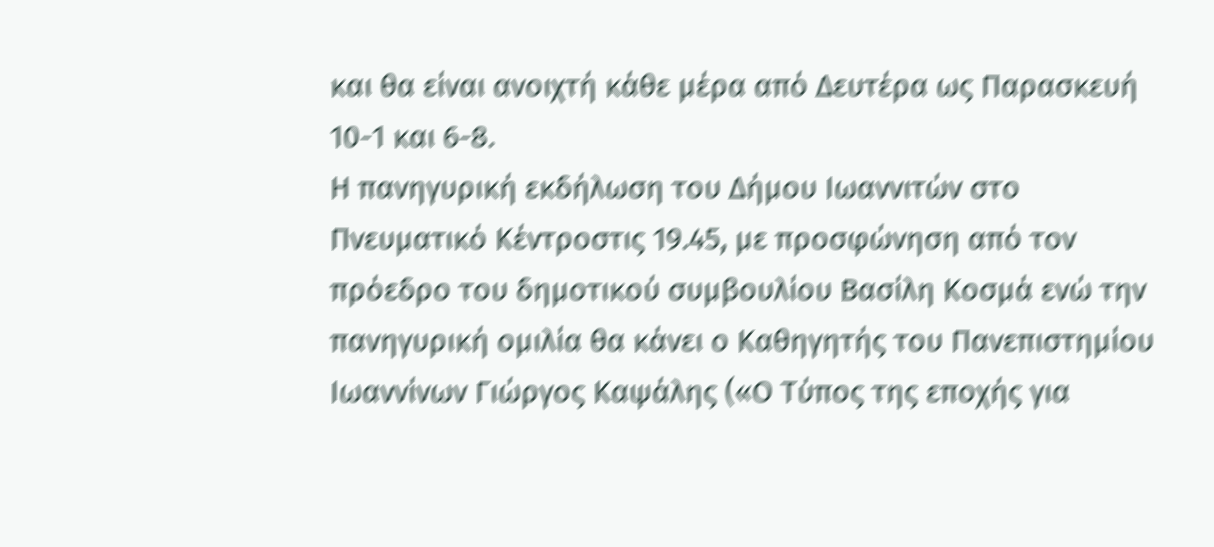και θα είναι ανοιχτή κάθε μέρα από Δευτέρα ως Παρασκευή 10-1 και 6-8.
Η πανηγυρική εκδήλωση του Δήμου Ιωαννιτών στο Πνευματικό Κέντροστις 19.45, με προσφώνηση από τον πρόεδρο του δημοτικού συμβουλίου Βασίλη Κοσμά ενώ την πανηγυρική ομιλία θα κάνει ο Καθηγητής του Πανεπιστημίου Ιωαννίνων Γιώργος Καψάλης («Ο Τύπος της εποχής για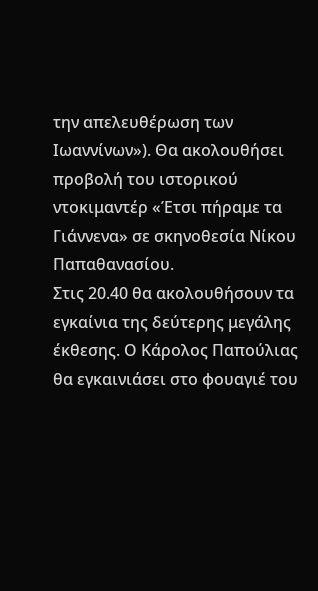την απελευθέρωση των Ιωαννίνων»). Θα ακολουθήσει προβολή του ιστορικού ντοκιμαντέρ «Έτσι πήραμε τα Γιάννενα» σε σκηνοθεσία Νίκου Παπαθανασίου.
Στις 20.40 θα ακολουθήσουν τα εγκαίνια της δεύτερης μεγάλης έκθεσης. Ο Κάρολος Παπούλιας θα εγκαινιάσει στο φουαγιέ του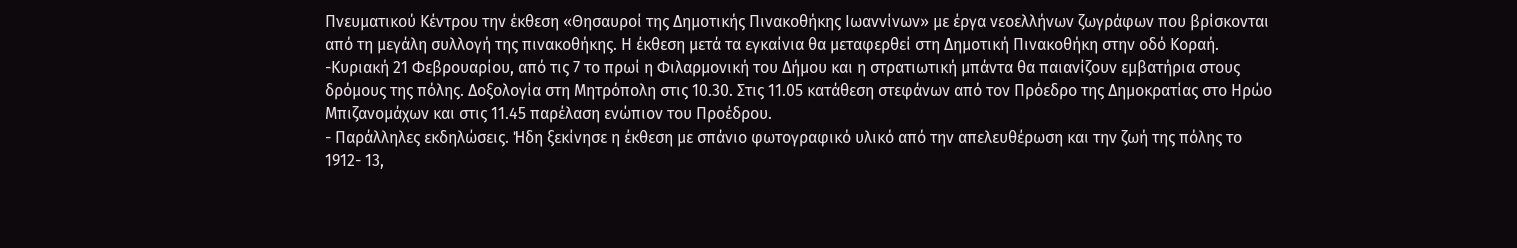Πνευματικού Κέντρου την έκθεση «Θησαυροί της Δημοτικής Πινακοθήκης Ιωαννίνων» με έργα νεοελλήνων ζωγράφων που βρίσκονται από τη μεγάλη συλλογή της πινακοθήκης. Η έκθεση μετά τα εγκαίνια θα μεταφερθεί στη Δημοτική Πινακοθήκη στην οδό Κοραή.
-Κυριακή 21 Φεβρουαρίου, από τις 7 το πρωί η Φιλαρμονική του Δήμου και η στρατιωτική μπάντα θα παιανίζουν εμβατήρια στους δρόμους της πόλης. Δοξολογία στη Μητρόπολη στις 10.30. Στις 11.05 κατάθεση στεφάνων από τον Πρόεδρο της Δημοκρατίας στο Ηρώο Μπιζανομάχων και στις 11.45 παρέλαση ενώπιον του Προέδρου.
- Παράλληλες εκδηλώσεις. Ήδη ξεκίνησε η έκθεση με σπάνιο φωτογραφικό υλικό από την απελευθέρωση και την ζωή της πόλης το 1912- 13,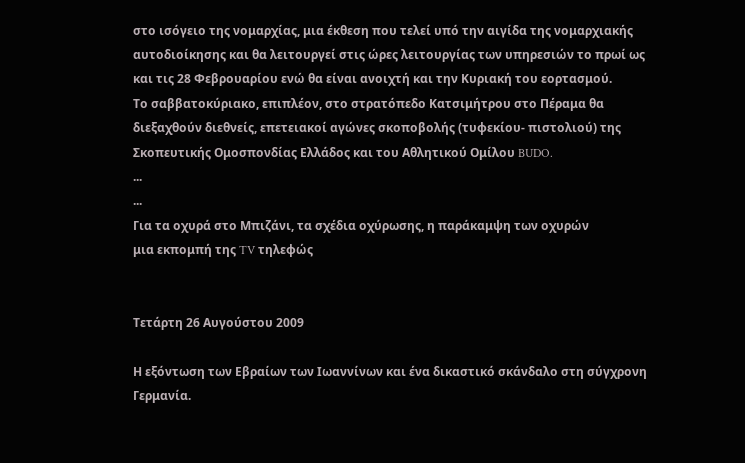στο ισόγειο της νομαρχίας, μια έκθεση που τελεί υπό την αιγίδα της νομαρχιακής αυτοδιοίκησης και θα λειτουργεί στις ώρες λειτουργίας των υπηρεσιών το πρωί ως και τις 28 Φεβρουαρίου ενώ θα είναι ανοιχτή και την Κυριακή του εορτασμού.
Το σαββατοκύριακο, επιπλέον, στο στρατόπεδο Κατσιμήτρου στο Πέραμα θα διεξαχθούν διεθνείς, επετειακοί αγώνες σκοποβολής (τυφεκίου- πιστολιού) της Σκοπευτικής Ομοσπονδίας Ελλάδος και του Αθλητικού Ομίλου BUDO.
...
...
Για τα οχυρά στο Μπιζάνι, τα σχέδια οχύρωσης, η παράκαμψη των οχυρών
μια εκπομπή της TV τηλεφώς


Τετάρτη 26 Αυγούστου 2009

Η εξόντωση των Εβραίων των Ιωαννίνων και ένα δικαστικό σκάνδαλο στη σύγχρονη Γερμανία.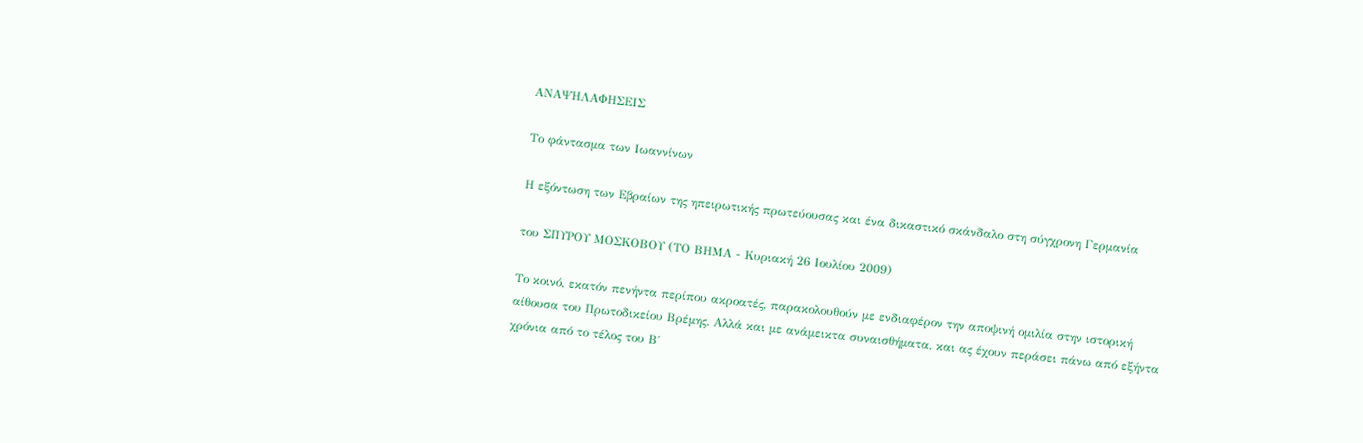ΑΝΑΨΗΛΑΦΗΣΕΙΣ

Το φάντασμα των Ιωαννίνων

Η εξόντωση των Εβραίων της ηπειρωτικής πρωτεύουσας και ένα δικαστικό σκάνδαλο στη σύγχρονη Γερμανία

του ΣΠΥΡΟΥ ΜΟΣΚΟΒΟΥ (ΤΟ ΒΗΜΑ - Κυριακή 26 Ιουλίου 2009)

Το κοινό, εκατόν πενήντα περίπου ακροατές, παρακολουθούν με ενδιαφέρον την αποψινή ομιλία στην ιστορική αίθουσα του Πρωτοδικείου Βρέμης. Αλλά και με ανάμεικτα συναισθήματα, και ας έχουν περάσει πάνω από εξήντα χρόνια από το τέλος του Β΄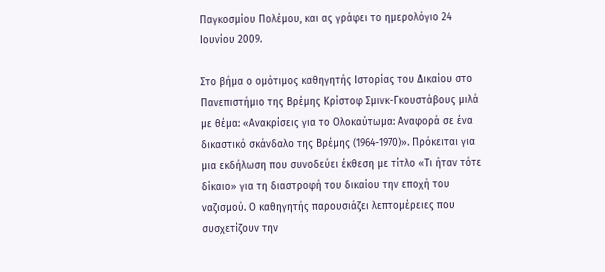Παγκοσμίου Πολέμου, και ας γράφει το ημερολόγιο 24 Ιουνίου 2009.

Στο βήμα ο ομότιμος καθηγητής Ιστορίας του Δικαίου στο Πανεπιστήμιο της Βρέμης Κρίστοφ Σμινκ-Γκουστάβους μιλά με θέμα: «Ανακρίσεις για το Ολοκαύτωμα: Αναφορά σε ένα δικαστικό σκάνδαλο της Βρέμης (1964-1970)». Πρόκειται για μια εκδήλωση που συνοδεύει έκθεση με τίτλο «Τι ήταν τότε δίκαιο» για τη διαστροφή του δικαίου την εποχή του ναζισμού. Ο καθηγητής παρουσιάζει λεπτομέρειες που συσχετίζουν την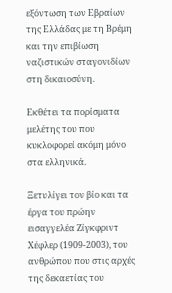εξόντωση των Εβραίων της Ελλάδας με τη Βρέμη και την επιβίωση ναζιστικών σταγονιδίων στη δικαιοσύνη.

Εκθέτει τα πορίσματα μελέτης του που κυκλοφορεί ακόμη μόνο στα ελληνικά.

Ξετυλίγει τον βίο και τα έργα του πρώην εισαγγελέα Ζίγκφριντ Χέφλερ (1909-2003), του ανθρώπου που στις αρχές της δεκαετίας του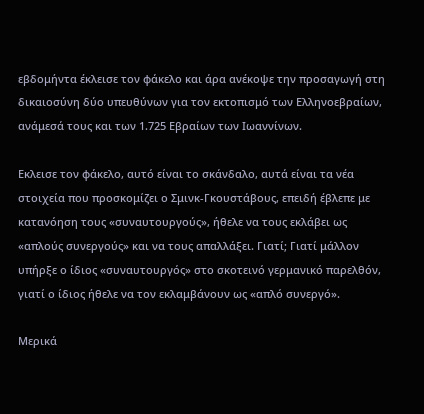εβδομήντα έκλεισε τον φάκελο και άρα ανέκοψε την προσαγωγή στη δικαιοσύνη δύο υπευθύνων για τον εκτοπισμό των Ελληνοεβραίων, ανάμεσά τους και των 1.725 Εβραίων των Ιωαννίνων.

Εκλεισε τον φάκελο, αυτό είναι το σκάνδαλο, αυτά είναι τα νέα στοιχεία που προσκομίζει ο Σμινκ-Γκουστάβους, επειδή έβλεπε με κατανόηση τους «συναυτουργούς», ήθελε να τους εκλάβει ως «απλούς συνεργούς» και να τους απαλλάξει. Γιατί; Γιατί μάλλον υπήρξε ο ίδιος «συναυτουργός» στο σκοτεινό γερμανικό παρελθόν, γιατί ο ίδιος ήθελε να τον εκλαμβάνουν ως «απλό συνεργό».

Μερικά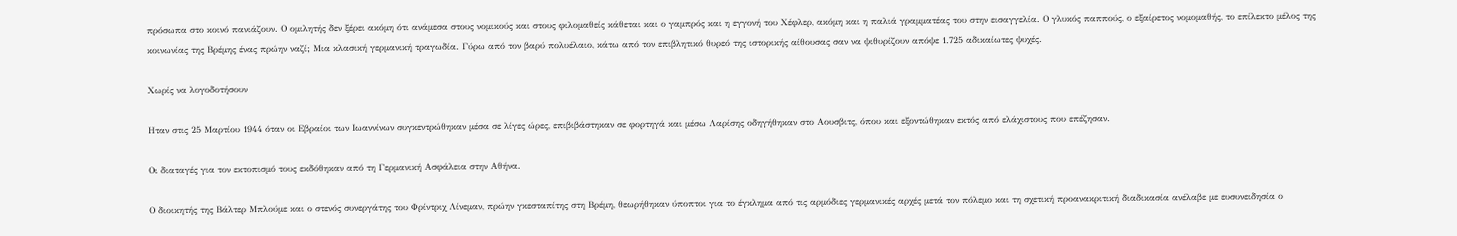πρόσωπα στο κοινό πανιάζουν. Ο ομιλητής δεν ξέρει ακόμη ότι ανάμεσα στους νομικούς και στους φιλομαθείς κάθεται και ο γαμπρός και η εγγονή του Χέφλερ, ακόμη και η παλιά γραμματέας του στην εισαγγελία. Ο γλυκός παππούς, ο εξαίρετος νομομαθής, το επίλεκτο μέλος της κοινωνίας της Βρέμης ένας πρώην ναζί; Μια κλασική γερμανική τραγωδία. Γύρω από τον βαρύ πολυέλαιο, κάτω από τον επιβλητικό θυρεό της ιστορικής αίθουσας σαν να ψιθυρίζουν απόψε 1.725 αδικαίωτες ψυχές.

Χωρίς να λογοδοτήσουν

Ηταν στις 25 Μαρτίου 1944 όταν οι Εβραίοι των Ιωαννίνων συγκεντρώθηκαν μέσα σε λίγες ώρες, επιβιβάστηκαν σε φορτηγά και μέσω Λαρίσης οδηγήθηκαν στο Αουσβιτς, όπου και εξοντώθηκαν εκτός από ελάχιστους που επέζησαν.

Οι διαταγές για τον εκτοπισμό τους εκδόθηκαν από τη Γερμανική Ασφάλεια στην Αθήνα.

Ο διοικητής της Βάλτερ Μπλούμε και ο στενός συνεργάτης του Φρίντριχ Λίνεμαν, πρώην γκεσταπίτης στη Βρέμη, θεωρήθηκαν ύποπτοι για το έγκλημα από τις αρμόδιες γερμανικές αρχές μετά τον πόλεμο και τη σχετική προανακριτική διαδικασία ανέλαβε με ευσυνειδησία ο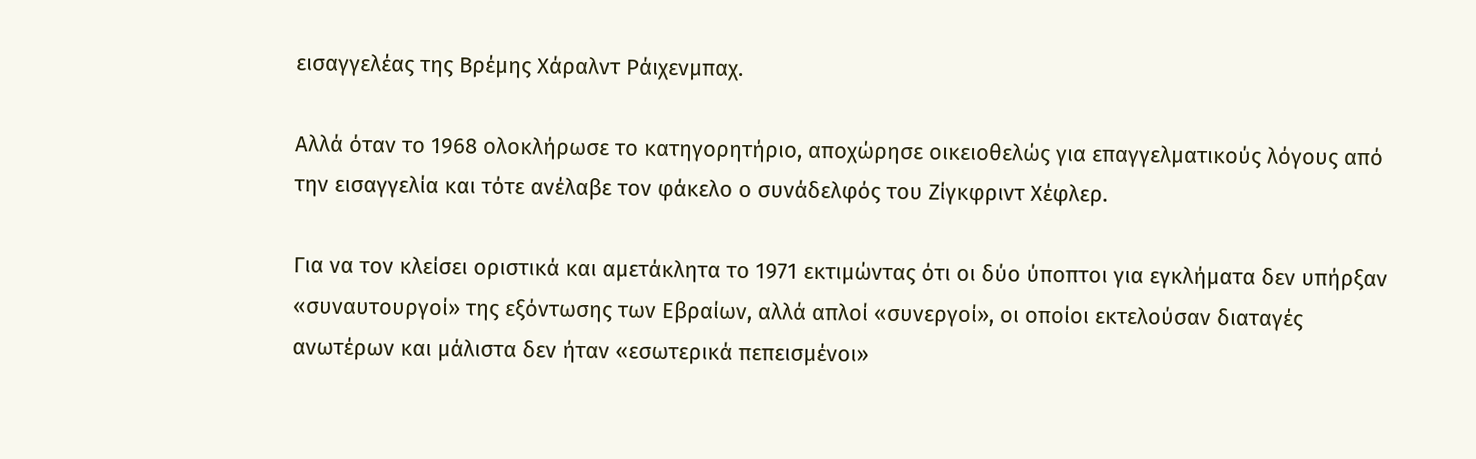εισαγγελέας της Βρέμης Χάραλντ Ράιχενμπαχ.

Αλλά όταν το 1968 ολοκλήρωσε το κατηγορητήριο, αποχώρησε οικειοθελώς για επαγγελματικούς λόγους από την εισαγγελία και τότε ανέλαβε τον φάκελο ο συνάδελφός του Ζίγκφριντ Χέφλερ.

Για να τον κλείσει οριστικά και αμετάκλητα το 1971 εκτιμώντας ότι οι δύο ύποπτοι για εγκλήματα δεν υπήρξαν «συναυτουργοί» της εξόντωσης των Εβραίων, αλλά απλοί «συνεργοί», οι οποίοι εκτελούσαν διαταγές ανωτέρων και μάλιστα δεν ήταν «εσωτερικά πεπεισμένοι»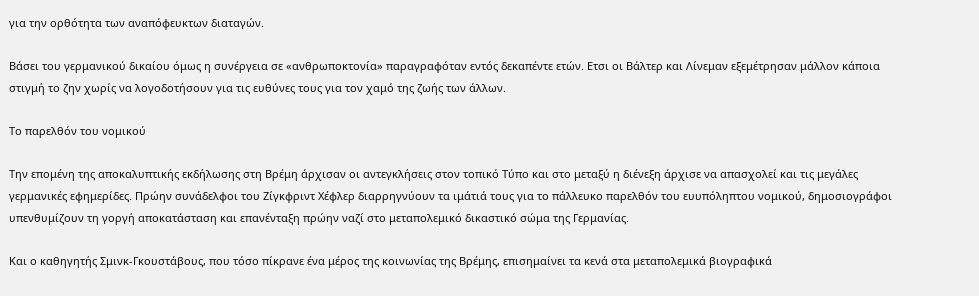για την ορθότητα των αναπόφευκτων διαταγών.

Βάσει του γερμανικού δικαίου όμως η συνέργεια σε «ανθρωποκτονία» παραγραφόταν εντός δεκαπέντε ετών. Ετσι οι Βάλτερ και Λίνεμαν εξεμέτρησαν μάλλον κάποια στιγμή το ζην χωρίς να λογοδοτήσουν για τις ευθύνες τους για τον χαμό της ζωής των άλλων.

Το παρελθόν του νομικού

Την επομένη της αποκαλυπτικής εκδήλωσης στη Βρέμη άρχισαν οι αντεγκλήσεις στον τοπικό Τύπο και στο μεταξύ η διένεξη άρχισε να απασχολεί και τις μεγάλες γερμανικές εφημερίδες. Πρώην συνάδελφοι του Ζίγκφριντ Χέφλερ διαρρηγνύουν τα ιμάτιά τους για το πάλλευκο παρελθόν του ευυπόληπτου νομικού, δημοσιογράφοι υπενθυμίζουν τη γοργή αποκατάσταση και επανένταξη πρώην ναζί στο μεταπολεμικό δικαστικό σώμα της Γερμανίας.

Και ο καθηγητής Σμινκ-Γκουστάβους, που τόσο πίκρανε ένα μέρος της κοινωνίας της Βρέμης, επισημαίνει τα κενά στα μεταπολεμικά βιογραφικά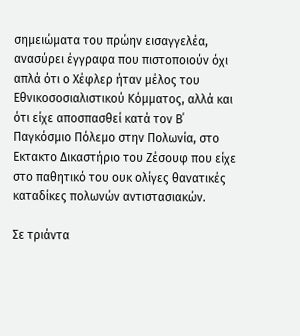σημειώματα του πρώην εισαγγελέα, ανασύρει έγγραφα που πιστοποιούν όχι απλά ότι ο Χέφλερ ήταν μέλος του Εθνικοσοσιαλιστικού Κόμματος, αλλά και ότι είχε αποσπασθεί κατά τον Β΄ Παγκόσμιο Πόλεμο στην Πολωνία, στο Εκτακτο Δικαστήριο του Ζέσουφ που είχε στο παθητικό του ουκ ολίγες θανατικές καταδίκες πολωνών αντιστασιακών.

Σε τριάντα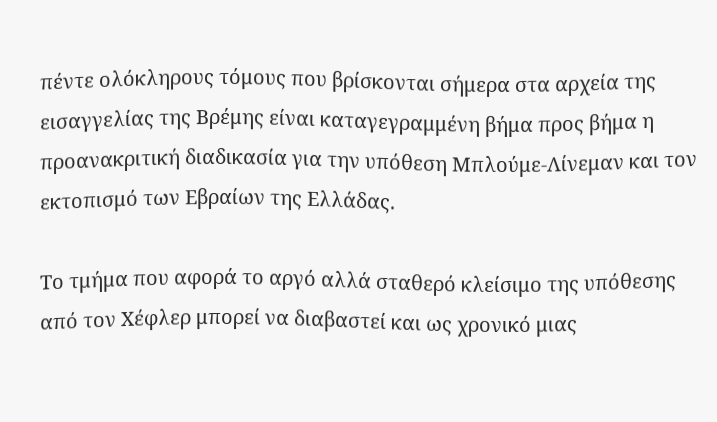πέντε ολόκληρους τόμους που βρίσκονται σήμερα στα αρχεία της εισαγγελίας της Βρέμης είναι καταγεγραμμένη βήμα προς βήμα η προανακριτική διαδικασία για την υπόθεση Μπλούμε-Λίνεμαν και τον εκτοπισμό των Εβραίων της Ελλάδας.

Το τμήμα που αφορά το αργό αλλά σταθερό κλείσιμο της υπόθεσης από τον Χέφλερ μπορεί να διαβαστεί και ως χρονικό μιας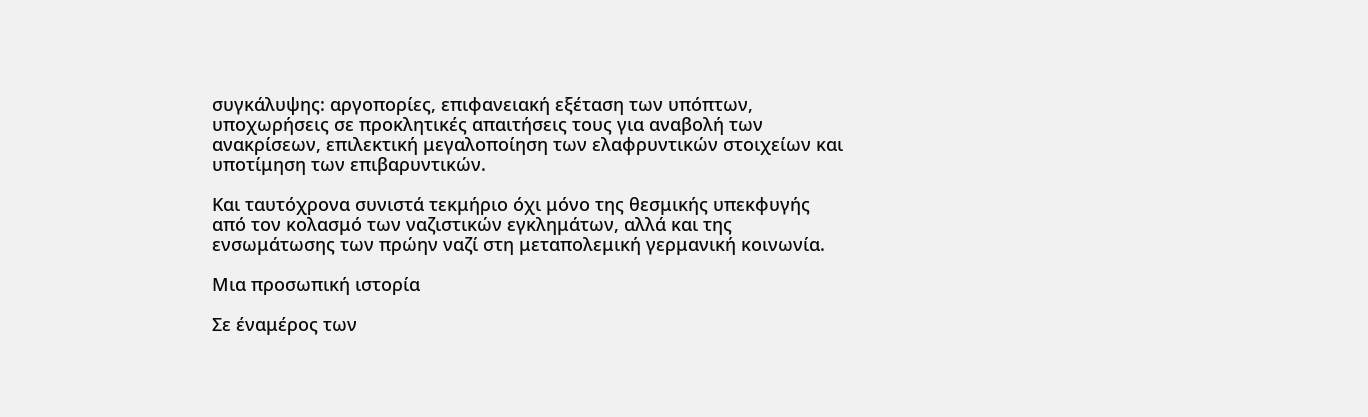συγκάλυψης: αργοπορίες, επιφανειακή εξέταση των υπόπτων, υποχωρήσεις σε προκλητικές απαιτήσεις τους για αναβολή των ανακρίσεων, επιλεκτική μεγαλοποίηση των ελαφρυντικών στοιχείων και υποτίμηση των επιβαρυντικών.

Και ταυτόχρονα συνιστά τεκμήριο όχι μόνο της θεσμικής υπεκφυγής από τον κολασμό των ναζιστικών εγκλημάτων, αλλά και της ενσωμάτωσης των πρώην ναζί στη μεταπολεμική γερμανική κοινωνία.

Μια προσωπική ιστορία

Σε έναμέρος των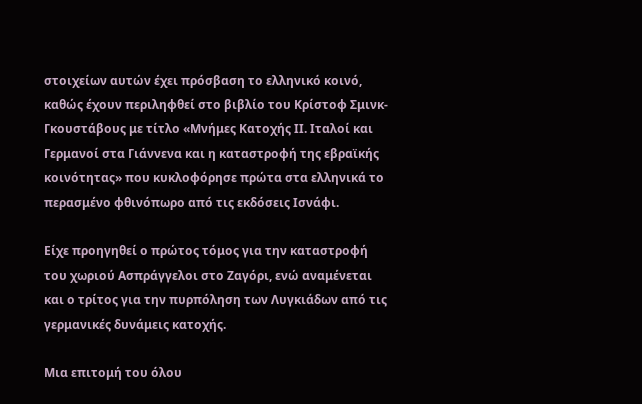στοιχείων αυτών έχει πρόσβαση το ελληνικό κοινό, καθώς έχουν περιληφθεί στο βιβλίο του Κρίστοφ Σμινκ-Γκουστάβους με τίτλο «Μνήμες Κατοχής ΙΙ. Ιταλοί και Γερμανοί στα Γιάννενα και η καταστροφή της εβραϊκής κοινότητας» που κυκλοφόρησε πρώτα στα ελληνικά το περασμένο φθινόπωρο από τις εκδόσεις Ισνάφι.

Είχε προηγηθεί ο πρώτος τόμος για την καταστροφή του χωριού Ασπράγγελοι στο Ζαγόρι, ενώ αναμένεται και ο τρίτος για την πυρπόληση των Λυγκιάδων από τις γερμανικές δυνάμεις κατοχής.

Μια επιτομή του όλου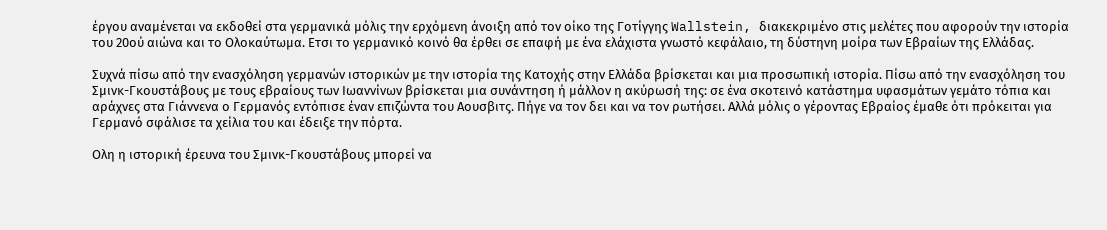έργου αναμένεται να εκδοθεί στα γερμανικά μόλις την ερχόμενη άνοιξη από τον οίκο της Γοτίγγης Wallstein, διακεκριμένο στις μελέτες που αφορούν την ιστορία του 20ού αιώνα και το Ολοκαύτωμα. Ετσι το γερμανικό κοινό θα έρθει σε επαφή με ένα ελάχιστα γνωστό κεφάλαιο, τη δύστηνη μοίρα των Εβραίων της Ελλάδας.

Συχνά πίσω από την ενασχόληση γερμανών ιστορικών με την ιστορία της Κατοχής στην Ελλάδα βρίσκεται και μια προσωπική ιστορία. Πίσω από την ενασχόληση του Σμινκ-Γκουστάβους με τους εβραίους των Ιωαννίνων βρίσκεται μια συνάντηση ή μάλλον η ακύρωσή της: σε ένα σκοτεινό κατάστημα υφασμάτων γεμάτο τόπια και αράχνες στα Γιάννενα ο Γερμανός εντόπισε έναν επιζώντα του Αουσβιτς. Πήγε να τον δει και να τον ρωτήσει. Αλλά μόλις ο γέροντας Εβραίος έμαθε ότι πρόκειται για Γερμανό σφάλισε τα χείλια του και έδειξε την πόρτα.

Ολη η ιστορική έρευνα του Σμινκ-Γκουστάβους μπορεί να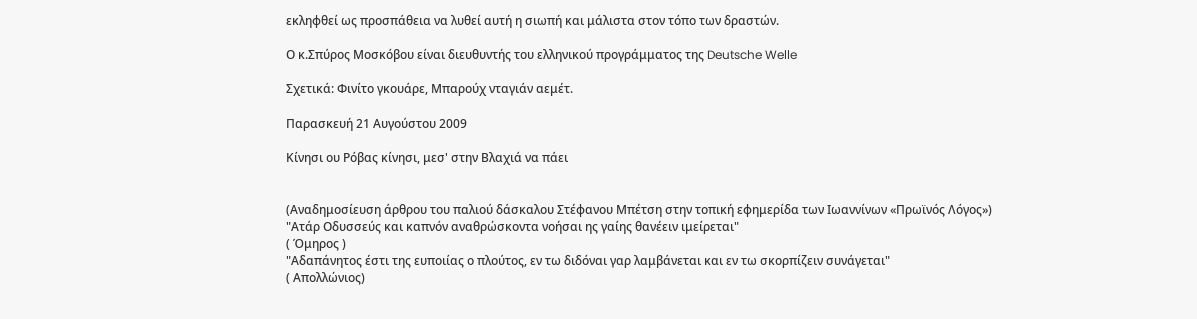εκληφθεί ως προσπάθεια να λυθεί αυτή η σιωπή και μάλιστα στον τόπο των δραστών.

Ο κ.Σπύρος Μοσκόβου είναι διευθυντής του ελληνικού προγράμματος της Deutsche Welle

Σχετικά: Φινίτο γκουάρε, Μπαρούχ νταγιάν αεμέτ.

Παρασκευή 21 Αυγούστου 2009

Κίνησι ου Ρόβας κίνησι, μεσ' στην Βλαχιά να πάει


(Αναδημοσίευση άρθρου του παλιού δάσκαλου Στέφανου Μπέτση στην τοπική εφημερίδα των Ιωαννίνων «Πρωϊνός Λόγος»)
"Ατάρ Οδυσσεύς και καπνόν αναθρώσκοντα νοήσαι ης γαίης θανέειν ιμείρεται"
( Όμηρος )
"Αδαπάνητος έστι της ευποιίας ο πλούτος, εν τω διδόναι γαρ λαμβάνεται και εν τω σκορπίζειν συνάγεται"
( Απολλώνιος)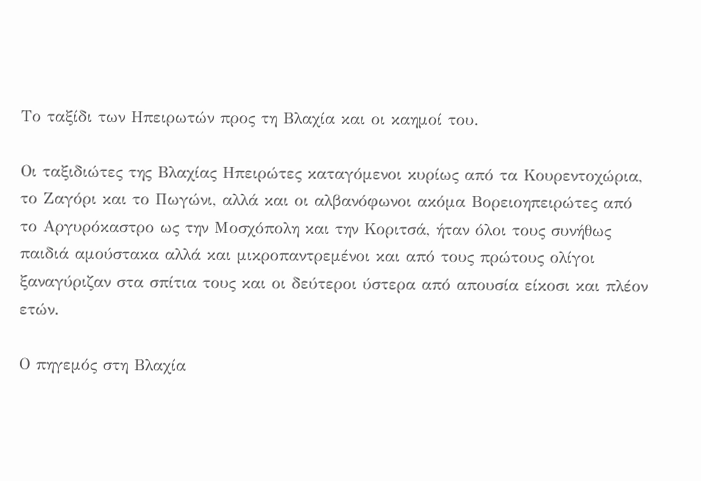Το ταξίδι των Ηπειρωτών προς τη Βλαχία και οι καημοί του.

Οι ταξιδιώτες της Βλαχίας Ηπειρώτες καταγόμενοι κυρίως από τα Κουρεντοχώρια, το Ζαγόρι και το Πωγώνι, αλλά και οι αλβανόφωνοι ακόμα Βορειοηπειρώτες από το Αργυρόκαστρο ως την Μοσχόπολη και την Κοριτσά, ήταν όλοι τους συνήθως παιδιά αμούστακα αλλά και μικροπαντρεμένοι και από τους πρώτους ολίγοι ξαναγύριζαν στα σπίτια τους και οι δεύτεροι ύστερα από απουσία είκοσι και πλέον ετών.

Ο πηγεμός στη Βλαχία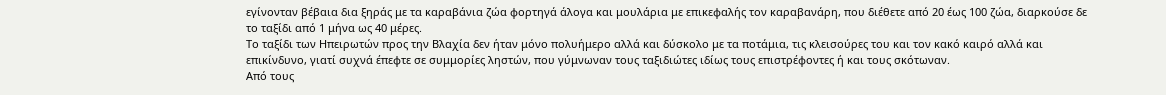εγίνονταν βέβαια δια ξηράς με τα καραβάνια ζώα φορτηγά άλογα και μουλάρια με επικεφαλής τον καραβανάρη, που διέθετε από 20 έως 100 ζώα, διαρκούσε δε το ταξίδι από 1 μήνα ως 40 μέρες.
Το ταξίδι των Ηπειρωτών προς την Βλαχία δεν ήταν μόνο πολυήμερο αλλά και δύσκολο με τα ποτάμια, τις κλεισούρες του και τον κακό καιρό αλλά και επικίνδυνο, γιατί συχνά έπεφτε σε συμμορίες ληστών, που γύμνωναν τους ταξιδιώτες ιδίως τους επιστρέφοντες ή και τους σκότωναν.
Από τους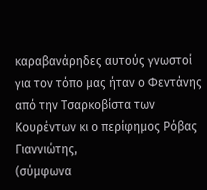καραβανάρηδες αυτούς γνωστοί για τον τόπο μας ήταν ο Φεντάνης από την Τσαρκοβίστα των Κουρέντων κι ο περίφημος Ρόβας Γιαννιώτης,
(σύμφωνα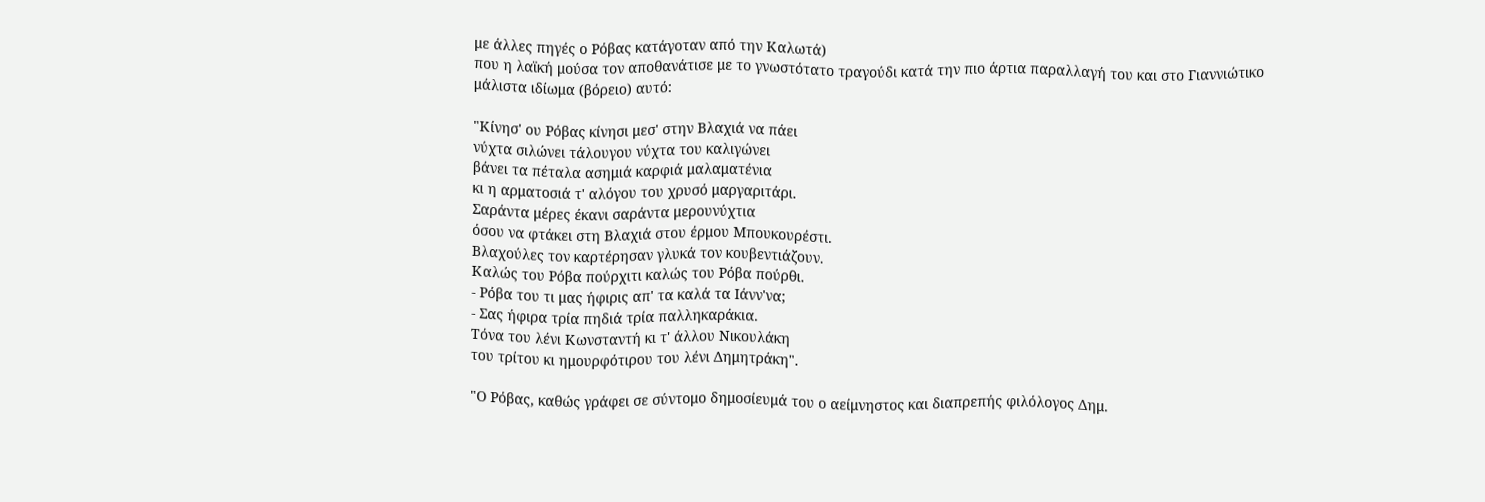με άλλες πηγές ο Ρόβας κατάγοταν από την Καλωτά)
που η λαϊκή μούσα τον αποθανάτισε με το γνωστότατο τραγούδι κατά την πιο άρτια παραλλαγή του και στο Γιαννιώτικο μάλιστα ιδίωμα (βόρειο) αυτό:

"Κίνησ' ου Ρόβας κίνησι μεσ' στην Βλαχιά να πάει
νύχτα σιλώνει τάλουγου νύχτα του καλιγώνει
βάνει τα πέταλα ασημιά καρφιά μαλαματένια
κι η αρματοσιά τ' αλόγου του χρυσό μαργαριτάρι.
Σαράντα μέρες έκανι σαράντα μερουνύχτια
όσου να φτάκει στη Βλαχιά στου έρμου Μπουκουρέστι.
Βλαχούλες τον καρτέρησαν γλυκά τον κουβεντιάζουν.
Καλώς του Ρόβα πούρχιτι καλώς του Ρόβα πούρθι.
- Ρόβα του τι μας ήφιρις απ' τα καλά τα Ιάνν'να;
- Σας ήφιρα τρία πηδιά τρία παλληκαράκια.
Τόνα του λένι Κωνσταντή κι τ' άλλου Νικουλάκη
του τρίτου κι ημουρφότιρου του λένι Δημητράκη".

"Ο Ρόβας, καθώς γράφει σε σύντομο δημοσίευμά του ο αείμνηστος και διαπρεπής φιλόλογος Δημ.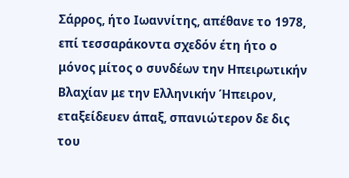Σάρρος, ήτο Ιωαννίτης, απέθανε το 1978, επί τεσσαράκοντα σχεδόν έτη ήτο ο μόνος μίτος ο συνδέων την Ηπειρωτικήν Βλαχίαν με την Ελληνικήν Ήπειρον, εταξείδευεν άπαξ, σπανιώτερον δε δις του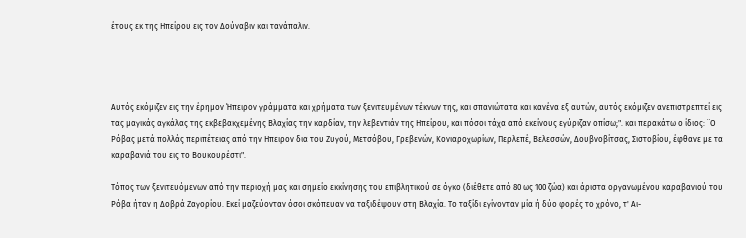έτους εκ της Ηπείρου εις τον Δούναβιν και τανάπαλιν.




Αυτός εκόμιζεν εις την έρημον Ήπειρον γράμματα και χρήματα των ξενιτευμένων τέκνων της, και σπανιώτατα και κανένα εξ αυτών, αυτός εκόμιζεν ανεπιστρεπτεί εις τας μαγικάς αγκάλας της εκβεβακχεμένης Βλαχίας την καρδίαν, την λεβεντιάν της Ηπείρου, και πόσοι τάχα από εκείνους εγύριζαν οπίσω;". και περακάτω ο ίδιος: ¨Ο Ρόβας μετά πολλάς περιπέτειας από την Ηπειρον δια του Ζυγού, Μετσόβου, Γρεβενών, Κονιαροχωρίων, Περλεπέ, Βελεσσών, Δουβνοβίτσας, Σιστοβίου, έφθανε με τα καραβανιά του εις το Βουκουρέστι".

Τόπος των ξενιτευόμενων από την περιοχή μας και σημείο εκκίνησης του επιβλητικού σε όγκο (διέθετε από 80 ως 100 ζώα) και άριστα οργανωμένου καραβανιού του Ρόβα ήταν η Δοβρά Ζαγορίου. Εκεί μαζεύονταν όσοι σκόπευαν να ταξιδέψουν στη Βλαχία. Το ταξίδι εγίνονταν μία ή δύο φορές το χρόνο, τ' Αι-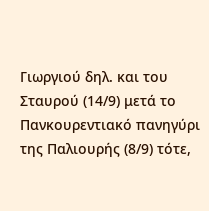Γιωργιού δηλ. και του Σταυρού (14/9) μετά το Πανκουρεντιακό πανηγύρι της Παλιουρής (8/9) τότε,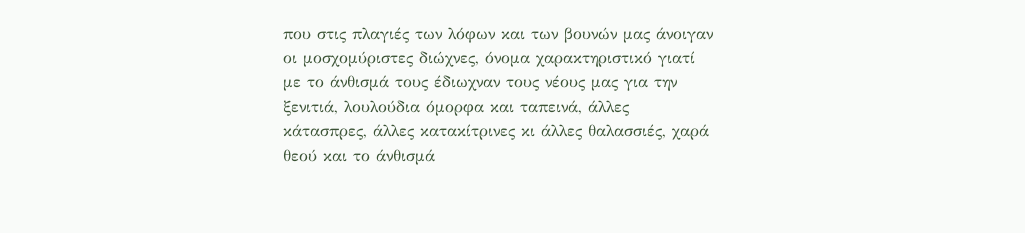που στις πλαγιές των λόφων και των βουνών μας άνοιγαν οι μοσχομύριστες διώχνες, όνομα χαρακτηριστικό γιατί με το άνθισμά τους έδιωχναν τους νέους μας για την ξενιτιά, λουλούδια όμορφα και ταπεινά, άλλες κάτασπρες, άλλες κατακίτρινες κι άλλες θαλασσιές, χαρά θεού και το άνθισμά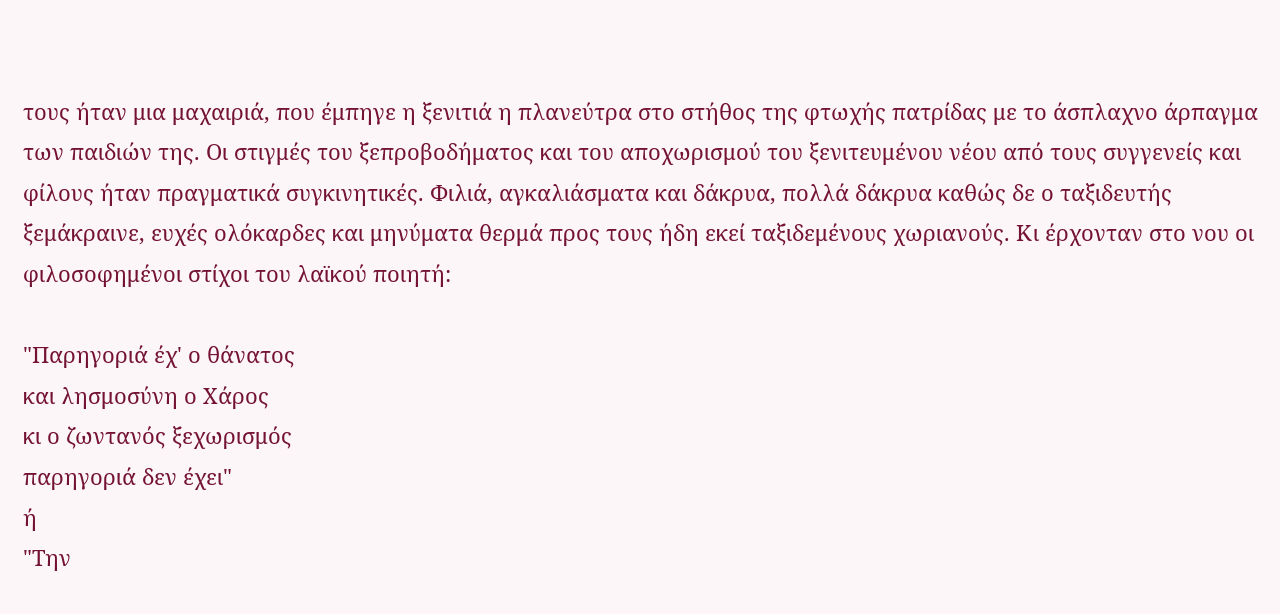τους ήταν μια μαχαιριά, που έμπηγε η ξενιτιά η πλανεύτρα στο στήθος της φτωχής πατρίδας με το άσπλαχνο άρπαγμα των παιδιών της. Οι στιγμές του ξεπροβοδήματος και του αποχωρισμού του ξενιτευμένου νέου από τους συγγενείς και φίλους ήταν πραγματικά συγκινητικές. Φιλιά, αγκαλιάσματα και δάκρυα, πολλά δάκρυα καθώς δε ο ταξιδευτής ξεμάκραινε, ευχές ολόκαρδες και μηνύματα θερμά προς τους ήδη εκεί ταξιδεμένους χωριανούς. Κι έρχονταν στο νου οι φιλοσοφημένοι στίχοι του λαϊκού ποιητή:

"Παρηγοριά έχ' ο θάνατος
και λησμοσύνη ο Χάρος
κι ο ζωντανός ξεχωρισμός
παρηγοριά δεν έχει"
ή
"Την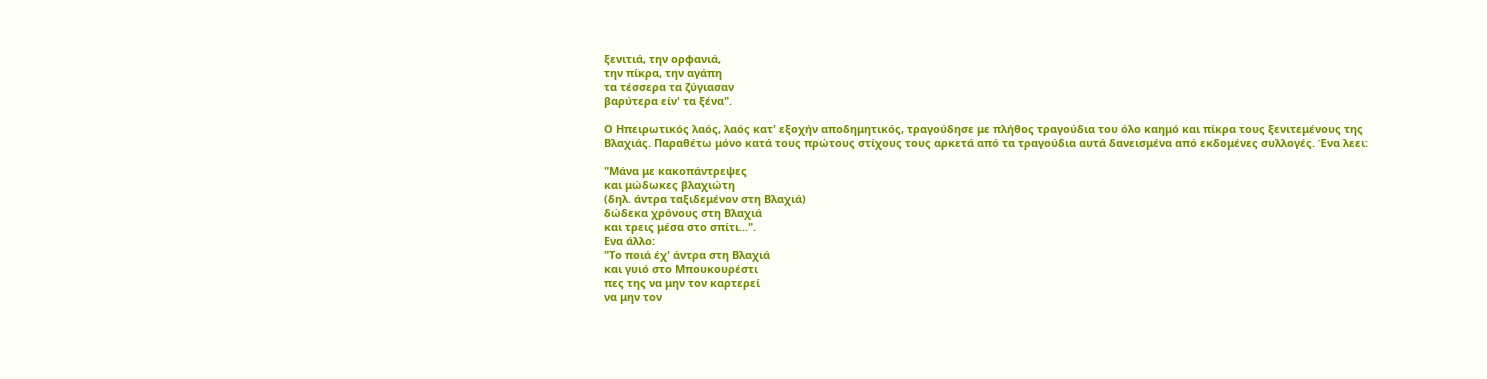ξενιτιά, την ορφανιά,
την πίκρα, την αγάπη
τα τέσσερα τα ζύγιασαν
βαρύτερα είν' τα ξένα".

Ο Ηπειρωτικός λαός, λαός κατ' εξοχήν αποδημητικός, τραγούδησε με πλήθος τραγούδια του όλο καημό και πίκρα τους ξενιτεμένους της Βλαχιάς. Παραθέτω μόνο κατά τους πρώτους στίχους τους αρκετά από τα τραγούδια αυτά δανεισμένα από εκδομένες συλλογές. Ένα λεει:

"Μάνα με κακοπάντρεψες
και μώδωκες βλαχιώτη
(δηλ. άντρα ταξιδεμένον στη Βλαχιά)
δώδεκα χρόνους στη Βλαχιά
και τρεις μέσα στο σπίτι...".
Eνα άλλο:
"Το ποιά έχ' άντρα στη Βλαχιά
και γυιό στο Μπουκουρέστι
πες της να μην τον καρτερεί
να μην τον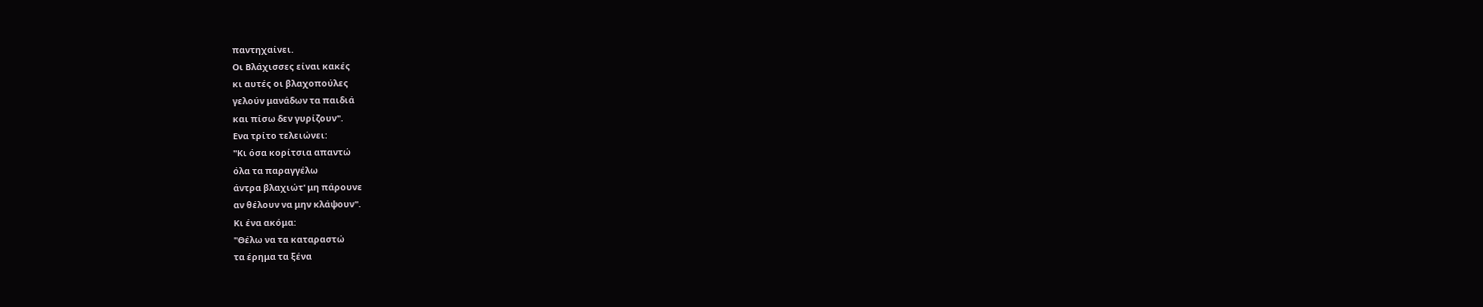παντηχαίνει.
Οι Βλάχισσες είναι κακές
κι αυτές οι βλαχοπούλες
γελούν μανάδων τα παιδιά
και πίσω δεν γυρίζουν".
Ενα τρίτο τελειώνει:
"Κι όσα κορίτσια απαντώ
όλα τα παραγγέλω
άντρα βλαχιώτ' μη πάρουνε
αν θέλουν να μην κλάψουν".
Κι ένα ακόμα:
"Θέλω να τα καταραστώ
τα έρημα τα ξένα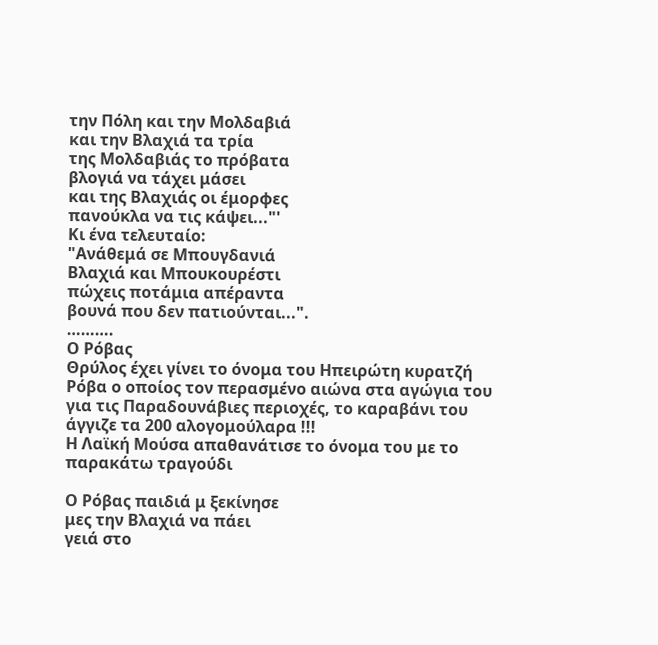την Πόλη και την Μολδαβιά
και την Βλαχιά τα τρία
της Μολδαβιάς το πρόβατα
βλογιά να τάχει μάσει
και της Βλαχιάς οι έμορφες
πανούκλα να τις κάψει..."'
Κι ένα τελευταίο:
"Ανάθεμά σε Μπουγδανιά
Βλαχιά και Μπουκουρέστι
πώχεις ποτάμια απέραντα
βουνά που δεν πατιούνται...".
……….
Ο Ρόβας
Θρύλος έχει γίνει το όνομα του Ηπειρώτη κυρατζή Ρόβα ο οποίος τον περασμένο αιώνα στα αγώγια του για τις Παραδουνάβιες περιοχές, το καραβάνι του άγγιζε τα 200 αλογομούλαρα !!!
Η Λαϊκή Μούσα απαθανάτισε το όνομα του με το παρακάτω τραγούδι

Ο Ρόβας παιδιά μ ξεκίνησε
μες την Βλαχιά να πάει
γειά στο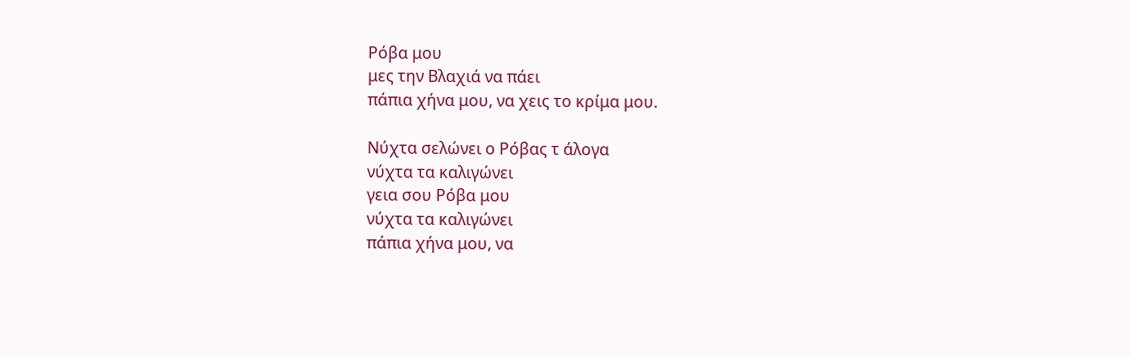Ρόβα μου
μες την Βλαχιά να πάει
πάπια χήνα μου, να χεις το κρίμα μου.

Νύχτα σελώνει ο Ρόβας τ άλογα
νύχτα τα καλιγώνει
γεια σου Ρόβα μου
νύχτα τα καλιγώνει
πάπια χήνα μου, να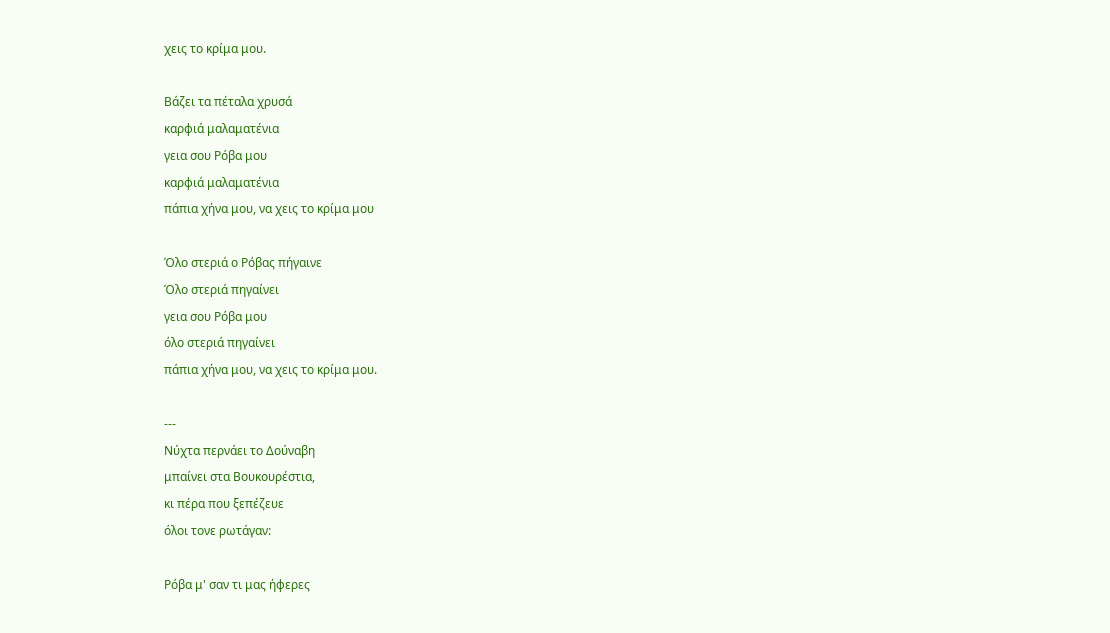χεις το κρίμα μου.

Βάζει τα πέταλα χρυσά
καρφιά μαλαματένια
γεια σου Ρόβα μου
καρφιά μαλαματένια
πάπια χήνα μου, να χεις το κρίμα μου

Όλο στεριά ο Ρόβας πήγαινε
Όλο στεριά πηγαίνει
γεια σου Ρόβα μου
όλο στεριά πηγαίνει
πάπια χήνα μου, να χεις το κρίμα μου.

---
Νύχτα περνάει το Δούναβη
μπαίνει στα Βουκουρέστια,
κι πέρα που ξεπέζευε
όλοι τονε ρωτάγαν:

Ρόβα μ' σαν τι μας ήφερες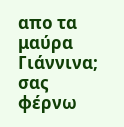απο τα μαύρα Γιάννινα;
σας φέρνω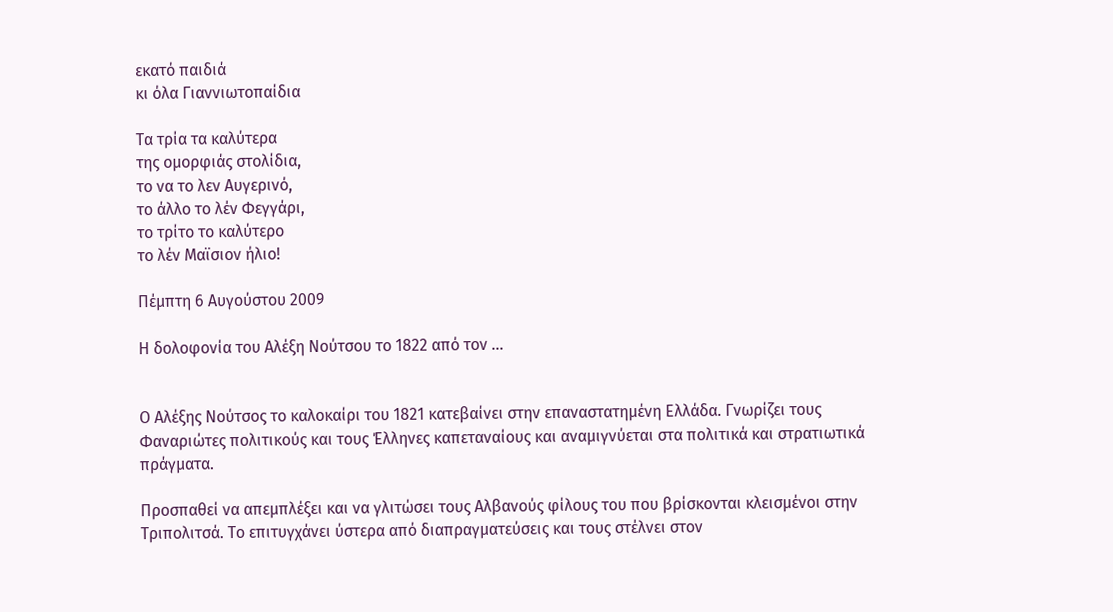εκατό παιδιά
κι όλα Γιαννιωτοπαίδια

Τα τρία τα καλύτερα
της ομορφιάς στολίδια,
το να το λεν Αυγερινό,
το άλλο το λέν Φεγγάρι,
το τρίτο το καλύτερο
το λέν Μαϊσιον ήλιο!

Πέμπτη 6 Αυγούστου 2009

Η δολοφονία του Αλέξη Νούτσου το 1822 από τον ...


Ο Αλέξης Νούτσος το καλοκαίρι του 1821 κατεβαίνει στην επαναστατημένη Ελλάδα. Γνωρίζει τους Φαναριώτες πολιτικούς και τους Έλληνες καπεταναίους και αναμιγνύεται στα πολιτικά και στρατιωτικά πράγματα.

Προσπαθεί να απεμπλέξει και να γλιτώσει τους Αλβανούς φίλους του που βρίσκονται κλεισμένοι στην Τριπολιτσά. Το επιτυγχάνει ύστερα από διαπραγματεύσεις και τους στέλνει στον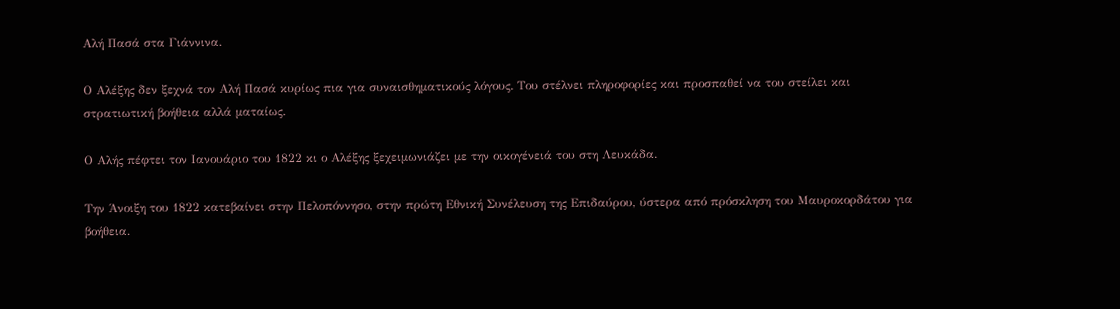Αλή Πασά στα Γιάννινα.

Ο Αλέξης δεν ξεχνά τον Αλή Πασά κυρίως πια για συναισθηματικούς λόγους. Του στέλνει πληροφορίες και προσπαθεί να του στείλει και στρατιωτική βοήθεια αλλά ματαίως.

Ο Αλής πέφτει τον Ιανουάριο του 1822 κι ο Αλέξης ξεχειμωνιάζει με την οικογένειά του στη Λευκάδα.

Την Άνοιξη του 1822 κατεβαίνει στην Πελοπόννησο, στην πρώτη Εθνική Συνέλευση της Επιδαύρου, ύστερα από πρόσκληση του Μαυροκορδάτου για βοήθεια.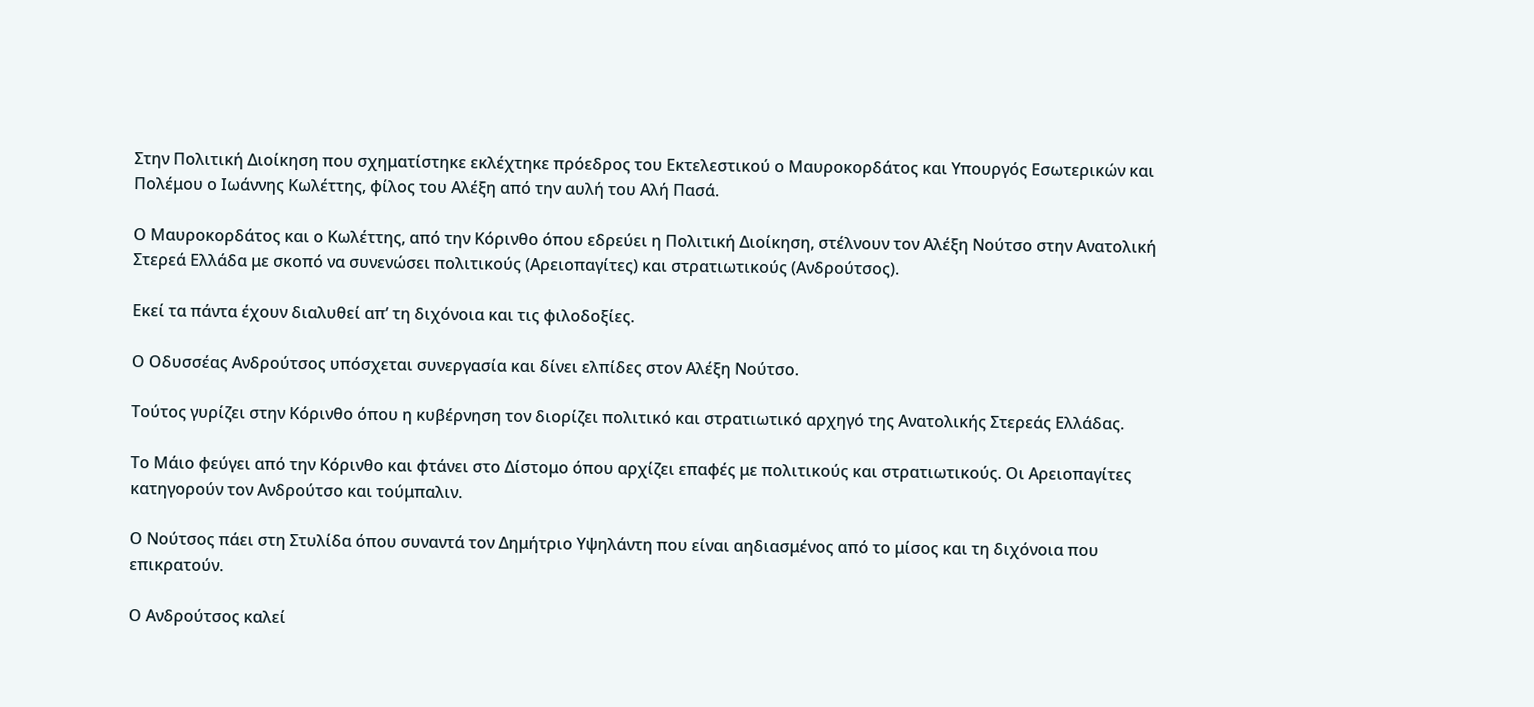Στην Πολιτική Διοίκηση που σχηματίστηκε εκλέχτηκε πρόεδρος του Εκτελεστικού ο Μαυροκορδάτος και Υπουργός Εσωτερικών και Πολέμου ο Ιωάννης Κωλέττης, φίλος του Αλέξη από την αυλή του Αλή Πασά.

Ο Μαυροκορδάτος και ο Κωλέττης, από την Κόρινθο όπου εδρεύει η Πολιτική Διοίκηση, στέλνουν τον Αλέξη Νούτσο στην Ανατολική Στερεά Ελλάδα με σκοπό να συνενώσει πολιτικούς (Αρειοπαγίτες) και στρατιωτικούς (Ανδρούτσος).

Εκεί τα πάντα έχουν διαλυθεί απ’ τη διχόνοια και τις φιλοδοξίες.

Ο Οδυσσέας Ανδρούτσος υπόσχεται συνεργασία και δίνει ελπίδες στον Αλέξη Νούτσο.

Τούτος γυρίζει στην Κόρινθο όπου η κυβέρνηση τον διορίζει πολιτικό και στρατιωτικό αρχηγό της Ανατολικής Στερεάς Ελλάδας.

Το Μάιο φεύγει από την Κόρινθο και φτάνει στο Δίστομο όπου αρχίζει επαφές με πολιτικούς και στρατιωτικούς. Οι Αρειοπαγίτες κατηγορούν τον Ανδρούτσο και τούμπαλιν.

Ο Νούτσος πάει στη Στυλίδα όπου συναντά τον Δημήτριο Υψηλάντη που είναι αηδιασμένος από το μίσος και τη διχόνοια που επικρατούν.

Ο Ανδρούτσος καλεί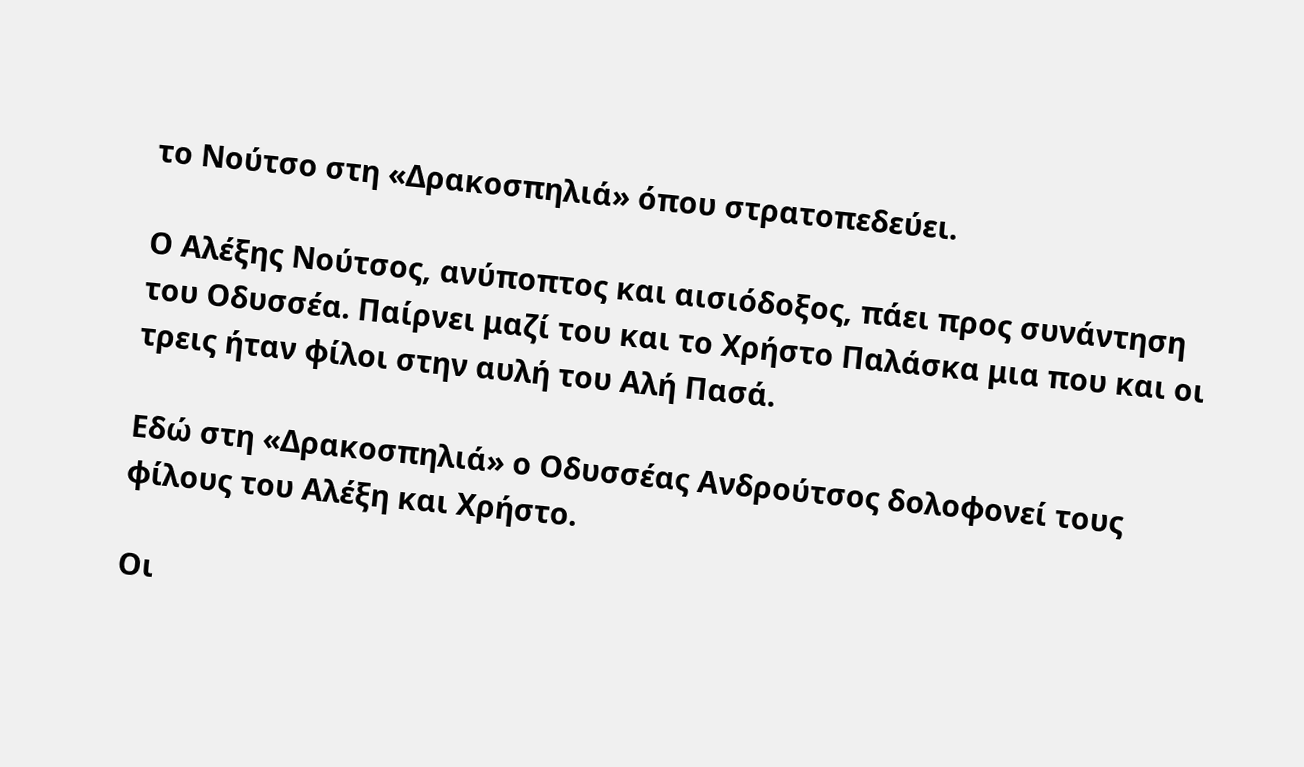το Νούτσο στη «Δρακοσπηλιά» όπου στρατοπεδεύει.

Ο Αλέξης Νούτσος, ανύποπτος και αισιόδοξος, πάει προς συνάντηση του Οδυσσέα. Παίρνει μαζί του και το Χρήστο Παλάσκα μια που και οι τρεις ήταν φίλοι στην αυλή του Αλή Πασά.

Εδώ στη «Δρακοσπηλιά» ο Οδυσσέας Ανδρούτσος δολοφονεί τους φίλους του Αλέξη και Χρήστο.

Οι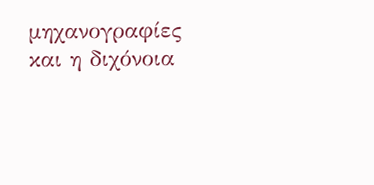μηχανογραφίες και η διχόνοια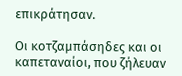επικράτησαν.

Οι κοτζαμπάσηδες και οι καπεταναίοι, που ζήλευαν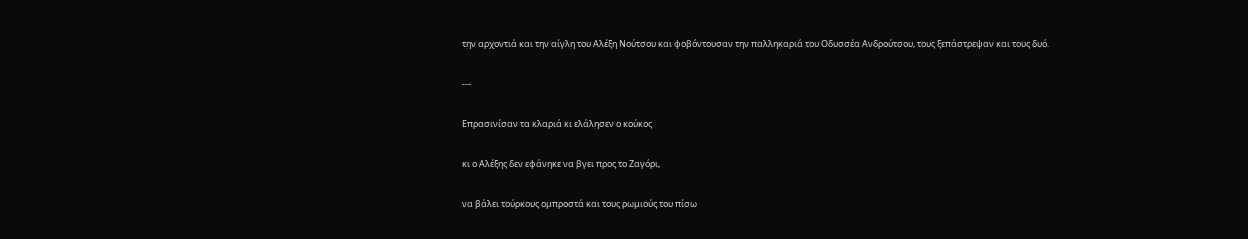την αρχοντιά και την αίγλη του Αλέξη Νούτσου και φοβόντουσαν την παλληκαριά του Οδυσσέα Ανδρούτσου, τους ξεπάστρεψαν και τους δυό.

---

Επρασινίσαν τα κλαριά κι ελάλησεν ο κούκος

κι ο Αλέξης δεν εφάνηκε να βγει προς το Ζαγόρι,

να βάλει τούρκους ομπροστά και τους ρωμιούς του πίσω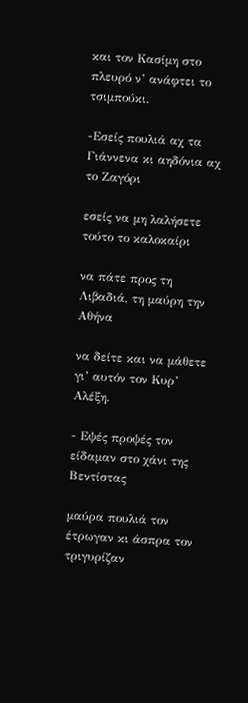και τον Κασίμη στο πλευρό ν’ ανάφτει το τσιμπούκι.

-Εσείς πουλιά αχ τα Γιάννενα κι αηδόνια αχ το Ζαγόρι

εσείς να μη λαλήσετε τούτο το καλοκαίρι

να πάτε προς τη Λιβαδιά, τη μαύρη την Αθήνα

να δείτε και να μάθετε γι’ αυτόν τον Κυρ’ Αλέξη.

- Εψές προψές τον είδαμαν στο χάνι της Βεντίστας

μαύρα πουλιά τον έτρωγαν κι άσπρα τον τριγυρίζαν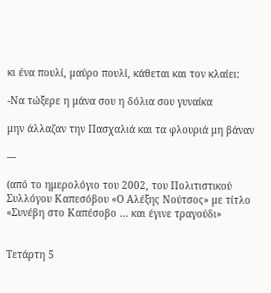κι ένα πουλί, μαύρο πουλί, κάθεται και τον κλαίει:

-Να τώξερε η μάνα σου η δόλια σου γυναίκα

μην άλλαζαν την Πασχαλιά και τα φλουριά μη βάναν

---

(από το ημερολόγιο του 2002, του Πολιτιστικού Συλλόγου Καπεσόβου «Ο Αλέξης Νούτσος» με τίτλο «Συνέβη στο Καπέσοβο … και έγινε τραγούδι»


Τετάρτη 5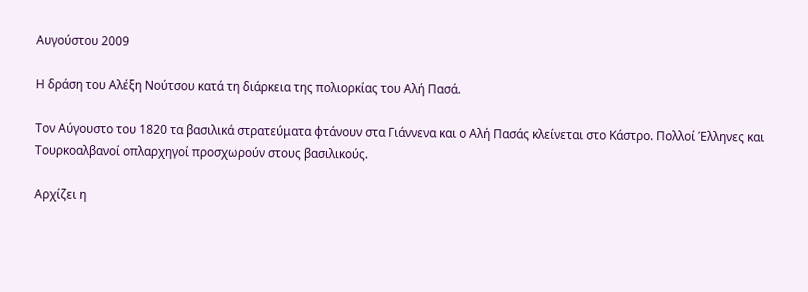Αυγούστου 2009

Η δράση του Αλέξη Νούτσου κατά τη διάρκεια της πολιορκίας του Αλή Πασά.

Τον Αύγουστο του 1820 τα βασιλικά στρατεύματα φτάνουν στα Γιάννενα και ο Αλή Πασάς κλείνεται στο Κάστρο. Πολλοί Έλληνες και Τουρκοαλβανοί οπλαρχηγοί προσχωρούν στους βασιλικούς.

Αρχίζει η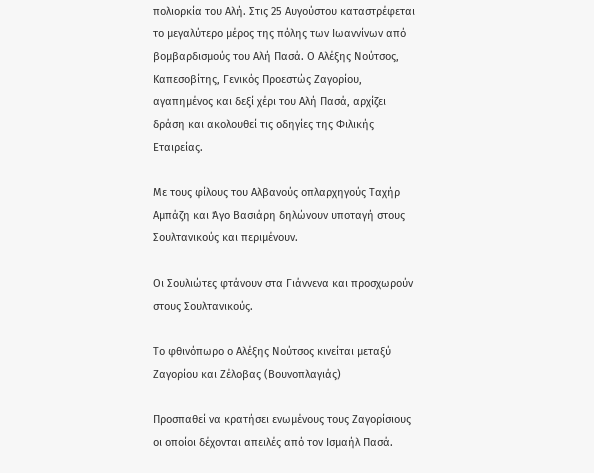πολιορκία του Αλή. Στις 25 Αυγούστου καταστρέφεται το μεγαλύτερο μέρος της πόλης των Ιωαννίνων από βομβαρδισμούς του Αλή Πασά. Ο Αλέξης Νούτσος, Καπεσοβίτης, Γενικός Προεστώς Ζαγορίου, αγαπημένος και δεξί χέρι του Αλή Πασά, αρχίζει δράση και ακολουθεί τις οδηγίες της Φιλικής Εταιρείας.

Με τους φίλους του Αλβανούς οπλαρχηγούς Ταχήρ Αμπάζη και Άγο Βασιάρη δηλώνουν υποταγή στους Σουλτανικούς και περιμένουν.

Οι Σουλιώτες φτάνουν στα Γιάννενα και προσχωρούν στους Σουλτανικούς.

Το φθινόπωρο ο Αλέξης Νούτσος κινείται μεταξύ Ζαγορίου και Ζέλοβας (Βουνοπλαγιάς)

Προσπαθεί να κρατήσει ενωμένους τους Ζαγορίσιους οι οποίοι δέχονται απειλές από τον Ισμαήλ Πασά.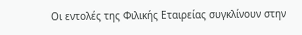Οι εντολές της Φιλικής Εταιρείας συγκλίνουν στην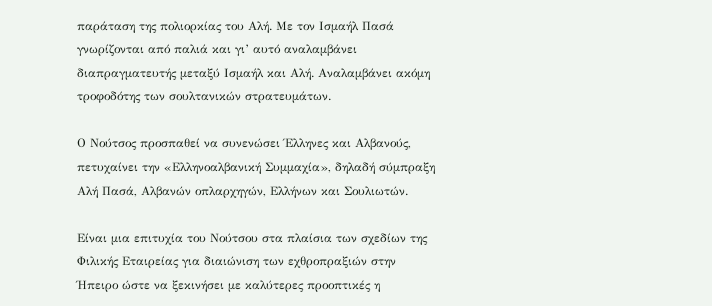παράταση της πολιορκίας του Αλή. Με τον Ισμαήλ Πασά γνωρίζονται από παλιά και γι’ αυτό αναλαμβάνει διαπραγματευτής μεταξύ Ισμαήλ και Αλή. Αναλαμβάνει ακόμη τροφοδότης των σουλτανικών στρατευμάτων.

Ο Νούτσος προσπαθεί να συνενώσει Έλληνες και Αλβανούς, πετυχαίνει την «Ελληνοαλβανική Συμμαχία», δηλαδή σύμπραξη Αλή Πασά, Αλβανών οπλαρχηγών, Ελλήνων και Σουλιωτών.

Είναι μια επιτυχία του Νούτσου στα πλαίσια των σχεδίων της Φιλικής Εταιρείας για διαιώνιση των εχθροπραξιών στην Ήπειρο ώστε να ξεκινήσει με καλύτερες προοπτικές η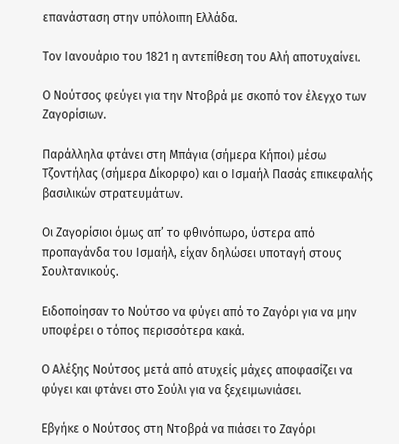επανάσταση στην υπόλοιπη Ελλάδα.

Τον Ιανουάριο του 1821 η αντεπίθεση του Αλή αποτυχαίνει.

Ο Νούτσος φεύγει για την Ντοβρά με σκοπό τον έλεγχο των Ζαγορίσιων.

Παράλληλα φτάνει στη Μπάγια (σήμερα Κήποι) μέσω Τζοντήλας (σήμερα Δίκορφο) και ο Ισμαήλ Πασάς επικεφαλής βασιλικών στρατευμάτων.

Οι Ζαγορίσιοι όμως απ’ το φθινόπωρο, ύστερα από προπαγάνδα του Ισμαήλ, είχαν δηλώσει υποταγή στους Σουλτανικούς.

Ειδοποίησαν το Νούτσο να φύγει από το Ζαγόρι για να μην υποφέρει ο τόπος περισσότερα κακά.

Ο Αλέξης Νούτσος μετά από ατυχείς μάχες αποφασίζει να φύγει και φτάνει στο Σούλι για να ξεχειμωνιάσει.

Εβγήκε ο Νούτσος στη Ντοβρά να πιάσει το Ζαγόρι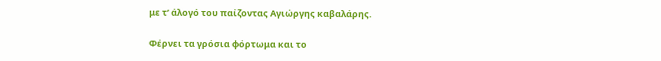με τ’ άλογό του παίζοντας Αγιώργης καβαλάρης.

Φέρνει τα γρόσια φόρτωμα και το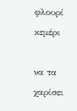φλουρί κεμέρι

να τα χαρίσει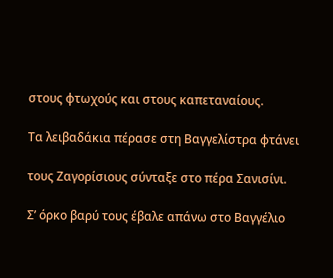στους φτωχούς και στους καπεταναίους.

Τα λειβαδάκια πέρασε στη Βαγγελίστρα φτάνει

τους Ζαγορίσιους σύνταξε στο πέρα Σανισίνι.

Σ’ όρκο βαρύ τους έβαλε απάνω στο Βαγγέλιο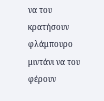να του κρατήσουν φλάμπουρο μιντάνι να του φέρουν